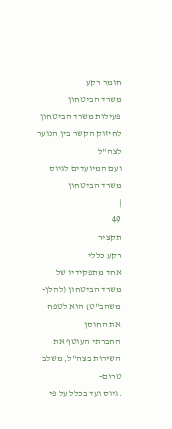חומר רקע
משרד הביטחון
פעילות משרד הביטחון
לחיזוק הקשר בין הנוער לצה"ל
ועם המיועדים לגיוס
משרד הביטחון
|
49
תקציר
רקע כללי
אחד מתפקידיו של משרד הביטחון (להלן-
משהב"ט) הוא לטפח את החוסן
החברתי העוטף את השירות בצה"ל, משלב טרום-
.גיוס ועד בכלל על פי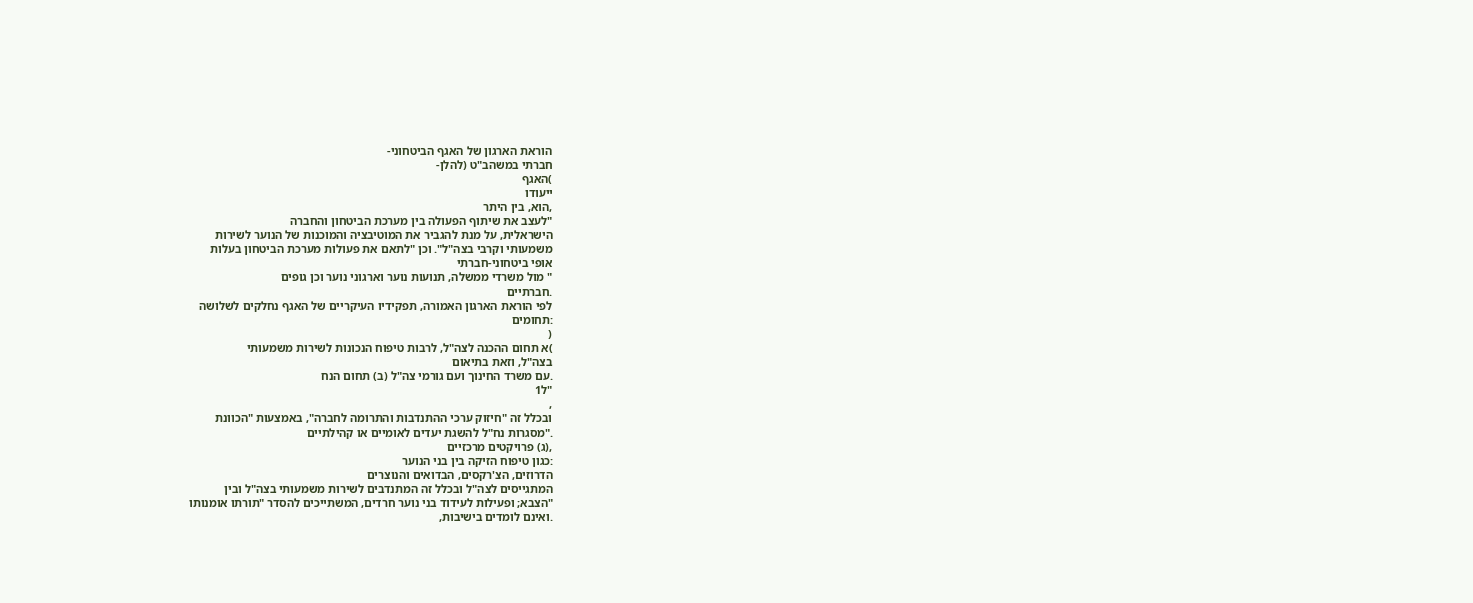הוראת הארגון של האגף הביטחוני-
חברתי במשהב"ט (להלן-
)האגף
ייעודו
,הוא, בין היתר
"לעצב את שיתוף הפעולה בין מערכת הביטחון והחברה
הישראלית, על מנת להגביר את המוטיבציה והמוכנות של הנוער לשירות
משמעותי וקרבי בצה"ל". וכן "לתאם את פעולות מערכת הביטחון בעלות
אופי ביטחוני-חברתי
" מול משרדי ממשלה, תנועות נוער וארגוני נוער וכן גופים
.חברתיים
לפי הוראת הארגון האמורה, תפקידיו העיקריים של האגף נחלקים לשלושה
:תחומים
(
)א תחום ההכנה לצה"ל, לרבות טיפוח הנכונות לשירות משמעותי
בצה"ל, וזאת בתיאום
.עם משרד החינוך ועם גורמי צה"ל (ב) תחום הנח
"ל1
,
ובכלל זה "חיזוק ערכי ההתנדבות והתרומה לחברה", באמצעות "הכוונת
."מסגרות נח"ל להשגת יעדים לאומיים או קהילתיים
,(ג) פרויקטים מרכזיים
:כגון טיפוח הזיקה בין בני הנוער
הדרוזים, הצ'רקסים, הבדואים והנוצרים
המתגייסים לצה"ל ובכלל זה המתנדבים לשירות משמעותי בצה"ל ובין
"הצבא; ופעילות לעידוד בני נוער חרדים, המשתייכים להסדר "תורתו אומנותו
.ואינם לומדים בישיבות,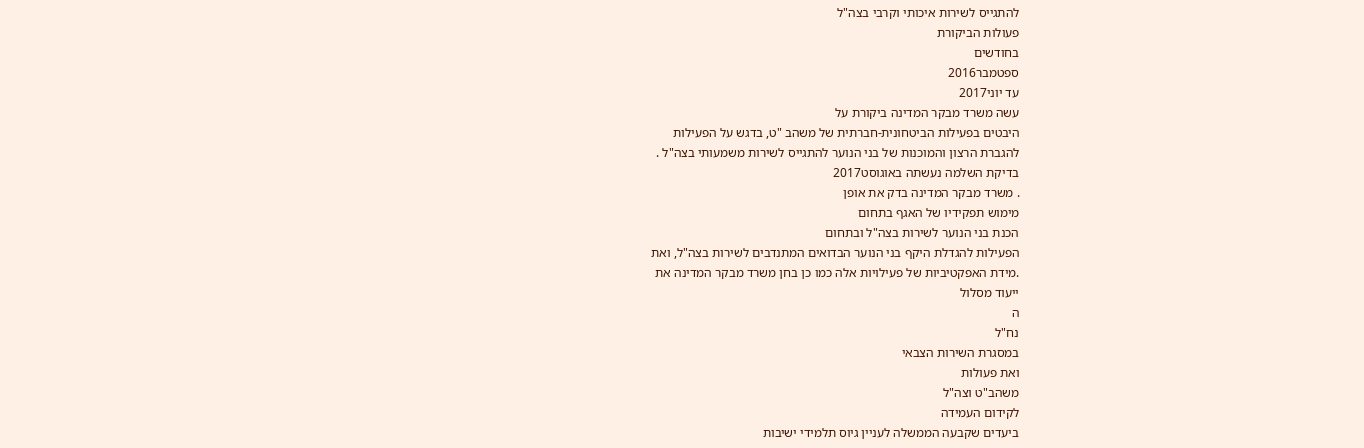להתגייס לשירות איכותי וקרבי בצה"ל
פעולות הביקורת
בחודשים
ספטמבר2016
עד יוני2017
עשה משרד מבקר המדינה ביקורת על
היבטים בפעילות הביטחונית-חברתית של משהב "ט, בדגש על הפעילות
להגברת הרצון והמוכנות של בני הנוער להתגייס לשירות משמעותי בצה"ל .
בדיקת השלמה נעשתה באוגוסט2017
. משרד מבקר המדינה בדק את אופן
מימוש תפקידיו של האגף בתחום
הכנת בני הנוער לשירות בצה"ל ובתחום
הפעילות להגדלת היקף בני הנוער הבדואים המתנדבים לשירות בצה"ל, ואת
.מידת האפקטיביות של פעילויות אלה כמו כן בחן משרד מבקר המדינה את
ייעוד מסלול
ה
נח"ל
במסגרת השירות הצבאי
ואת פעולות
משהב"ט וצה"ל
לקידום העמידה
ביעדים שקבעה הממשלה לעניין גיוס תלמידי ישיבות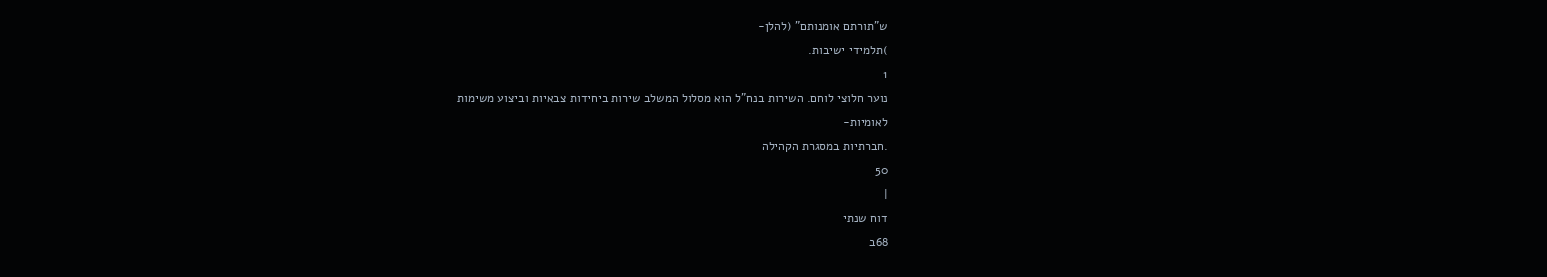ש"תורתם אומנותם" (להלן-
)תלמידי ישיבות.
1
נוער חלוצי לוחם. השירות בנח"ל הוא מסלול המשלב שירות ביחידות צבאיות וביצוע משימות
לאומיות-
.חברתיות במסגרת הקהילה
50
|
דוח שנתי
68ב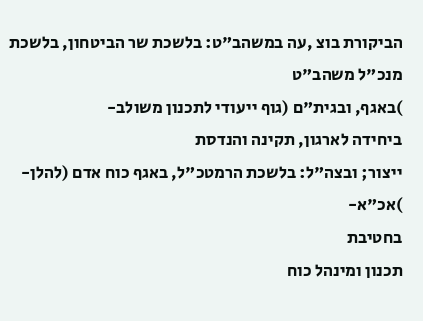הביקורת בוצ ,עה במשהב"ט: בלשכת שר הביטחון, בלשכת מנכ"ל משהב"ט
)באגף, ובגית"ם (גוף ייעודי לתכנון משולב-
ביחידה לארגון, תקינה והנדסת
ייצור; ובצה"ל: בלשכת הרמטכ"ל, באגף כוח אדם (להלן-
)אכ"א-
בחטיבת
תכנון ומינהל כוח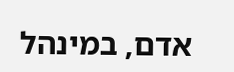אדם, במינהל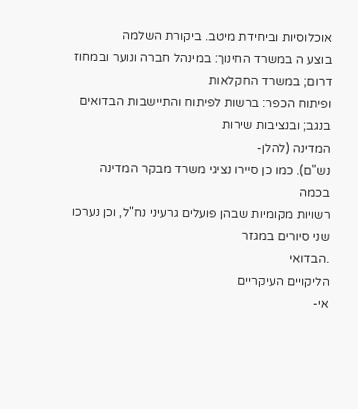אוכלוסיות וביחידת מיטב. ביקורת השלמה
בוצע ה במשרד החינוך: במינהל חברה ונוער ובמחוז דרום; במשרד החקלאות
ופיתוח הכפר: ברשות לפיתוח והתיישבות הבדואים בנגב; ובנציבות שירות
המדינה (להלן-
נש"ם). כמו כן סיירו נציגי משרד מבקר המדינה בכמה
רשויות מקומיות שבהן פועלים גרעיני נח"ל, וכן נערכו שני סיורים במגזר
.הבדואי
הליקויים העיקריים
אי-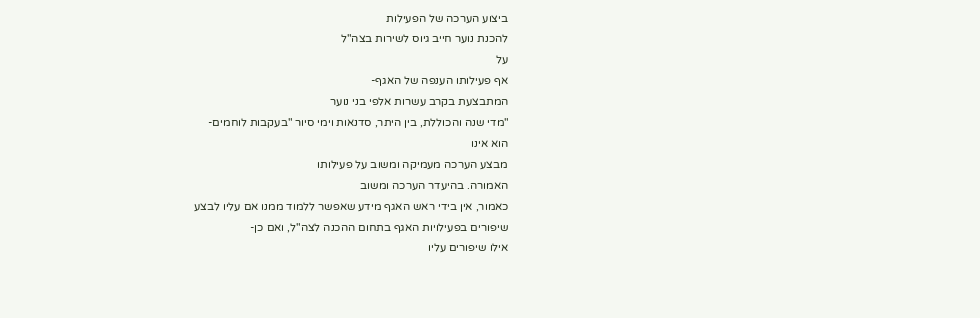ביצוע הערכה של הפעילות
להכנת נוער חייב גיוס לשירות בצה"ל
על
אף פעילותו הענפה של האגף-
המתבצעת בקרב עשרות אלפי בני נוער
"מדי שנה והכוללת, בין היתר, סדנאות וימי סיור "בעקבות לוחמים-
הוא אינו
מבצע הערכה מעמיקה ומשוב על פעילותו
האמורה. בהיעדר הערכה ומשוב
כאמור, אין בידי ראש האגף מידע שאפשר ללמוד ממנו אם עליו לבצע
שיפורים בפעילויות האגף בתחום ההכנה לצה"ל, ואם כן-
אילו שיפורים עליו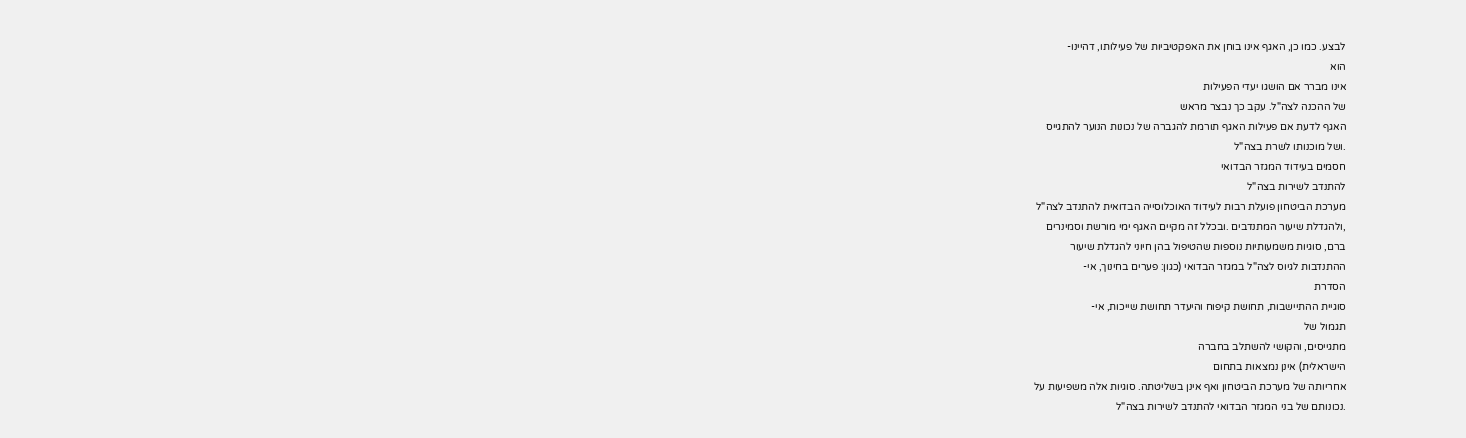לבצע. כמו כן, האגף אינו בוחן את האפקטיביות של פעילותו, דהיינו-
הוא
אינו מברר אם הושגו יעדי הפעילות
של ההכנה לצה"ל. עקב כך נבצר מראש
האגף לדעת אם פעילות האגף תורמת להגברה של נכונות הנוער להתגייס
.ושל מוכנותו לשרת בצה"ל
חסמים בעידוד המגזר הבדואי
להתנדב לשירות בצה"ל
מערכת הביטחון פועלת רבות לעידוד האוכלוסייה הבדואית להתנדב לצה"ל
,ולהגדלת שיעור המתנדבים .ובכלל זה מקיים האגף ימי מורשת וסמינרים
ברם, סוגיות משמעותיות נוספות שהטיפול בהן חיוני להגדלת שיעור
ההתנדבות לגיוס לצה"ל במגזר הבדואי (כגון: פערים בחינוך, אי-
הסדרת
סוגיית ההתיישבות, תחושת קיפוח והיעדר תחושת שייכות, אי-
תגמול של
מתגייסים, והקושי להשתלב בחברה
הישראלית) אינן נמצאות בתחום
אחריותה של מערכת הביטחון ואף אינן בשליטתה. סוגיות אלה משפיעות על
.נכונותם של בני המגזר הבדואי להתנדב לשירות בצה"ל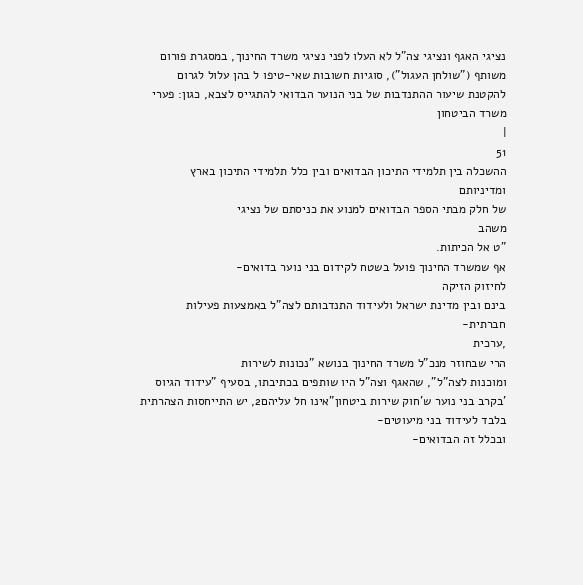נציגי האגף ונציגי צה"ל לא העלו לפני נציגי משרד החינוך, במסגרת פורום
משותף ("שולחן העגול"), סוגיות חשובות שאי-טיפו ל בהן עלול לגרום
להקטנת שיעור ההתנדבות של בני הנוער הבדואי להתגייס לצבא, כגון: פערי
משרד הביטחון
|
51
ההשכלה בין תלמידי התיכון הבדואים ובין כלל תלמידי התיכון בארץ
ומדיניותם
של חלק מבתי הספר הבדואים למנוע את כניסתם של נציגי
משהב
"ט אל הכיתות.
אף שמשרד החינוך פועל בשטח לקידום בני נוער בדואים-
לחיזוק הזיקה
בינם ובין מדינת ישראל ולעידוד התנדבותם לצה"ל באמצעות פעילות
חברתית-
,ערכית
הרי שבחוזר מנכ"ל משרד החינוך בנושא "נכונות לשירות
ומוכנות לצה"ל", שהאגף וצה"ל היו שותפים בכתיבתו, בסעיף "עידוד הגיוס
'בקרב בני נוער ש'חוק שירות ביטחון"אינו חל עליהם2, יש התייחסות הצהרתית
בלבד לעידוד בני מיעוטים-
ובכלל זה הבדואים-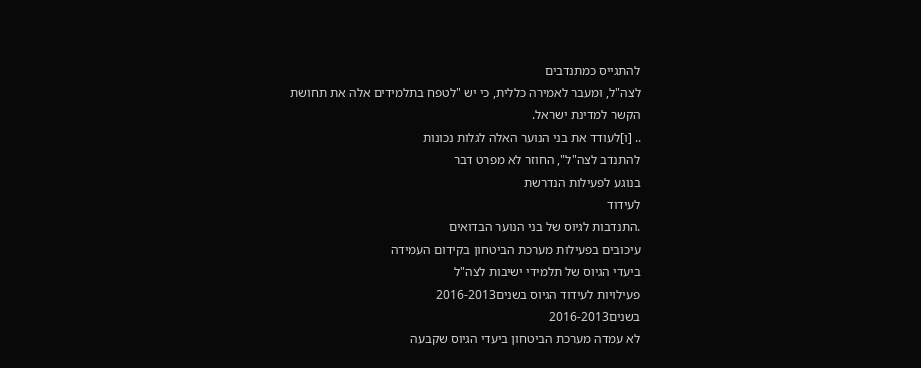להתגייס כמתנדבים
לצה"ל, ומעבר לאמירה כללית, כי יש "לטפח בתלמידים אלה את תחושת
הקשר למדינת ישראל.
.. [ו]לעודד את בני הנוער האלה לגלות נכונות
להתנדב לצה"ל", החוזר לא מפרט דבר
בנוגע לפעילות הנדרשת
לעידוד
.התנדבות לגיוס של בני הנוער הבדואים
עיכובים בפעילות מערכת הביטחון בקידום העמידה
ביעדי הגיוס של תלמידי ישיבות לצה"ל
פעילויות לעידוד הגיוס בשנים2016-2013
בשנים2016-2013
לא עמדה מערכת הביטחון ביעדי הגיוס שקבעה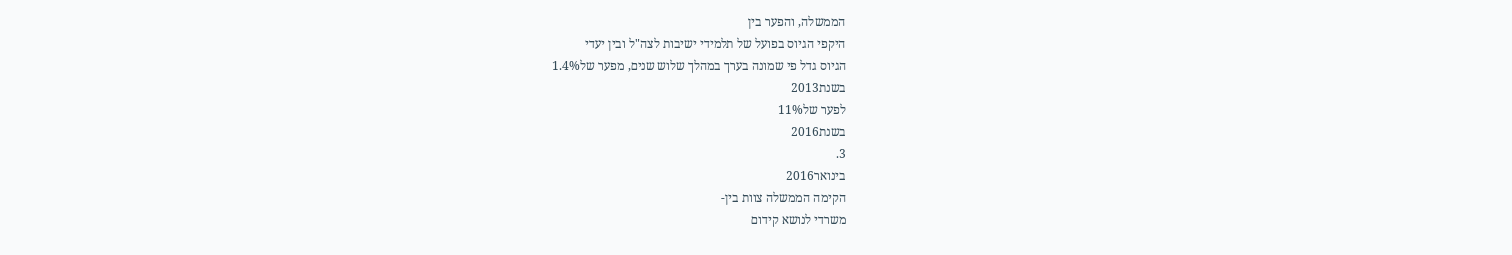הממשלה, והפער בין
היקפי הגיוס בפועל של תלמידי ישיבות לצה"ל ובין יעדי
הגיוס גדל פי שמונה בערך במהלך שלוש שנים, מפער של1.4%
בשנת2013
לפער של11%
בשנת2016
3.
בינואר2016
הקימה הממשלה צוות בין-
משרדי לנושא קידום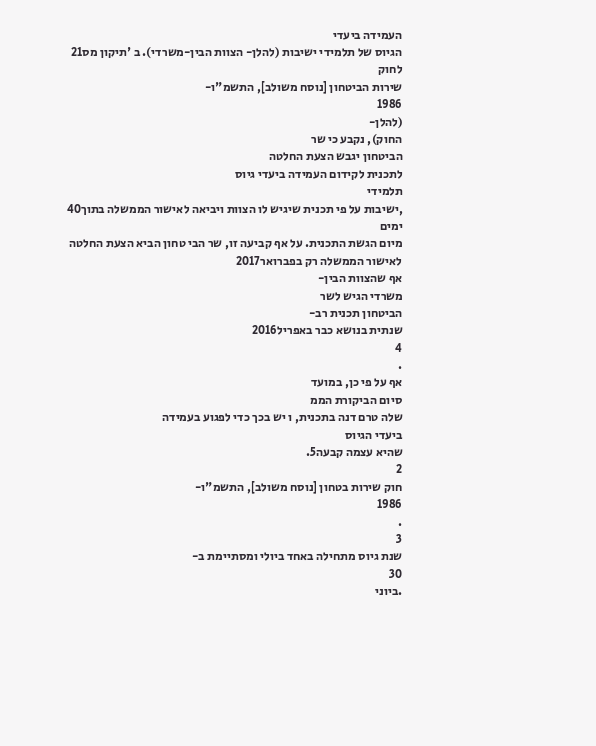העמידה ביעדי
הגיוס של תלמידי ישיבות (להלן- הצוות הבין-משרדי). ב 'תיקון מס21
לחוק
שירות הביטחון [נוסח משולב], התשמ"ו-
1986
(להלן-
החוק), נקבע כי שר
הביטחון יגבש הצעת החלטה
לתכנית לקידום העמידה ביעדי גיוס
תלמידי
,ישיבות על פי תכנית שיגיש לו הצוות ויביאה לאישור הממשלה בתוך40
ימים
מיום הגשת התכנית. על אף קביעה זו, שר הבי טחון הביא הצעת החלטה
לאישור הממשלה רק בפברואר2017
אף שהצוות הבין-
משרדי הגיש לשר
הביטחון תכנית רב-
שנתית בנושא כבר באפריל2016
4
.
אף על פי כן, במועד
סיום הביקורת הממ
שלה טרם דנה בתכנית, ו יש בכך כדי לפגוע בעמידה
ביעדי הגיוס
שהיא עצמה קבעה5.
2
חוק שירות בטחון [נוסח משולב], התשמ"ו-
1986
.
3
שנת גיוס מתחילה באחד ביולי ומסתיימת ב-
30
.ביוני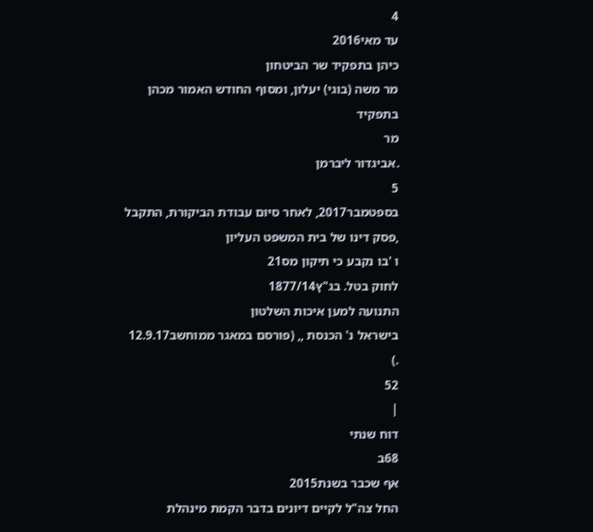4
עד מאי2016
כיהן בתפקיד שר הביטחון
מר משה (בוגי) יעלון, ומסוף החודש האמור מכהן
בתפקיד
מר
.אביגדור ליברמן
5
בספטמבר2017, לאחר סיום עבודת הביקורת, התקבל
,פסק דינו של בית המשפט העליון
ו 'בו נקבע כי תיקון מס21
לחוק בטל. בג"ץ1877/14
התנועה למען איכות השלטון
בישראל נ' הכנסת ,, (פורסם במאגר ממוחשב12.9.17
.)
52
|
דוח שנתי
68ב
אף שכבר בשנת2015
החל צה"ל לקיים דיונים בדבר הקמת מינהלת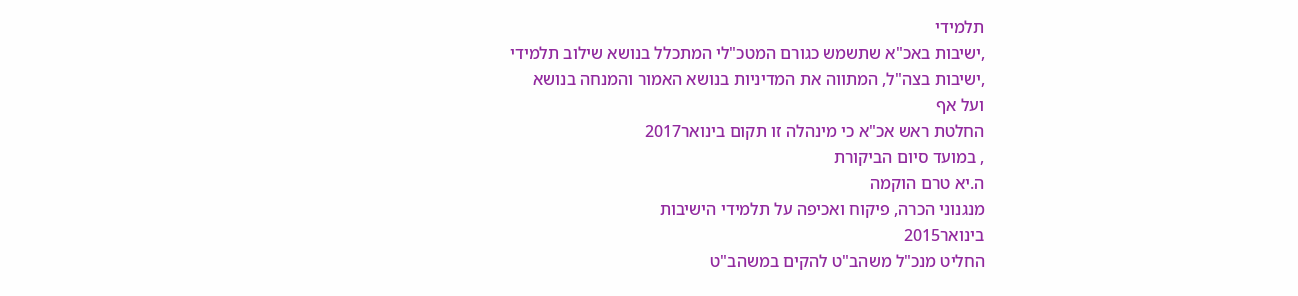תלמידי
,ישיבות באכ"א שתשמש כגורם המטכ"לי המתכלל בנושא שילוב תלמידי
,ישיבות בצה"ל, המתווה את המדיניות בנושא האמור והמנחה בנושא
ועל אף
החלטת ראש אכ"א כי מינהלה זו תקום בינואר2017
, במועד סיום הביקורת
ה.יא טרם הוקמה
מנגנוני הכרה, פיקוח ואכיפה על תלמידי הישיבות
בינואר2015
החליט מנכ"ל משהב"ט להקים במשהב"ט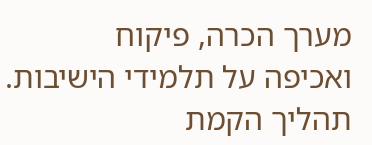מערך הכרה, פיקוח
ואכיפה על תלמידי הישיבות. תהליך הקמת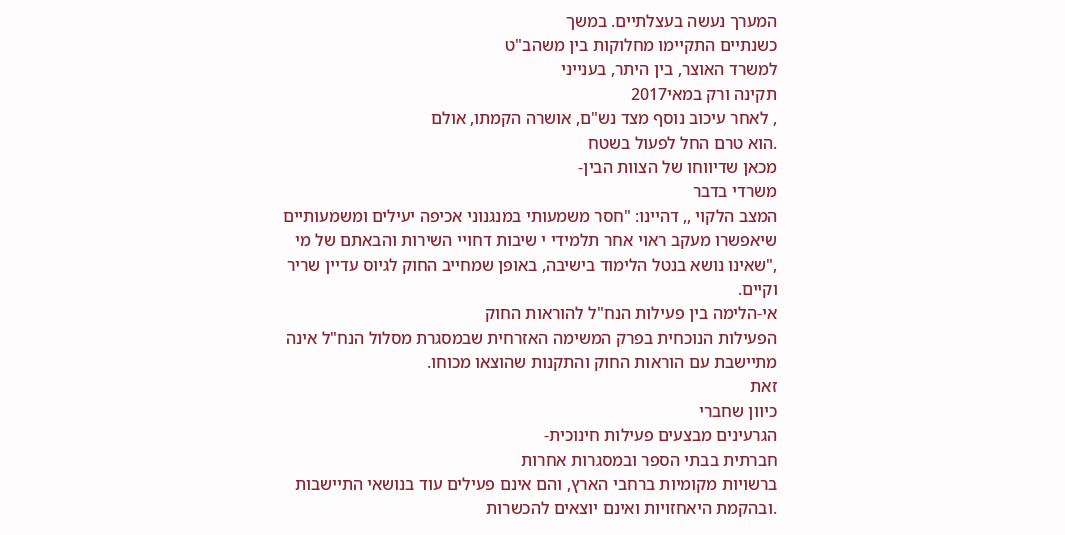המערך נעשה בעצלתיים. במשך
כשנתיים התקיימו מחלוקות בין משהב"ט
למשרד האוצר, בין היתר, בענייני
תקינה ורק במאי2017
, לאחר עיכוב נוסף מצד נש"ם, אושרה הקמתו, אולם
.הוא טרם החל לפעול בשטח
מכאן שדיווחו של הצוות הבין-
משרדי בדבר
המצב הלקוי ,, דהיינו: "חסר משמעותי במנגנוני אכיפה יעילים ומשמעותיים
שיאפשרו מעקב ראוי אחר תלמידי י שיבות דחויי השירות והבאתם של מי
,"שאינו נושא בנטל הלימוד בישיבה, באופן שמחייב החוק לגיוס עדיין שריר
וקיים.
אי-הלימה בין פעילות הנח"ל להוראות החוק
הפעילות הנוכחית בפרק המשימה האזרחית שבמסגרת מסלול הנח"ל אינה
מתיישבת עם הוראות החוק והתקנות שהוצאו מכוחו.
זאת
כיוון שחברי
הגרעינים מבצעים פעילות חינוכית-
חברתית בבתי הספר ובמסגרות אחרות
ברשויות מקומיות ברחבי הארץ, והם אינם פעילים עוד בנושאי התיישבות
.ובהקמת היאחזויות ואינם יוצאים להכשרות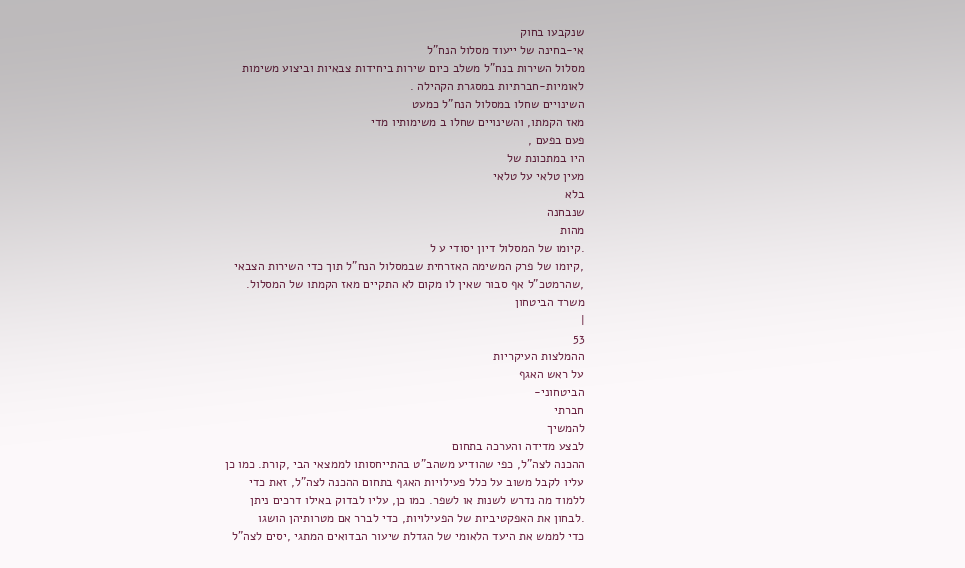שנקבעו בחוק
אי-בחינה של ייעוד מסלול הנח"ל
מסלול השירות בנח"ל משלב כיום שירות ביחידות צבאיות וביצוע משימות
לאומיות-חברתיות במסגרת הקהילה .
השינויים שחלו במסלול הנח"ל כמעט
מאז הקמתו, והשינויים שחלו ב משימותיו מדי
פעם בפעם ,
היו במתכונת של
מעין טלאי על טלאי
בלא
שנבחנה
מהות
.קיומו של המסלול דיון יסודי ע ל
,קיומו של פרק המשימה האזרחית שבמסלול הנח"ל תוך כדי השירות הצבאי
,שהרמטכ"ל אף סבור שאין לו מקום לא התקיים מאז הקמתו של המסלול.
משרד הביטחון
|
53
ההמלצות העיקריות
על ראש האגף
הביטחוני-
חברתי
להמשיך
לבצע מדידה והערכה בתחום
ההכנה לצה"ל, כפי שהודיע משהב"ט בהתייחסותו לממצאי הבי ,קורת. כמו כן
עליו לקבל משוב על כלל פעילויות האגף בתחום ההכנה לצה"ל, זאת כדי
ללמוד מה נדרש לשנות או לשפר. כמו כן, עליו לבדוק באילו דרכים ניתן
.לבחון את האפקטיביות של הפעילויות, כדי לברר אם מטרותיהן הושגו
כדי לממש את היעד הלאומי של הגדלת שיעור הבדואים המתגי ,יסים לצה"ל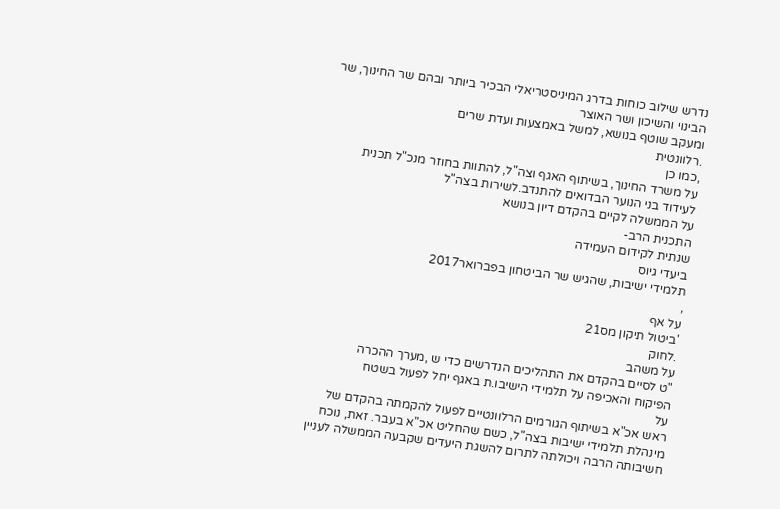נדרש שילוב כוחות בדרג המיניסטריאלי הבכיר ביותר ובהם שר החינוך, שר
הבינוי והשיכון ושר האוצר
ומעקב שוטף בנושא, למשל באמצעות ועדת שרים
.רלוונטית
,כמו כן
על משרד החינוך, בשיתוף האגף וצה"ל, להתוות בחוזר מנכ"ל תכנית
לעידוד בני הנוער הבדואים להתנדב.לשירות בצה"ל
על הממשלה לקיים בהקדם דיון בנושא
התכנית הרב-
שנתית לקידום העמידה
ביעדי גיוס
תלמידי ישיבות, שהגיש שר הביטחון בפברואר2017
,
על אף
'ביטול תיקון מס21
.לחוק
על משהב
"ט לסיים בהקדם את התהליכים הנדרשים כדי ש ,מערך ההכרה
הפיקוח והאכיפה על תלמידי הישיבו.ת באגף יחל לפעול בשטח
על
ראש אכ"א בשיתוף הגורמים הרלוונטיים לפעול להקמתה בהקדם של
מינהלת תלמידי ישיבות בצה"ל, כשם שהחליט אכ"א בעבר. זאת, נוכח
חשיבותה הרבה ויכולתה לתרום להשגת היעדים שקבעה הממשלה לעניין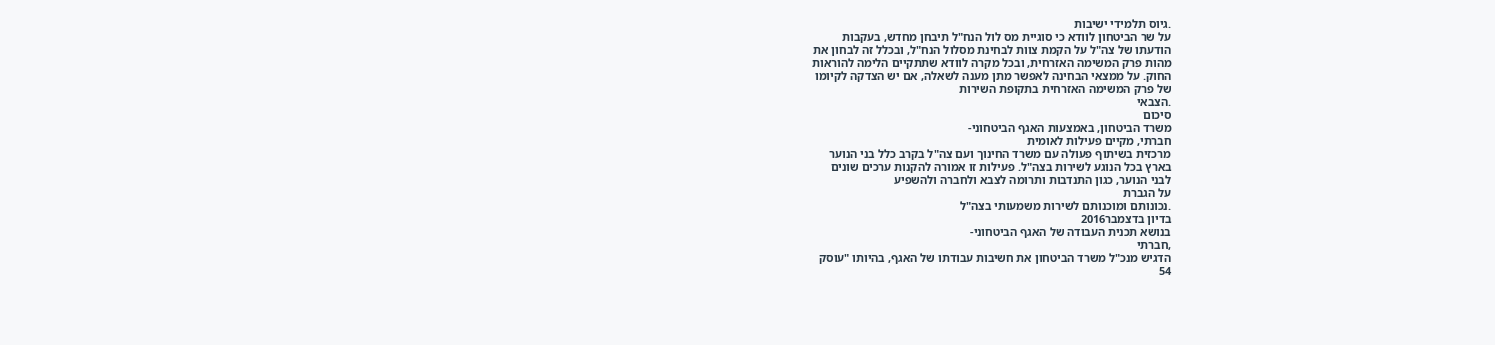.גיוס תלמידי ישיבות
על שר הביטחון לוודא כי סוגיית מס לול הנח"ל תיבחן מחדש, בעקבות
הודעתו של צה"ל על הקמת צוות לבחינת מסלול הנח"ל, ובכלל זה לבחון את
מהות פרק המשימה האזרחית, ובכל מקרה לוודא שתתקיים הלימה להוראות
החוק. על ממצאי הבחינה לאפשר מתן מענה לשאלה, אם יש הצדקה לקיומו
של פרק המשימה האזרחית בתקופת השירות
.הצבאי
סיכום
משרד הביטחון, באמצעות האגף הביטחוני-
חברתי, מקיים פעילות לאומית
מרכזית בשיתוף פעולה עם משרד החינוך ועם צה"ל בקרב כלל בני הנוער
בארץ בכל הנוגע לשירות בצה"ל. פעילות זו אמורה להקנות ערכים שונים
לבני הנוער, כגון התנדבות ותרומה לצבא ולחברה ולהשפיע
על הגברת
.נכונותם ומוכנותם לשירות משמעותי בצה"ל
בדיון בדצמבר2016
בנושא תכנית העבודה של האגף הביטחוני-
,חברתי
הדגיש מנכ"ל משרד הביטחון את חשיבות עבודתו של האגף, בהיותו "עוסק
54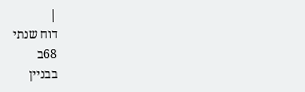|
דוח שנתי
68ב
בבניין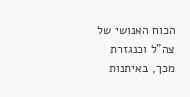הכוח האנושי של צה"ל וכנגזרת מכך, באיתנות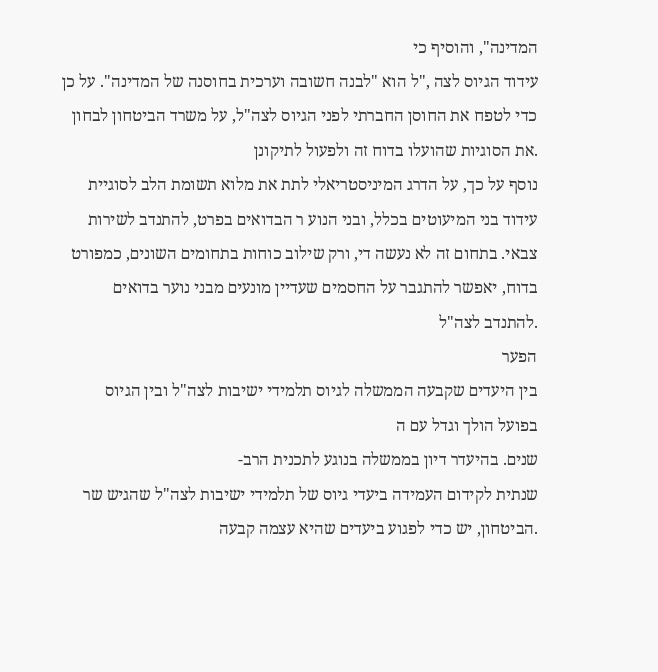המדינה", והוסיף כי
עידוד הגיוס לצה ,"ל הוא "לבנה חשובה וערכית בחוסנה של המדינה". על כן
כדי לטפח את החוסן החברתי לפני הגיוס לצה"ל, על משרד הביטחון לבחון
.את הסוגיות שהועלו בדוח זה ולפעול לתיקונן
נוסף על כך, על הדרג המיניסטריאלי לתת את מלוא תשומת הלב לסוגיית
עידוד בני המיעוטים בכלל, ובני הנוע ר הבדואים בפרט, להתנדב לשירות
צבאי. בתחום זה לא נעשה די, ורק שילוב כוחות בתחומים השונים, כמפורט
בדוח, יאפשר להתגבר על החסמים שעדיין מונעים מבני נוער בדואים
.להתנדב לצה"ל
הפער
בין היעדים שקבעה הממשלה לגיוס תלמידי ישיבות לצה"ל ובין הגיוס
בפועל הולך וגדל עם ה
שנים. בהיעדר דיון בממשלה בנוגע לתכנית הרב-
שנתית לקידום העמידה ביעדי גיוס של תלמידי ישיבות לצה"ל שהגיש שר
.הביטחון, יש כדי לפגוע ביעדים שהיא עצמה קבעה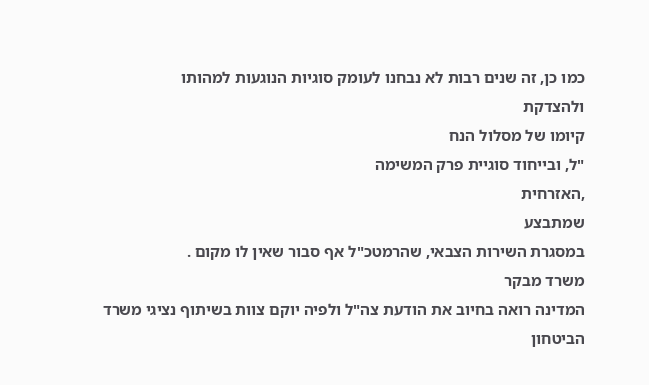כמו כן, זה שנים רבות לא נבחנו לעומק סוגיות הנוגעות למהותו
ולהצדקת
קיומו של מסלול הנח
"ל, ובייחוד סוגיית פרק המשימה
,האזרחית
שמתבצע
במסגרת השירות הצבאי, שהרמטכ"ל אף סבור שאין לו מקום .
משרד מבקר
המדינה רואה בחיוב את הודעת צה"ל ולפיה יוקם צוות בשיתוף נציגי משרד
הביטחון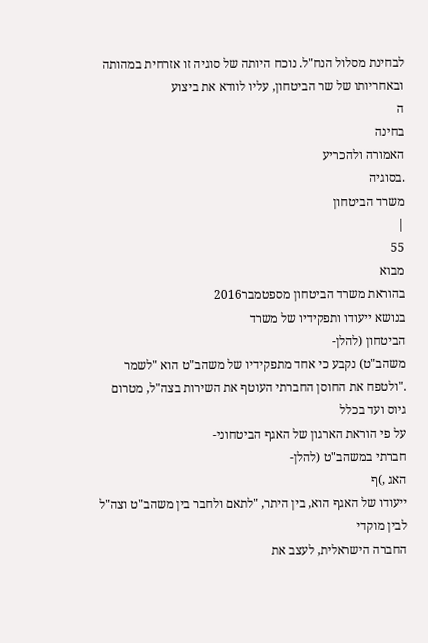לבחינת מסלול הנח"ל. נוכח היותה של סוגיה זו אזרחית במהותה
ובאחריותו של שר הביטחון, עליו לוודא את ביצוע
ה
בחינה
האמורה ולהכריע
.בסוגיה
משרד הביטחון
|
55
מבוא
בהוראת משרד הביטחון מספטמבר2016
בנושא ייעודו ותפקידיו של משרד
הביטחון (להלן-
משהב"ט) נקבע כי אחד מתפקידיו של משהב"ט הוא "לשמר
."ולטפח את החוסן החברתי העוטף את השירות בצה"ל, מטרום גיוס ועד בכלל
על פי הוראת הארגון של האגף הביטחוני-
חברתי במשהב"ט (להלן-
האג ,)ף
ייעודו של האגף הוא, בין היתר, "לתאם ולחבר בין משהב"ט וצה"ל לבין מוקדי
החברה הישראלית, לעצב את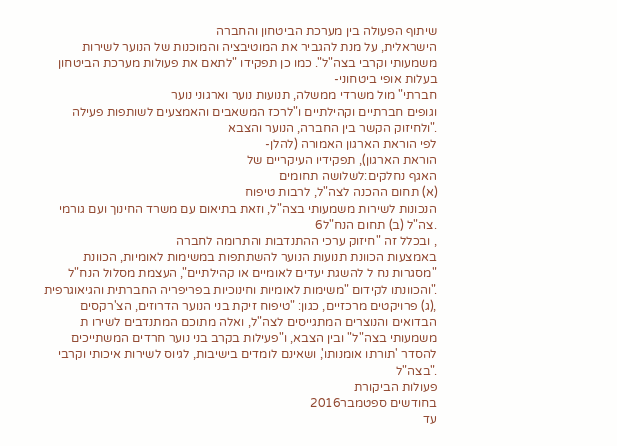שיתוף הפעולה בין מערכת הביטחון והחברה
הישראלית, על מנת להגביר את המוטיבציה והמוכנות של הנוער לשירות
משמעותי וקרבי בצה"ל". כמו כן תפקידו "לתאם את פעולות מערכת הביטחון
בעלות אופי ביטחוני-
חברתי" מול משרדי ממשלה, תנועות נוער וארגוני נוער
וגופים חברתיים וקהילתיים ו"לרכז המשאבים והאמצעים לשותפות פעילה
."ולחיזוק הקשר בין החברה, הנוער והצבא
לפי הוראת הארגון האמורה (להלן-
הוראת הארגון), תפקידיו העיקריים של
האגף נחלקים:לשלושה תחומים
(א) תחום ההכנה לצה"ל, לרבות טיפוח
הנכונות לשירות משמעותי בצה"ל, וזאת בתיאום עם משרד החינוך ועם גורמי
.צה"ל (ב) תחום הנח"ל6
, ובכלל זה "חיזוק ערכי ההתנדבות והתרומה לחברה
באמצעות הכוונת תנועות הנוער להשתתפות במשימות לאומיות, הכוונת
"מסגרות נח ל להשגת יעדים לאומיים או קהילתיים", העצמת מסלול הנח"ל
."והכוונתו לקידום "משימות לאומיות וחינוכיות בפריפריה החברתית והגיאוגרפית
,(ג) פרויקטים מרכזיים, כגון: "טיפוח זיקת בני הנוער הדרוזים, הצ'רקסים
הבדואים והנוצרים המתגייסים לצה"ל, ואלה מתוכם המתנדבים לשירו ת
משמעותי בצה"ל" ובין הצבא, ו"פעילות בקרב בני נוער חרדים המשתייכים
להסדר 'תורתו אומנותו', ושאינם לומדים בישיבות, לגיוס לשירות איכותי וקרבי
."בצה"ל
פעולות הביקורת
בחודשים ספטמבר2016
עד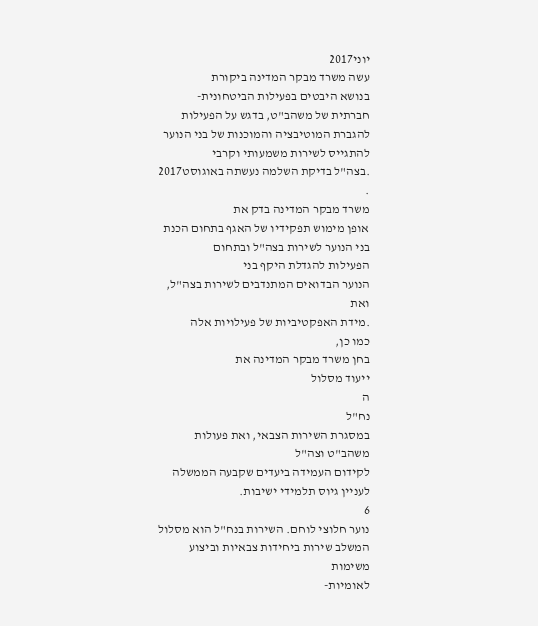יוני2017
עשה משרד מבקר המדינה ביקורת
בנושא היבטים בפעילות הביטחונית-
חברתית של משהב"ט, בדגש על הפעילות
להגברת המוטיבציה והמוכנות של בני הנוער להתגייס לשירות משמעותי וקרבי
.בצה"ל בדיקת השלמה נעשתה באוגוסט2017
.
משרד מבקר המדינה בדק את
אופן מימוש תפקידיו של האגף בתחום הכנת בני הנוער לשירות בצה"ל ובתחום
הפעילות להגדלת היקף בני
הנוער הבדואים המתנדבים לשירות בצה"ל, ואת
.מידת האפקטיביות של פעילויות אלה
כמו כן,
בחן משרד מבקר המדינה את
ייעוד מסלול
ה
נח"ל
במסגרת השירות הצבאי, ואת פעולות משהב"ט וצה"ל
לקידום העמידה ביעדים שקבעה הממשלה לעניין גיוס תלמידי ישיבות.
6
נוער חלוצי לוחם. השירות בנח"ל הוא מסלול המשלב שירות ביחידות צבאיות וביצוע משימות
לאומיות-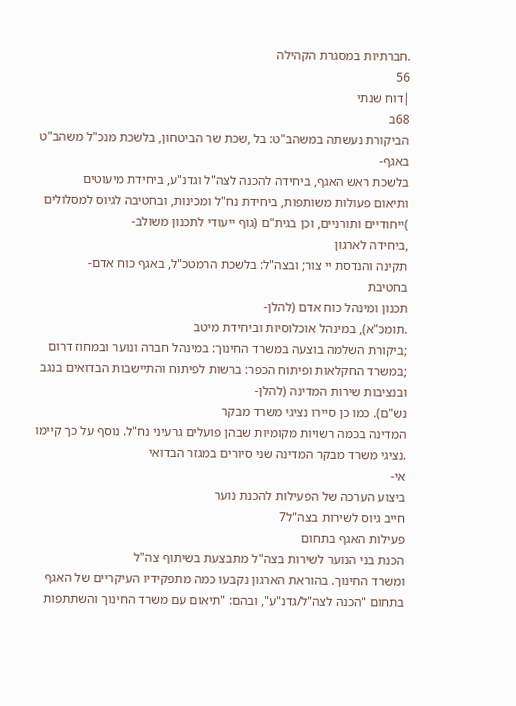.חברתיות במסגרת הקהילה
56
|דוח שנתי
68ב
הביקורת נעשתה במשהב"ט: בל ,שכת שר הביטחון, בלשכת מנכ"ל משהב"ט
באגף-
בלשכת ראש האגף, ביחידה להכנה לצה"ל וגדנ"ע, ביחידת מיעוטים
ותיאום פעולות משותפות, ביחידת נח"ל ומכינות, ובחטיבה לגיוס למסלולים
)ייחודיים ותורניים, וכן בגית"ם (גוף ייעודי לתכנון משולב-
,ביחידה לארגון
תקינה והנדסת יי צור; ובצה"ל: בלשכת הרמטכ"ל, באגף כוח אדם-
בחטיבת
תכנון ומינהל כוח אדם (להלן-
.תומכ"א), במינהל אוכלוסיות וביחידת מיטב
;ביקורת השלמה בוצעה במשרד החינוך: במינהל חברה ונוער ובמחוז דרום
;במשרד החקלאות ופיתוח הכפר: ברשות לפיתוח והתיישבות הבדואים בנגב
ובנציבות שירות המדינה (להלן-
נש"ם). כמו כן סיירו נציגי משרד מבקר
המדינה בכמה רשויות מקומיות שבהן פועלים גרעיני נח"ל. נוסף על כך קיימו
.נציגי משרד מבקר המדינה שני סיורים במגזר הבדואי
אי-
ביצוע הערכה של הפעילות להכנת נוער
חייב גיוס לשירות בצה"ל7
פעילות האגף בתחום
הכנת בני הנוער לשירות בצה"ל מתבצעת בשיתוף צה"ל
ומשרד החינוך. בהוראת הארגון נקבעו כמה מתפקידיו העיקריים של האגף
בתחום "הכנה לצה"ל/גדנ"ע", ובהם: "תיאום עם משרד החינוך והשתתפות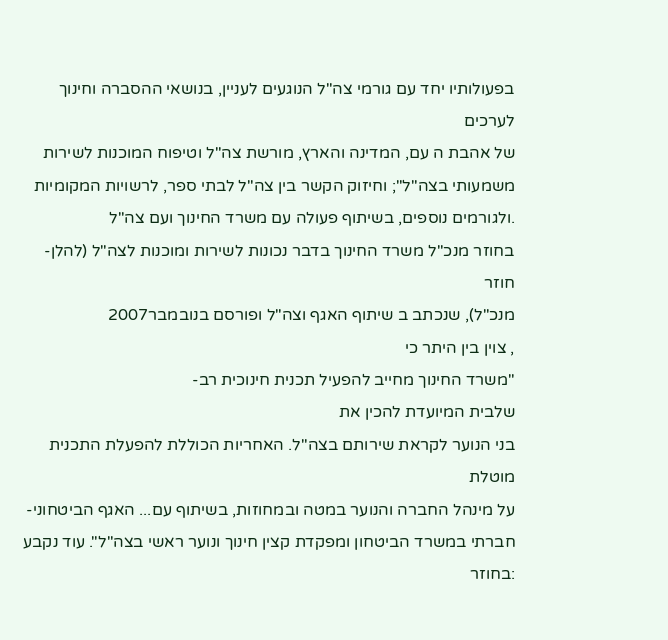בפעולותיו יחד עם גורמי צה"ל הנוגעים לעניין, בנושאי ההסברה וחינוך לערכים
של אהבת ה עם, המדינה והארץ, מורשת צה"ל וטיפוח המוכנות לשירות
משמעותי בצה"ל"; וחיזוק הקשר בין צה"ל לבתי ספר, לרשויות המקומיות
.ולגורמים נוספים, בשיתוף פעולה עם משרד החינוך ועם צה"ל
בחוזר מנכ"ל משרד החינוך בדבר נכונות לשירות ומוכנות לצה"ל (להלן-
חוזר
מנכ"ל), שנכתב ב שיתוף האגף וצה"ל ופורסם בנובמבר2007
, צוין בין היתר כי
"משרד החינוך מחייב להפעיל תכנית חינוכית רב-
שלבית המיועדת להכין את
בני הנוער לקראת שירותם בצה"ל. האחריות הכוללת להפעלת התכנית מוטלת
על מינהל החברה והנוער במטה ובמחוזות, בשיתוף עם... האגף הביטחוני-
חברתי במשרד הביטחון ומפקדת קצין חינוך ונוער ראשי בצה"ל". עוד נקבע
:בחוזר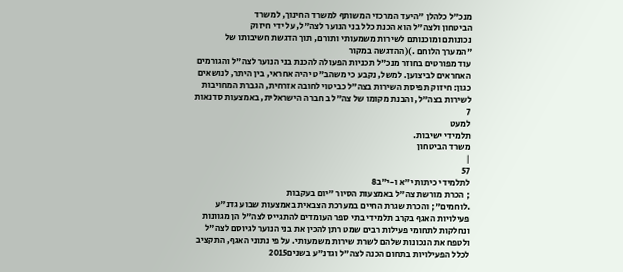מנכ"ל כלהלן "היעד המרכזי המשותף למשרד החינוך, למשרד
הביטחון ולצה"ל הוא הכנת כלל בני הנוער לצה"ל, על ידי חיזוק
נכונותם ומוכנותם לשירות משמעותי ותורם, תוך הדגשת חשיבותו של
"המערך הלוחם .)(ההדגשה במקור
עוד מפורטים בחוזר מנכ"ל תכניות הפעולה להכנת בני הנוער לצה"ל והגורמים
האחראים לביצוען. למשל, נקבע כי משהב"ט יהיה אחראי, בין היתר, לנושאים
כגון: חיזוק תפיסת השירות בצה"ל כביטוי לחובה אזרחית, הגברת המחויבות
לשירות בצה"ל, והבנת מקומו של צה"ל ב חברה הישראלית, באמצעות סדנאות
7
למעט
תלמידי ישיבות.
משרד הביטחון
|
57
לתלמידי כיתות י"א ו-י"ב8
; הכרת מורשת צה"ל באמצעות הסיור "יום בעקבות
.לוחמים"; והכרת שגרת החיים במערכת הצבאית באמצעות שבוע גדנ"ע
פעילויות האגף בקרב תלמידי בתי ספר העומדים להתגייס לצה"ל הן מגוונות
ונחלקות לתחומי פעילות רבים שמט רתן להכין את בני הנוער לגיוסם לצה"ל
ולטפח את הנכונות שלהם לשרת שירות משמעותי. על פי נתוני האגף, התקציב
לכלל הפעילויות בתחום הכנה לצה"ל וגדנ"ע בשנים2015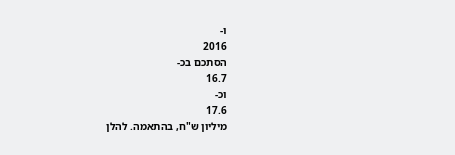ו-
2016
הסתכם בכ-
16.7
וכ-
17.6
מיליון ש"ח, בהתאמה. להלן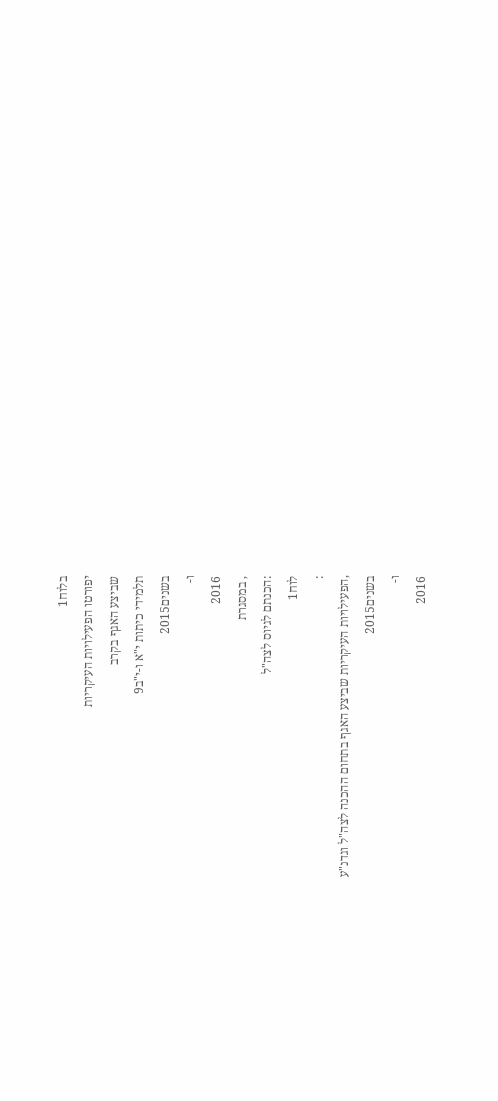בלוח1
יפורטו הפעילויות העיקריות
שביצע האגף בקרב
תלמידי כיתות י"א ו-י"ב9
בשנים2015
ו-
2016
, במסגרת
:הכנתם לגיוס לצה"ל
לוח1
:
,הפעילויות העיקריות שביצע האגף בתחום ההכנה לצה"ל וגדנ"ע
בשנים2015
ו-
2016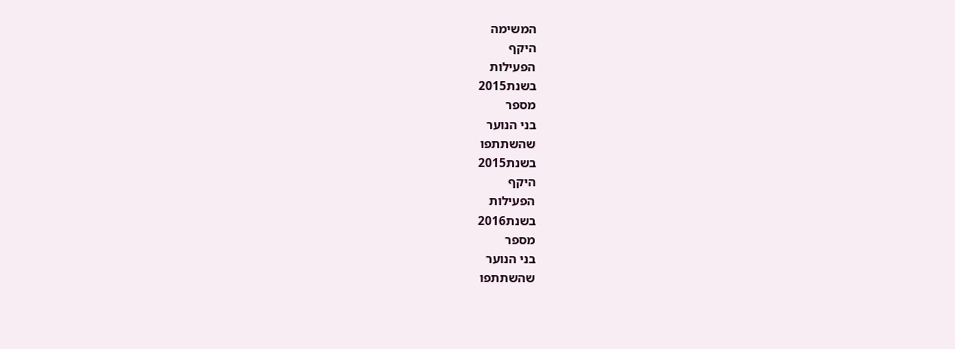המשימה
היקף
הפעילות
בשנת2015
מספר
בני הנוער
שהשתתפו
בשנת2015
היקף
הפעילות
בשנת2016
מספר
בני הנוער
שהשתתפו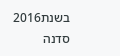בשנת2016
סדנה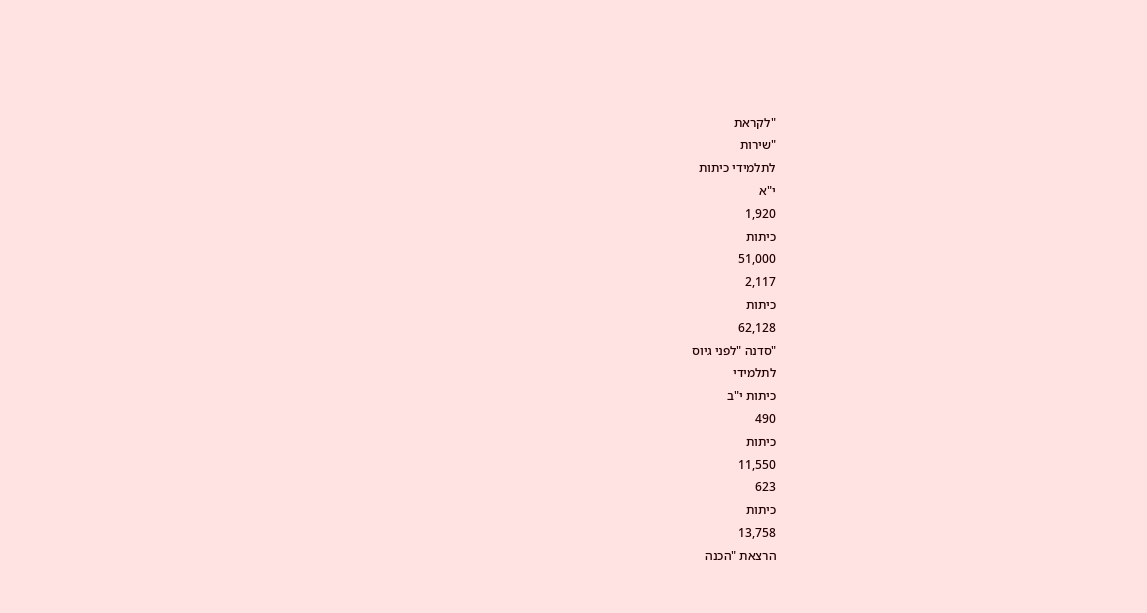"לקראת
"שירות
לתלמידי כיתות
י"א
1,920
כיתות
51,000
2,117
כיתות
62,128
"סדנה "לפני גיוס
לתלמידי
כיתות י"ב
490
כיתות
11,550
623
כיתות
13,758
הרצאת "הכנה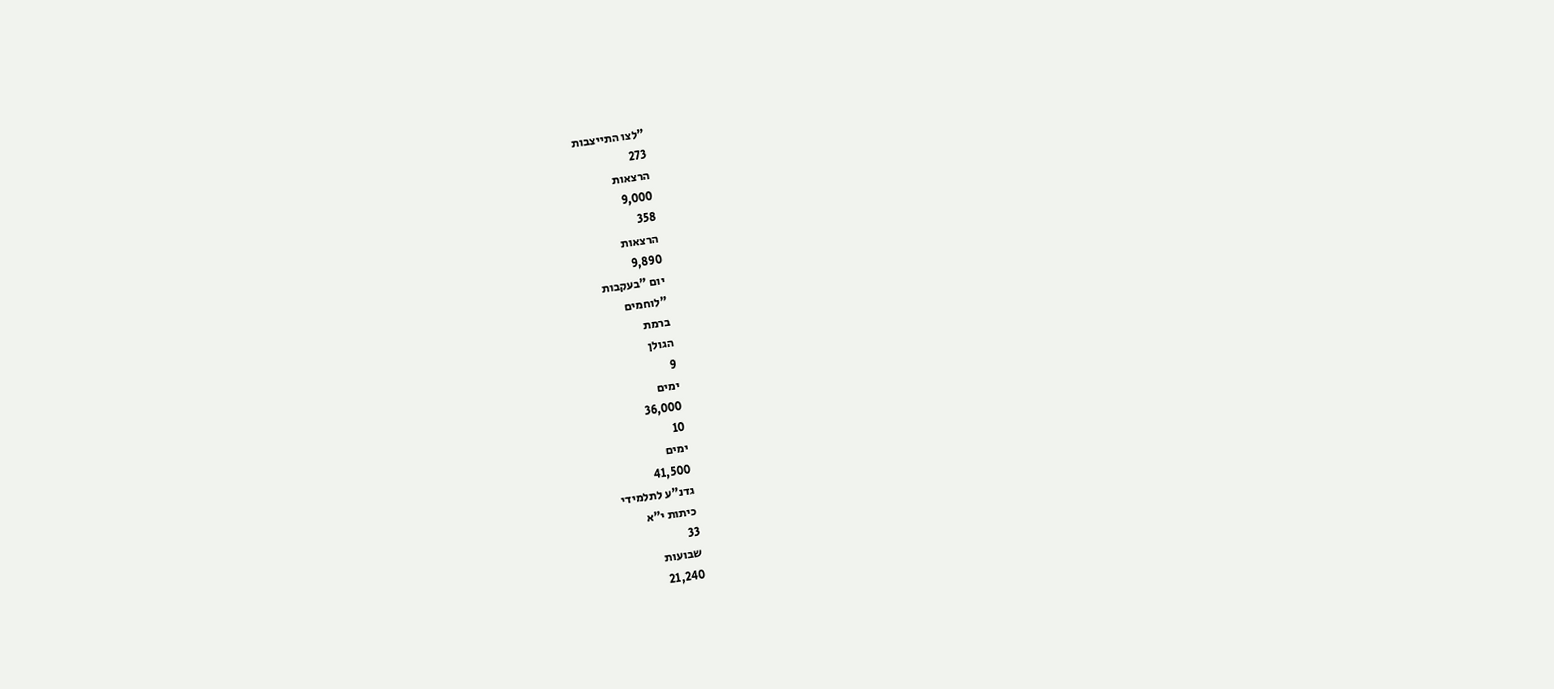"לצו התייצבות
273
הרצאות
9,000
358
הרצאות
9,890
יום "בעקבות
"לוחמים
ברמת
הגולן
9
ימים
36,000
10
ימים
41,500
גדנ"ע לתלמידי
כיתות י"א
33
שבועות
21,240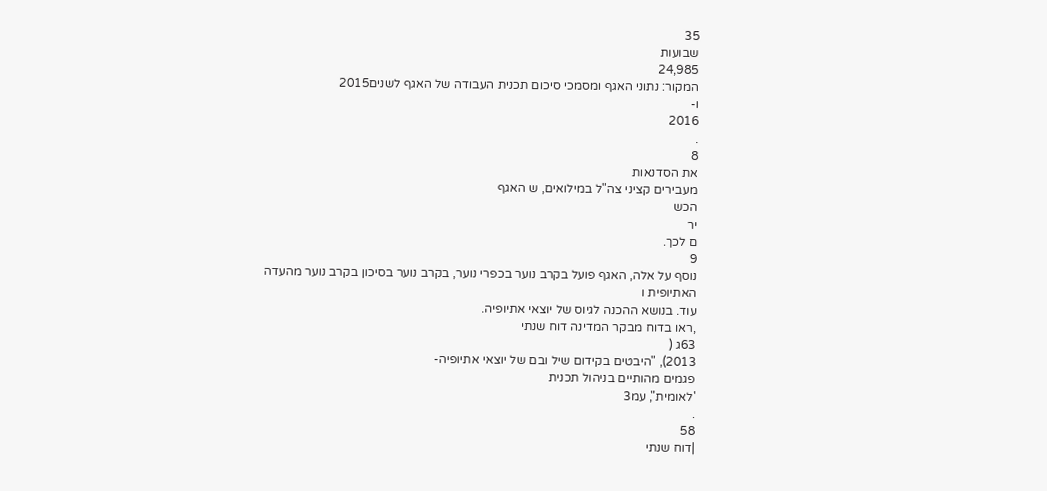35
שבועות
24,985
המקור: נתוני האגף ומסמכי סיכום תכנית העבודה של האגף לשנים2015
ו-
2016
.
8
את הסדנאות
מעבירים קציני צה"ל במילואים, ש האגף
הכש
יר
ם לכך.
9
נוסף על אלה, האגף פועל בקרב נוער בכפרי נוער, בקרב נוער בסיכון בקרב נוער מהעדה
האתיופית ו
עוד. בנושא ההכנה לגיוס של יוצאי אתיופיה.
,ראו בדוח מבקר המדינה דוח שנתי
63ג (
2013), "היבטים בקידום שיל ובם של יוצאי אתיופיה-
פגמים מהותיים בניהול תכנית
'לאומית", עמ3
.
58
|דוח שנתי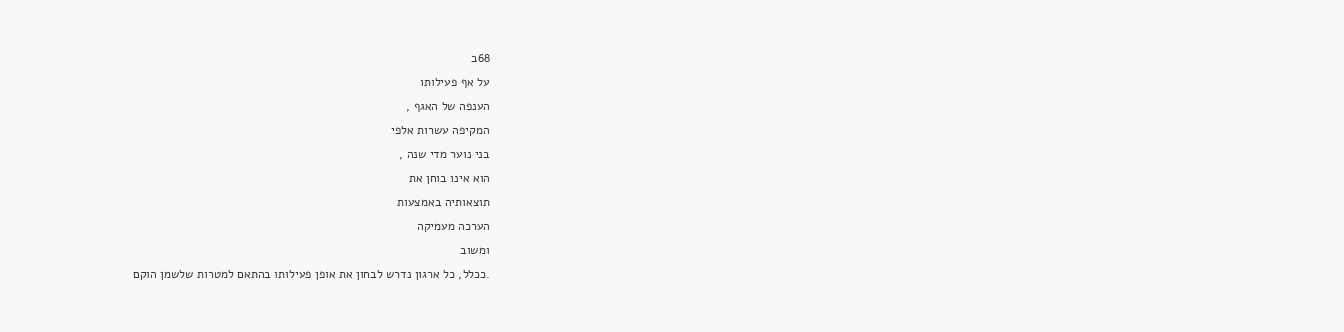68ב
על אף פעילותו
הענפה של האגף ,
המקיפה עשרות אלפי
בני נוער מדי שנה ,
הוא אינו בוחן את
תוצאותיה באמצעות
הערכה מעמיקה
ומשוב
.ככלל, כל ארגון נדרש לבחון את אופן פעילותו בהתאם למטרות שלשמן הוקם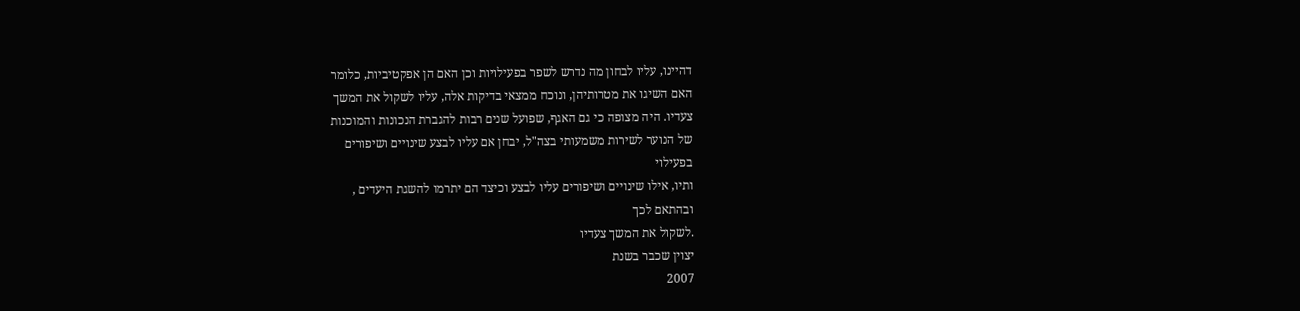דהיינו, עליו לבחון מה נדרש לשפר בפעילויות וכן האם הן אפקטיביות, כלומר
האם השיגו את מטרותיהן, ונוכח ממצאי בדיקות אלה, עליו לשקול את המשך
צעדיו. היה מצופה כי גם האגף, שפועל שנים רבות להגברת הנכונות והמוכנות
של הנוער לשירות משמעותי בצה"ל, יבחן אם עליו לבצע שינויים ושיפורים
בפעילוי
ותיו, אילו שינויים ושיפורים עליו לבצע וכיצד הם יתרמו להשגת היעדים ,
ובהתאם לכך
.לשקול את המשך צעדיו
יצוין שכבר בשנת
2007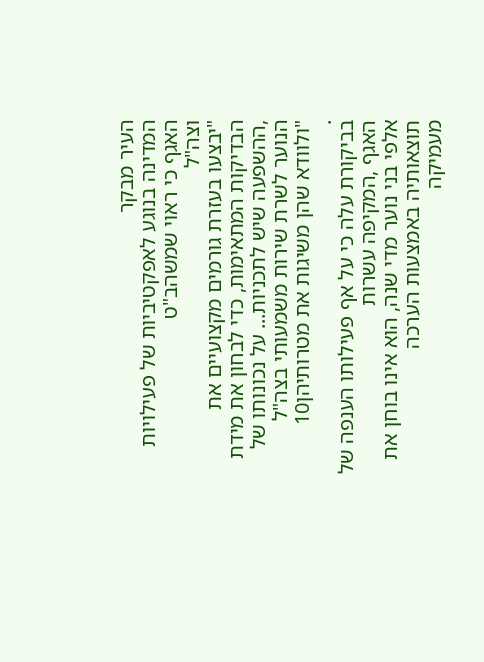העיר מבקר
המדינה בנוגע לאפקטיביות של פעילויות האגף כי ראוי שמשהב"ט
וצה"ל
"יבצעו בעזרת גורמים מקצועיים את הבדיקות המתאימות, כדי לבחון את מידת
,ההשפעה שיש לתכניות... על נכונותו של הנוער לשרת שירות משמעותי בצה"ל
"ולוודא שהן משיגות את מטרותיהן10
.
בביקורת עלה כי על אף פעילותו הענפה של האגף ,המקיפה עשרות
אלפי בני נוער מדי שנה, הוא אינו בוחן את תוצאותיה באמצעות הערכה
מעמיקה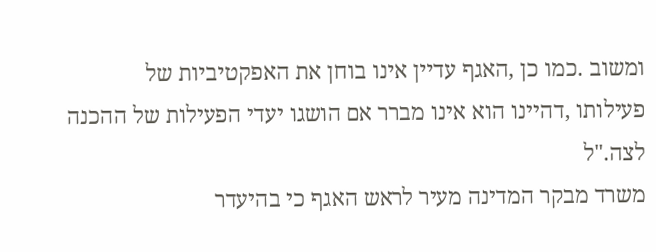ומשוב .כמו כן ,האגף עדיין אינו בוחן את האפקטיביות של
פעילותו ,דהיינו הוא אינו מברר אם הושגו יעדי הפעילות של ההכנה
לצה."ל
משרד מבקר המדינה מעיר לראש האגף כי בהיעדר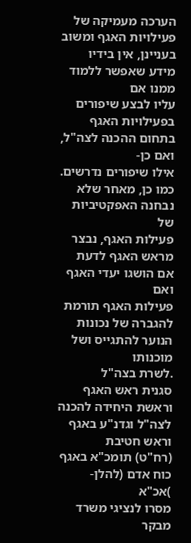הערכה מעמיקה של
פעילויות האגף ומשוב בעניינן, אין בידיו מידע שאפשר ללמוד ממנו אם
עליו לבצע שיפורים בפעילויות האגף בתחום ההכנה לצה"ל, ואם כן-
אילו שיפורים נדרשים. כמו כן, מאחר שלא נבחנה האפקטיביות של
פעילות האגף, נבצר מראש האגף לדעת אם הושגו יעדי האגף ואם
פעילות האגף תורמת להגברה של נכונות הנוער להתגייס ושל מוכנותו
.לשרת בצה"ל
סגנית ראש האגף וראשת היחידה להכנה לצה"ל וגדנ"ע באגף וראש חטיבת
(רח"ט) תומכ"א באגף כוח אדם (להלן-
)אכ"א
מסרו לנציגי משרד מבקר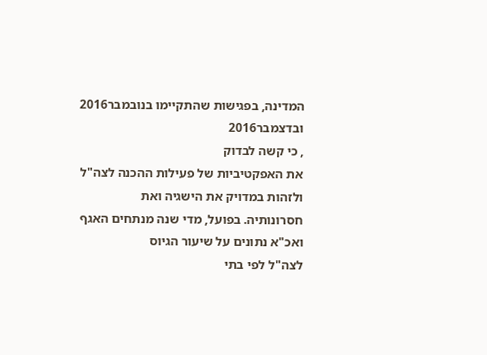המדינה, בפגישות שהתקיימו בנובמבר2016
ובדצמבר2016
, כי קשה לבדוק
את האפקטיביות של פעילות ההכנה לצה"ל ולזהות במדויק את הישגיה ואת
חסרונותיה. בפועל, מדי שנה מנתחים האגף ואכ"א נתונים על שיעור הגיוס
לצה"ל לפי בתי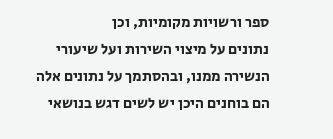ספר ורשויות מקומיות, וכן
נתונים על מיצוי השירות ועל שיעורי
הנשירה ממנו, ובהסתמך על נתונים אלה הם בוחנים היכן יש לשים דגש בנושאי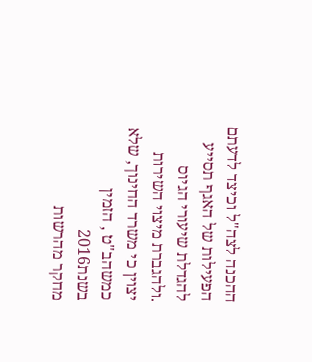ההכנה לצה"ל וכיצד לדעתם הפעילות של האגף תסייע להגדלת שיעורי הגיוס
.ולהגברת מיצוי השירות
יצוין כי משרד החינוך, שלא כמשהב"ט , הזמין בשנת2016
מחקר מהרשות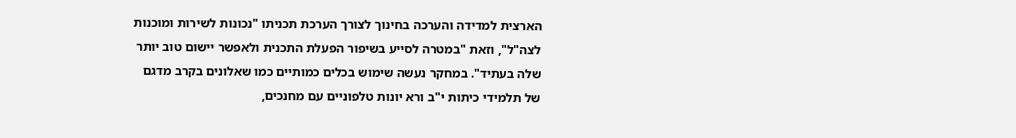הארצית למדידה והערכה בחינוך לצורך הערכת תכניתו "נכונות לשירות ומוכנות
לצה"ל", וזאת "במטרה לסייע בשיפור הפעלת התכנית ולאפשר יישום טוב יותר
שלה בעתיד". במחקר נעשה שימוש בכלים כמותיים כמו שאלונים בקרב מדגם
של תלמידי כיתות י"ב ורא יונות טלפוניים עם מחנכים,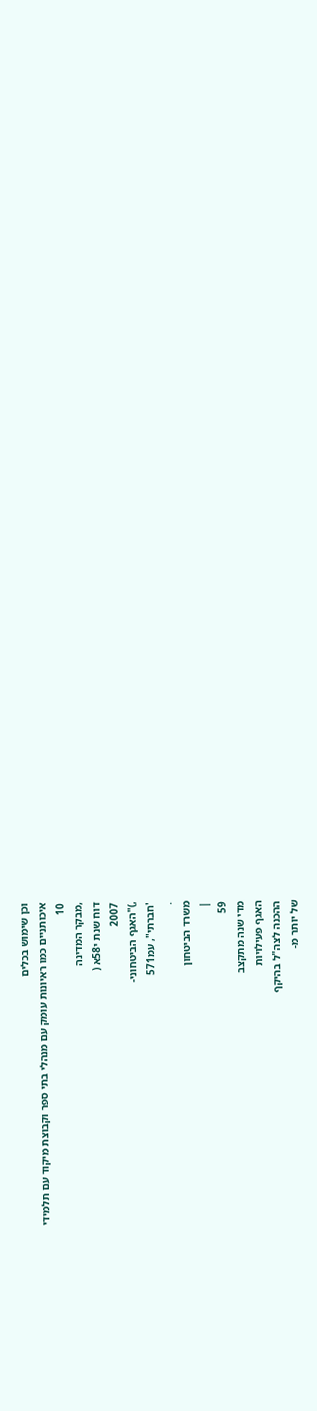וכן שימוש בכלים
איכותניים כמו ראיונות עומק עם מנהלי בתי ספר וקבוצת מיקוד עם תלמידי
10
,מבקר המדינה
דוח שנת י58א (
2007
,)"האגף הביטחוני-
'חברתי", עמ571
.
משרד הביטחון
|
59
מדי שנה מתקצב
האגף פעילויות
ההכנה לצה"ל בהיקף
של יותר מ-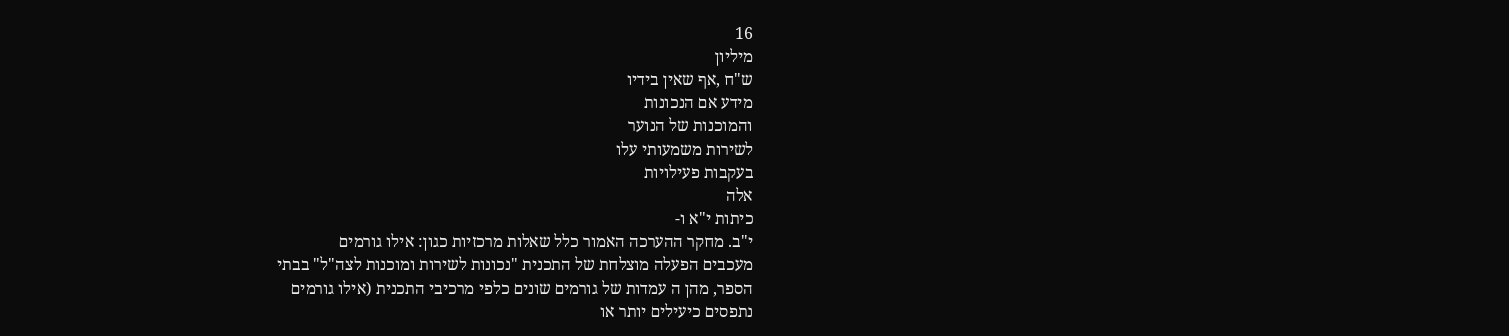16
מיליון
ש"ח ,אף שאין בידיו
מידע אם הנכונות
והמוכנות של הנוער
לשירות משמעותי עלו
בעקבות פעילויות
אלה
כיתות י"א ו-
י"ב. מחקר ההערכה האמור כלל שאלות מרכזיות כגון: אילו גורמים
מעכבים הפעלה מוצלחת של התכנית "נכונות לשירות ומוכנות לצה"ל" בבתי
הספר, מהן ה עמדות של גורמים שונים כלפי מרכיבי התכנית (אילו גורמים
נתפסים כיעילים יותר או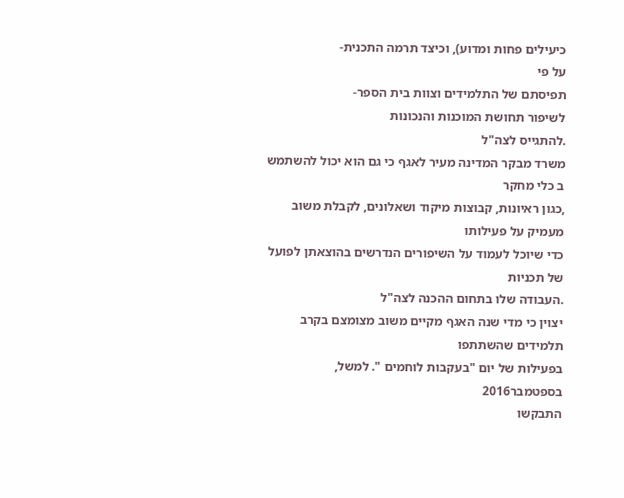כיעילים פחות ומדוע), וכיצד תרמה התכנית-
על פי
תפיסתם של התלמידים וצוות בית הספר-
לשיפור תחושת המוכנות והנכונות
.להתגייס לצה"ל
משרד מבקר המדינה מעיר לאגף כי גם הוא יכול להשתמש ב כלי מחקר
,כגון ראיונות, קבוצות מיקוד ושאלונים, לקבלת משוב מעמיק על פעילותו
כדי שיוכל לעמוד על השיפורים הנדרשים בהוצאתן לפועל של תכניות
.העבודה שלו בתחום ההכנה לצה"ל
יצוין כי מדי שנה האגף מקיים משוב מצומצם בקרב תלמידים שהשתתפו
בפעילות של יום "בעקבות לוחמים ". למשל, בספטמבר2016
התבקשו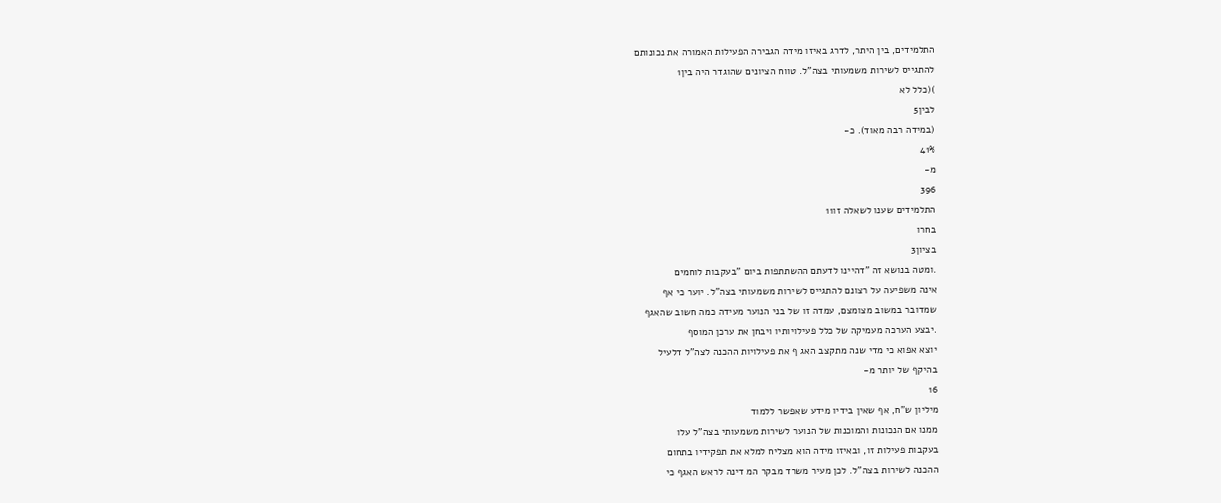התלמידים, בין היתר, לדרג באיזו מידה הגבירה הפעילות האמורה את נכונותם
להתגייס לשירות משמעותי בצה"ל. טווח הציונים שהוגדר היה בין1
)(כלל לא
לבין5
(במידה רבה מאוד). כ-
41%
מ-
396
התלמידים שענו לשאלה זו11
בחרו
בציון3
.ומטה בנושא זה "דהיינו לדעתם ההשתתפות ביום "בעקבות לוחמים
אינה משפיעה על רצונם להתגייס לשירות משמעותי בצה"ל. יוער כי אף
שמדובר במשוב מצומצם, עמדה זו של בני הנוער מעידה כמה חשוב שהאגף
.יבצע הערכה מעמיקה של כלל פעילויותיו ויבחן את ערכן המוסף
יוצא אפוא כי מדי שנה מתקצב האג ף את פעילויות ההכנה לצה"ל דלעיל
בהיקף של יותר מ-
16
מיליון ש"ח, אף שאין בידיו מידע שאפשר ללמוד
ממנו אם הנכונות והמוכנות של הנוער לשירות משמעותי בצה"ל עלו
בעקבות פעילות זו, ובאיזו מידה הוא מצליח למלא את תפקידיו בתחום
ההכנה לשירות בצה"ל. לכן מעיר משרד מבקר המ דינה לראש האגף כי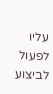עליו לפעול לביצוע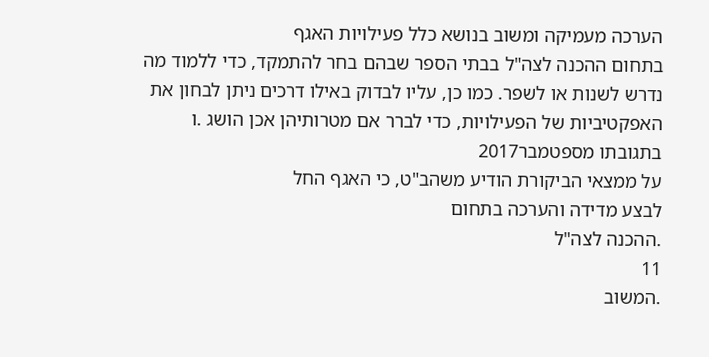הערכה מעמיקה ומשוב בנושא כלל פעילויות האגף
בתחום ההכנה לצה"ל בבתי הספר שבהם בחר להתמקד, כדי ללמוד מה
נדרש לשנות או לשפר. כמו כן, עליו לבדוק באילו דרכים ניתן לבחון את
האפקטיביות של הפעילויות, כדי לברר אם מטרותיהן אכן הושג .ו
בתגובתו מספטמבר2017
על ממצאי הביקורת הודיע משהב"ט, כי האגף החל
לבצע מדידה והערכה בתחום
.ההכנה לצה"ל
11
.המשוב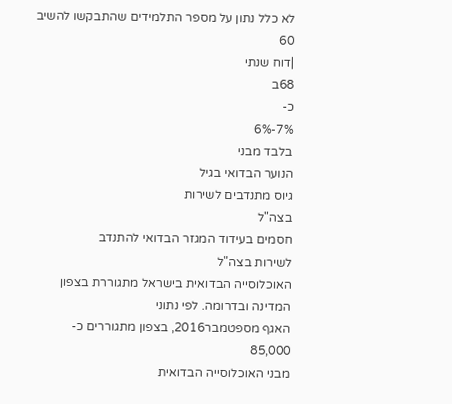לא כלל נתון על מספר התלמידים שהתבקשו להשיב
60
|דוח שנתי
68ב
כ-
7%-6%
בלבד מבני
הנוער הבדואי בגיל
גיוס מתנדבים לשירות
בצה"ל
חסמים בעידוד המגזר הבדואי להתנדב
לשירות בצה"ל
האוכלוסייה הבדואית בישראל מתגוררת בצפון המדינה ובדרומה. לפי נתוני
האגף מספטמבר2016, בצפון מתגוררים כ-
85,000
מבני האוכלוסייה הבדואית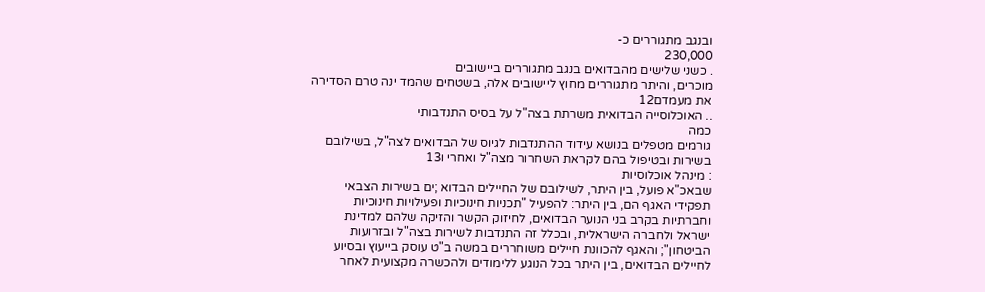ובנגב מתגוררים כ-
230,000
. כשני שלישים מהבדואים בנגב מתגוררים ביישובים
מוכרים, והיתר מתגוררים מחוץ ליישובים אלה, בשטחים שהמד ינה טרם הסדירה
את מעמדם12
.. האוכלוסייה הבדואית משרתת בצה"ל על בסיס התנדבותי
כמה
גורמים מטפלים בנושא עידוד ההתנדבות לגיוס של הבדואים לצה"ל, בשילובם
בשירות ובטיפול בהם לקראת השחרור מצה"ל ואחרי ו13
: מינהל אוכלוסיות
שבאכ"א פועל, בין היתר, לשילובם של החיילים הבדוא ;ים בשירות הצבאי
תפקידי האגף הם, בין היתר: להפעיל "תכניות חינוכיות ופעילויות חינוכיות
וחברתיות בקרב בני הנוער הבדואים, לחיזוק הקשר והזיקה שלהם למדינת
ישראל ולחברה הישראלית, ובכלל זה התנדבות לשירות בצה"ל ובזרועות
הביטחון"; והאגף להכוונת חיילים משוחררים במשה ב"ט עוסק בייעוץ ובסיוע
לחיילים הבדואים, בין היתר בכל הנוגע ללימודים ולהכשרה מקצועית לאחר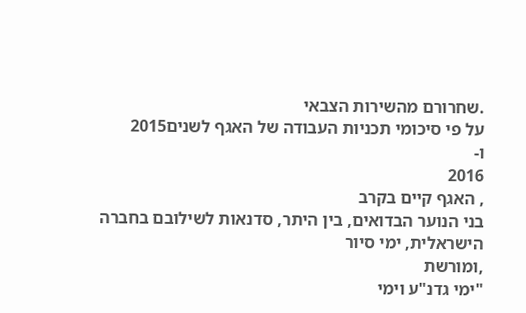.שחרורם מהשירות הצבאי
על פי סיכומי תכניות העבודה של האגף לשנים2015
ו-
2016
, האגף קיים בקרב
בני הנוער הבדואים, בין היתר, סדנאות לשילובם בחברה הישראלית, ימי סיור
,ומורשת
"ימי גדנ"ע וימי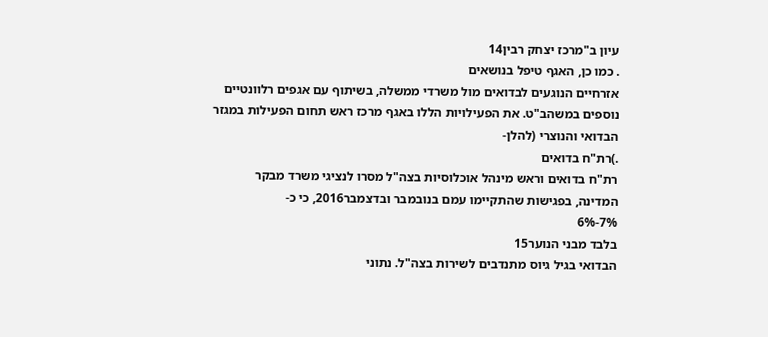עיון ב"מרכז יצחק רבין14
. כמו כן, האגף טיפל בנושאים
אזרחיים הנוגעים לבדואים מול משרדי ממשלה, בשיתוף עם אגפים רלוונטיים
נוספים במשהב"ט. את הפעילויות הללו באגף מרכז ראש תחום הפעילות במגזר
הבדואי והנוצרי (להלן-
.)רת"ח בדואים
רת"ח בדואים וראש מינהל אוכלוסיות בצה"ל מסרו לנציגי משרד מבקר
המדינה, בפגישות שהתקיימו עמם בנובמבר ובדצמבר2016, כי כ-
7%-6%
בלבד מבני הנוער15
הבדואי בגיל גיוס מתנדבים לשירות בצה"ל. נתוני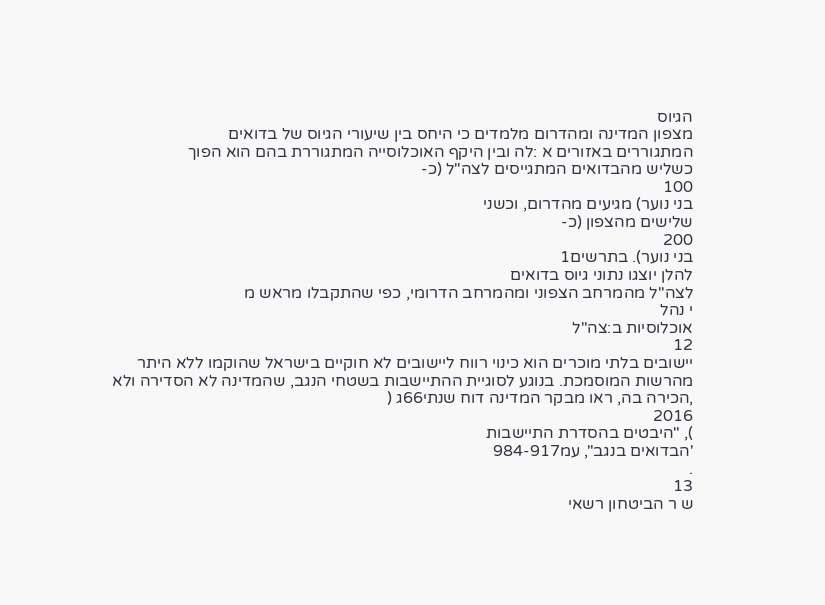הגיוס
מצפון המדינה ומהדרום מלמדים כי היחס בין שיעורי הגיוס של בדואים
המתגוררים באזורים א :לה ובין היקף האוכלוסייה המתגוררת בהם הוא הפוך
כשליש מהבדואים המתגייסים לצה"ל (כ-
100
בני נוער) מגיעים מהדרום, וכשני
שלישים מהצפון (כ-
200
בני נוער). בתרשים1
להלן יוצגו נתוני גיוס בדואים
לצה"ל מהמרחב הצפוני ומהמרחב הדרומי, כפי שהתקבלו מראש מ
י נהל
אוכלוסיות ב:צה"ל
12
יישובים בלתי מוכרים הוא כינוי רווח ליישובים לא חוקיים בישראל שהוקמו ללא היתר
מהרשות המוסמכת. בנוגע לסוגיית ההתיישבות בשטחי הנגב, שהמדינה לא הסדירה ולא
,הכירה בה, ראו מבקר המדינה דוח שנתי66ג (
2016
), "היבטים בהסדרת התיישבות
'הבדואים בנגב", עמ984-917
.
13
ש ר הביטחון רשאי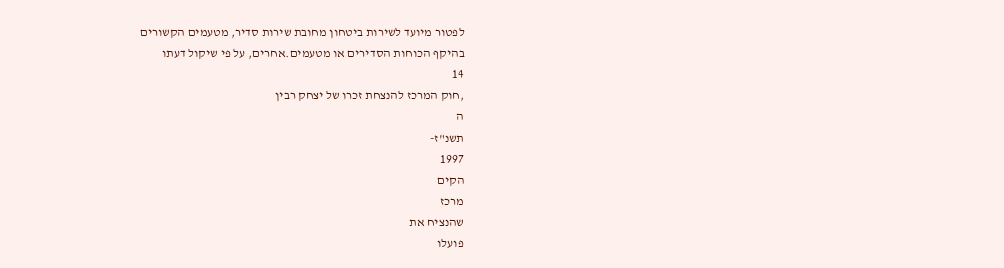לפטור מיועד לשירות ביטחון מחובת שירות סדיר, מטעמים הקשורים
בהיקף הכוחות הסדירים או מטעמים.אחרים, על פי שיקול דעתו
14
,חוק המרכז להנצחת זכרו של יצחק רבין
ה
תשנ"ז-
1997
הקים
מרכז
שהנציח את
פועלו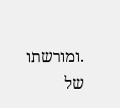.ומורשתו של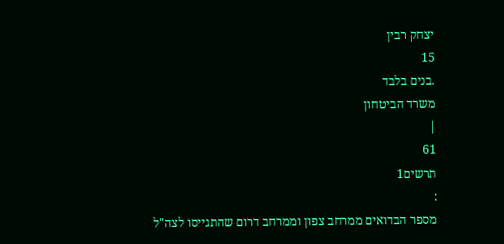יצחק רבין
15
.בנים בלבד
משרד הביטחון
|
61
תרשים1
:
מספר הבדואים ממרחב צפון וממרחב דרום שהתגייסו לצה"ל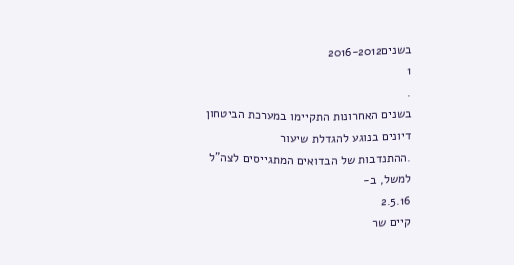בשנים2016-2012
1
.
בשנים האחרונות התקיימו במערכת הביטחון דיונים בנוגע להגדלת שיעור
.ההתנדבות של הבדואים המתגייסים לצה"ל
למשל, ב-
2.5.16
קיים שר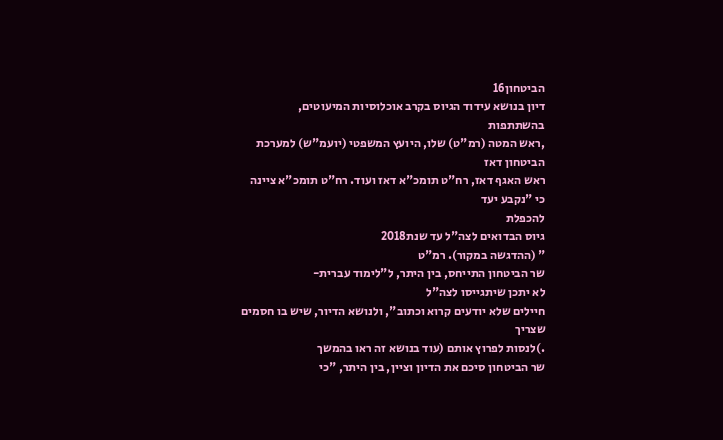הביטחון16
דיון בנושא עידוד הגיוס בקרב אוכלוסיות המיעוטים, בהשתתפות
,ראש המטה (רמ"ט) שלו, היועץ המשפטי (יועמ"ש) למערכת הביטחון דאז
ראש האגף דאז, רח"ט תומכ"א דאז ועוד. רח"ט תומכ"א ציינה כי "נקבע יעד
להכפלת
גיוס הבדואים לצה"ל עד שנת2018
" (ההדגשה במקור). רמ"ט
שר הביטחון התייחס, בין היתר, ל"לימוד עברית-
לא יתכן שיתגייסו לצה"ל
חיילים שלא יודעים קרוא וכתוב", ולנושא הדיור, שיש בו חסמים שצריך
.)לנסות לפרוץ אותם (עוד בנושא זה ראו בהמשך
שר הביטחון סיכם את הדיון וציין, בין היתר, "כי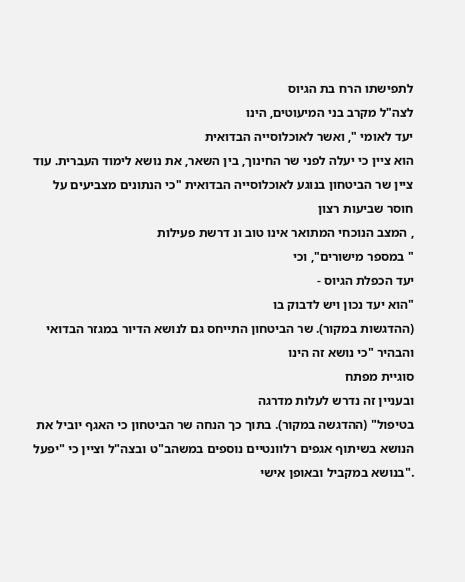לתפישתו הרח בת הגיוס
לצה"ל מקרב בני המיעוטים, הינו
יעד לאומי ", ואשר לאוכלוסייה הבדואית
הוא ציין כי יעלה לפני שר החינוך, בין השאר, את נושא לימוד העברית. עוד
ציין שר הביטחון בנוגע לאוכלוסייה הבדואית "כי הנתונים מצביעים על
חוסר שביעות רצון
, המצב הנוכחי המתואר אינו טוב ונ דרשת פעילות
" במספר מישורים", וכי
יעד הכפלת הגיוס -
"הוא יעד נכון ויש לדבוק בו
(ההדגשות במקור). שר הביטחון התייחס גם לנושא הדיור במגזר הבדואי
והבהיר "כי נושא זה הינו
סוגיית מפתח
ובעניין זה נדרש לעלות מדרגה
בטיפול" (ההדגשה במקור). בתוך כך הנחה שר הביטחון כי האגף יוביל את
הנושא בשיתוף אגפים רלוונטיים נוספים במשהב"ט ובצה"ל וציין כי "יפעל
."בנושא במקביל ובאופן אישי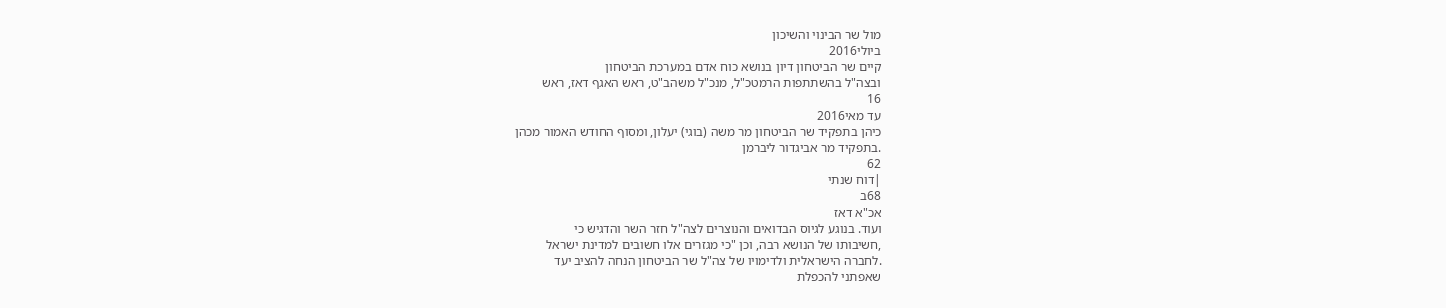מול שר הבינוי והשיכון
ביולי2016
קיים שר הביטחון דיון בנושא כוח אדם במערכת הביטחון
ובצה"ל בהשתתפות הרמטכ"ל, מנכ"ל משהב"ט, ראש האגף דאז, ראש
16
עד מאי2016
כיהן בתפקיד שר הביטחון מר משה (בוגי) יעלון, ומסוף החודש האמור מכהן
.בתפקיד מר אביגדור ליברמן
62
|דוח שנתי
68ב
אכ"א דאז
ועוד. בנוגע לגיוס הבדואים והנוצרים לצה"ל חזר השר והדגיש כי
,חשיבותו של הנושא רבה, וכן "כי מגזרים אלו חשובים למדינת ישראל
.לחברה הישראלית ולדימויו של צה"ל שר הביטחון הנחה להציב יעד
שאפתני להכפלת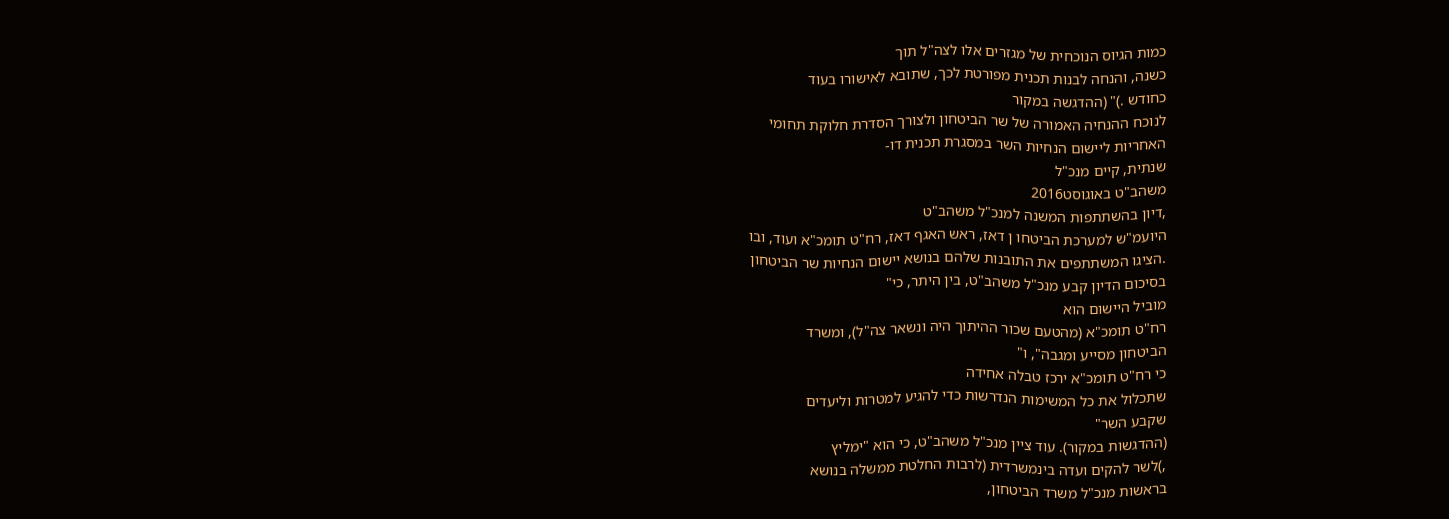כמות הגיוס הנוכחית של מגזרים אלו לצה"ל תוך
כשנה, והנחה לבנות תכנית מפורטת לכך, שתובא לאישורו בעוד
כחודש .)" (ההדגשה במקור
לנוכח ההנחיה האמורה של שר הביטחון ולצורך הסדרת חלוקת תחומי
האחריות ליישום הנחיות השר במסגרת תכנית דו-
שנתית, קיים מנכ"ל
משהב"ט באוגוסט2016
,דיון בהשתתפות המשנה למנכ"ל משהב"ט
היועמ"ש למערכת הביטחו ן דאז, ראש האגף דאז, רח"ט תומכ"א ועוד, ובו
.הציגו המשתתפים את התובנות שלהם בנושא יישום הנחיות שר הביטחון
בסיכום הדיון קבע מנכ"ל משהב"ט, בין היתר, כי"
מוביל היישום הוא
רח"ט תומכ"א (מהטעם שכור ההיתוך היה ונשאר צה"ל), ומשרד
הביטחון מסייע ומגבה", ו"
כי רח"ט תומכ"א ירכז טבלה אחידה
שתכלול את כל המשימות הנדרשות כדי להגיע למטרות וליעדים
שקבע השר"
(ההדגשות במקור). עוד ציין מנכ"ל משהב"ט, כי הוא "ימליץ
,)לשר להקים ועדה בינמשרדית (לרבות החלטת ממשלה בנושא
בראשות מנכ"ל משרד הביטחון,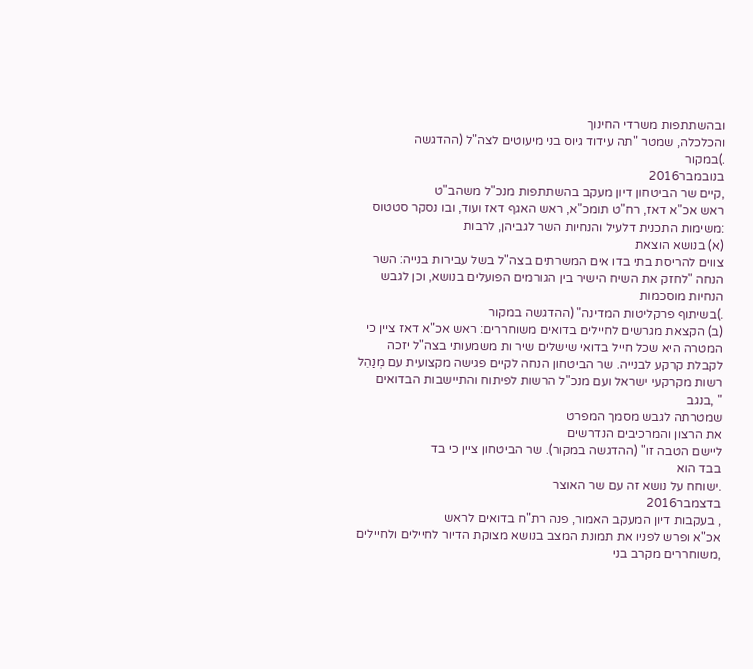ובהשתתפות משרדי החינוך
והכלכלה, שמטר "תה עידוד גיוס בני מיעוטים לצה"ל (ההדגשה
.)במקור
בנובמבר2016
,קיים שר הביטחון דיון מעקב בהשתתפות מנכ"ל משהב"ט
ראש אכ"א דאז, רח"ט תומכ"א, ראש האגף דאז ועוד, ובו נסקר סטטוס
:משימות התכנית דלעיל והנחיות השר לגביהן, לרבות
(א) בנושא הוצאת
צווים להריסת בתי בדו אים המשרתים בצה"ל בשל עבירות בנייה: השר
הנחה "לחזק את השיח הישיר בין הגורמים הפועלים בנושא, וכן לגבש
הנחיות מוסכמות
.)בשיתוף פרקליטות המדינה" (ההדגשה במקור
(ב) הקצאת מגרשים לחיילים בדואים משוחררים: ראש אכ"א דאז ציין כי
המטרה היא שכל חייל בדואי שישלים שיר ות משמעותי בצה"ל יזכה
לקבלת קרקע לבנייה. שר הביטחון הנחה לקיים פגישה מקצועית עם מְנַהֵל
רשות מקרקעי ישראל ועם מנכ"ל הרשות לפיתוח והתיישבות הבדואים
" ,בנגב
שמטרתה לגבש מסמך המפרט
את הרצון והמרכיבים הנדרשים
ליישם הטבה זו" (ההדגשה במקור). שר הביטחון ציין כי בד
בבד הוא
.ישוחח על נושא זה עם שר האוצר
בדצמבר2016
, בעקבות דיון המעקב האמור, פנה רת"ח בדואים לראש
אכ"א ופרש לפניו את תמונת המצב בנושא מצוקת הדיור לחיילים ולחיילים
,משוחררים מקרב בני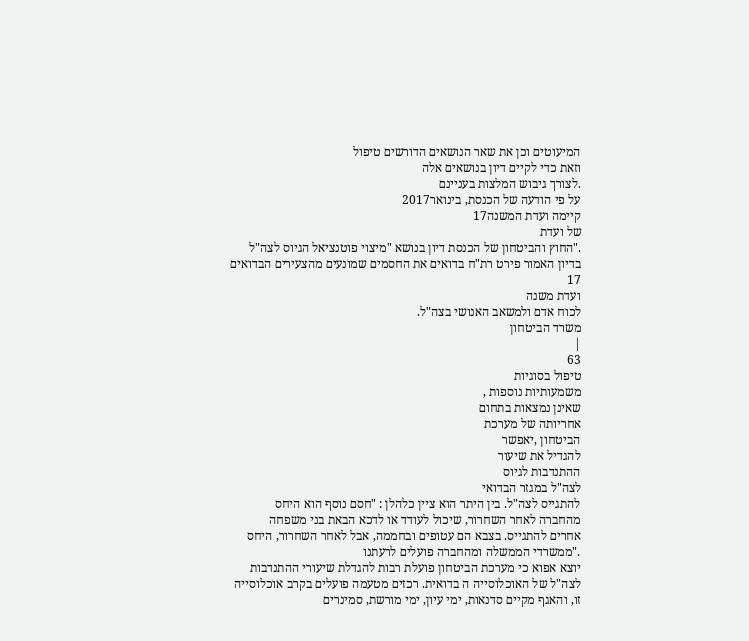המיעוטים וכן את שאר הנושאים הדורשים טיפול
וזאת כדי לקיים דיון בנושאים אלה
.לצורך גיבוש המלצות בעניינם
על פי הודעה של הכנסת, בינואר2017
קיימה ועדת המשנה17
של ועדת
."החוץ והביטחון של הכנסת דיון בנושא "מיצוי פוטנציאל הגיוס לצה"ל
בדיון האמור פירט רת"ח בדואים את החסמים שמונעים מהצעירים הבדואים
17
ועדת משנה
לכוח אדם ולמשאב האנושי בצה"ל.
משרד הביטחון
|
63
טיפול בסוגיות
משמעותיות נוספות ,
שאינן נמצאות בתחום
אחריותה של מערכת
הביטחון ,יאפשר
להגדיל את שיעור
ההתנדבות לגיוס
לצה"ל במגזר הבדואי
להתגייס לצה"ל. בין היתר הוא ציין כלהלן : "חסם נוסף הוא היחס
מהחברה לאחר השחרור, שיכול לעודד או לדכא הבאת בני משפחה
אחרים להתגייס. בצבא הם עטופים ובחממה, אבל לאחר השחרור, היחס
."ממשרדי הממשלה ומהחברה פועלים לרעתנו
יוצא אפוא כי מערכת הביטחון פועלת רבות להגדלת שיעורי ההתנדבות
לצה"ל של האוכלוסייה ה בדואית. רכזים מטעמה פועלים בקרב אוכלוסייה
זו, והאגף מקיים סדנאות, ימי עיון, ימי מורשת, סמינרים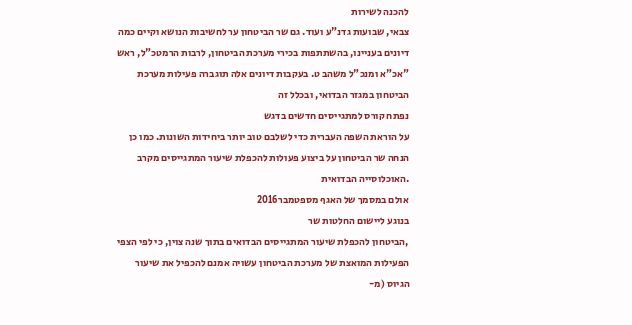להכנה לשירות
צבאי, שבועות גדנ"ע ועוד. גם שר הביטחון ער לחשיבות הנושא וקיים כמה
דיונים בעניינו, בהשתתפות בכירי מערכת הביטחון, לרבות הרמטכ"ל, ראש
"אכ"א ומנכ"ל משהב ט. בעקבות דיונים אלה תוגברה פעילות מערכת
הביטחון במגזר הבדואי, ובכלל זה
נפתח קורס למתגייסים חדשים בדגש
על הוראת השפה העברית כדי לשלבם טוב יותר ביחידות השונות. כמו כן
הנחה שר הביטחון על ביצוע פעולות להכפלת שיעור המתגייסים מקרב
.האוכלוסייה הבדואית
אולם במסמך של האגף מספטמבר2016
בנוגע ליישום החלטות שר
,הביטחון להכפלת שיעור המתגייסים הבדואים בתוך שנה צוין, כי לפי הצפי
הפעילות המואצת של מערכת הביטחון עשויה אמנם להכפיל את שיעור
הגיוס (מ-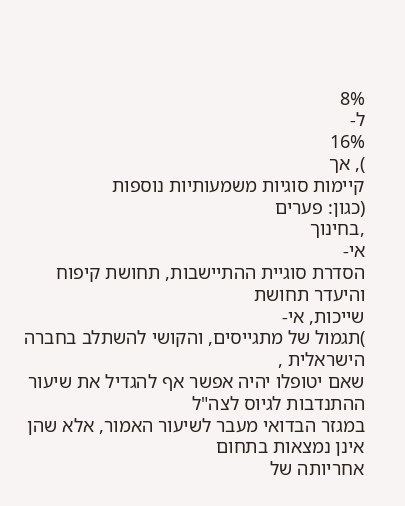8%
ל-
16%
), אך
קיימות סוגיות משמעותיות נוספות
(כגון: פערים
,בחינוך
אי-
הסדרת סוגיית ההתיישבות, תחושת קיפוח והיעדר תחושת
שייכות, אי-
)תגמול של מתגייסים, והקושי להשתלב בחברה הישראלית ,
שאם יטופלו יהיה אפשר אף להגדיל את שיעור ההתנדבות לגיוס לצה"ל
במגזר הבדואי מעבר לשיעור האמור, אלא שהן אינן נמצאות בתחום
אחריותה של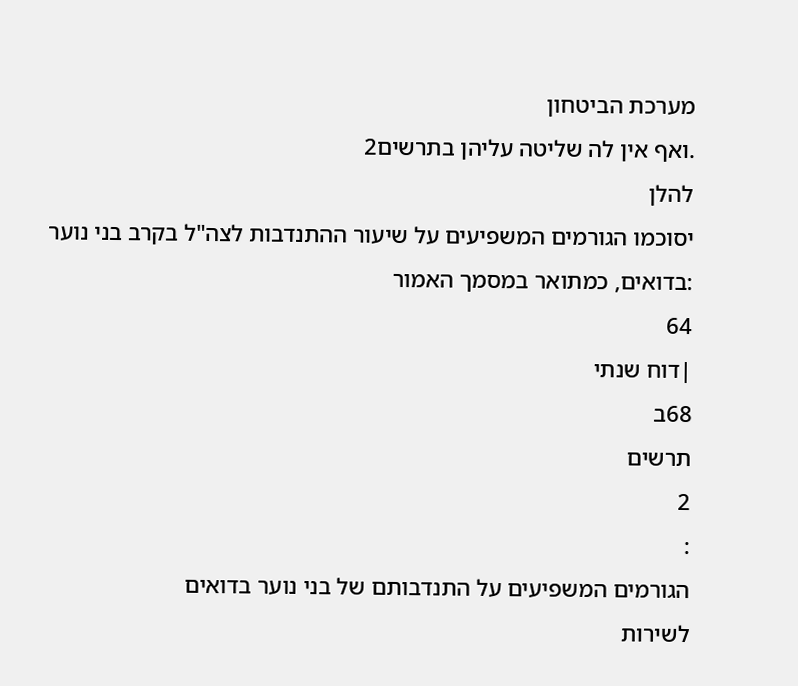מערכת הביטחון
.ואף אין לה שליטה עליהן בתרשים2
להלן
יסוכמו הגורמים המשפיעים על שיעור ההתנדבות לצה"ל בקרב בני נוער
:בדואים, כמתואר במסמך האמור
64
|דוח שנתי
68ב
תרשים
2
:
הגורמים המשפיעים על התנדבותם של בני נוער בדואים
לשירות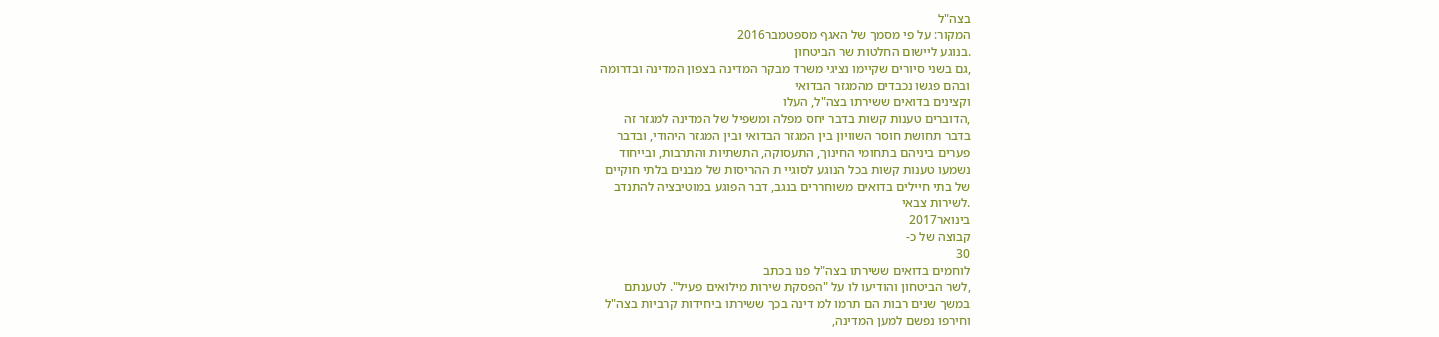בצה"ל
המקור: על פי מסמך של האגף מספטמבר2016
.בנוגע ליישום החלטות שר הביטחון
,גם בשני סיורים שקיימו נציגי משרד מבקר המדינה בצפון המדינה ובדרומה
ובהם פגשו נכבדים מהמגזר הבדואי
וקצינים בדואים ששירתו בצה"ל, העלו
,הדוברים טענות קשות בדבר יחס מפלה ומשפיל של המדינה למגזר זה
בדבר תחושת חוסר השוויון בין המגזר הבדואי ובין המגזר היהודי, ובדבר
פערים ביניהם בתחומי החינוך, התעסוקה, התשתיות והתרבות, ובייחוד
נשמעו טענות קשות בכל הנוגע לסוגיי ת ההריסות של מבנים בלתי חוקיים
של בתי חיילים בדואים משוחררים בנגב, דבר הפוגע במוטיבציה להתנדב
.לשירות צבאי
בינואר2017
קבוצה של כ-
30
לוחמים בדואים ששירתו בצה"ל פנו בכתב
,לשר הביטחון והודיעו לו על "הפסקת שירות מילואים פעיל". לטענתם
במשך שנים רבות הם תרמו למ דינה בכך ששירתו ביחידות קרביות בצה"ל
וחירפו נפשם למען המדינה,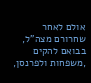אולם לאחר שחרורם מצה"ל, בבואם להקים
,משפחות ולפרנסן,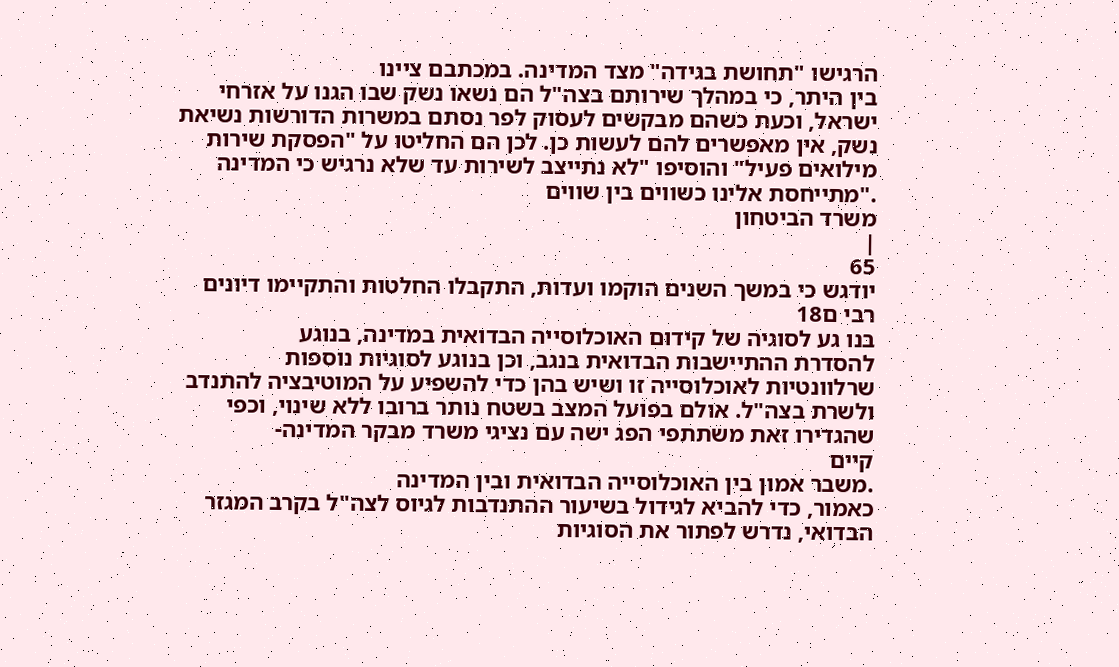הרגישו "תחושת בגידה" מצד המדינה. במכתבם ציינו
בין היתר, כי במהלך שירותם בצה"ל הם נשאו נשק שבו הגנו על אזרחי
ישראל, וכעת כשהם מבקשים לעסוק לפר נסתם במשרות הדורשות נשיאת
נשק, אין מאפשרים להם לעשות כן. לכן הם החליטו על "הפסקת שירות
מילואים פעיל" והוסיפו "לא נתייצב לשירות עד שלא נרגיש כי המדינה
."מתייחסת אלינו כשווים בין שווים
משרד הביטחון
|
65
יודגש כי במשך השנים הוקמו ועדות, התקבלו החלטות והתקיימו דיונים
רבי ם18
בנו גע לסוגיה של קידום האוכלוסייה הבדואית במדינה, בנוגע
להסדרת ההתיישבות הבדואית בנגב, וכן בנוגע לסוגיות נוספות
שרלוונטיות לאוכלוסייה זו ושיש בהן כדי להשפיע על המוטיבציה להתנדב
ולשרת בצה"ל. אולם בפועל המצב בשטח נותר ברובו ללא שינוי, וכפי
שהגדירו זאת משתתפי הפג ישה עם נציגי משרד מבקר המדינה-
קיים
.משבר אמון בין האוכלוסייה הבדואית ובין המדינה
כאמור, כדי להביא לגידול בשיעור ההתנדבות לגיוס לצה"ל בקרב המגזר
הבדואי, נדרש לפתור את הסוגיות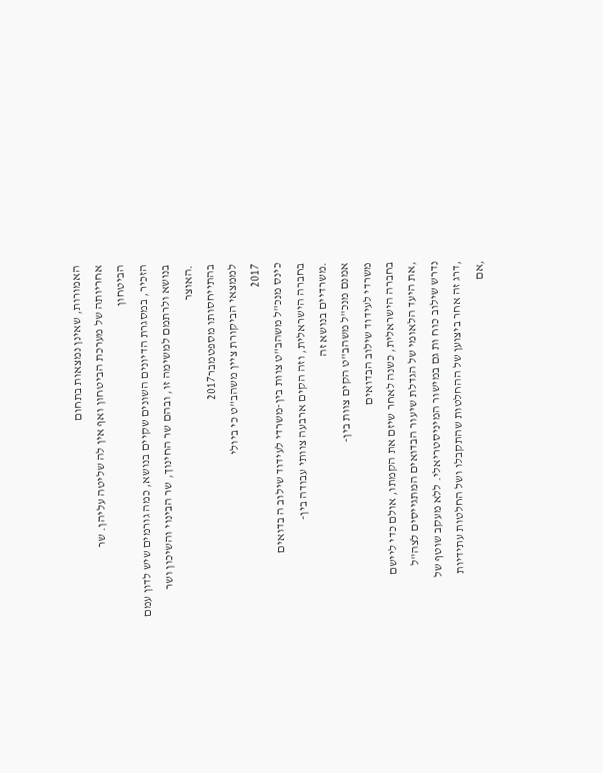האמורות, שאינן נמצאות בתחום
אחריותה של מערכת הביטחון ואף אין לה שליטה עליהן. שר
הביטחון
הזכיר, במסגרת הדיונים השונים שקיים בנושא, כמה גורמים שיש לדון עמם
בנושא ולרתמם למשימה זו, ובהם שר החינוך, שר הבינוי והשיכון ושר
.האוצר
בהתייחסותו מספטמבר2017
לממצאי הביקורת ציין משהב"ט כי ביולי
2017
כינס מנכ"ל משהב"ט צוות בין-משרדי לעידוד שילוב ה בדואים
בחברה הישראלית, וזה הקים ארבעה צוותי עבודה בין-
.משרדיים בנושא זה
אמנם מנכ"ל משהב"ט הקים צוות בין-
משרדי לעידוד שילוב הבדואים
בחברה הישראלית, כשנה לאחר שיזם את הקמתו, אולם כדי ליישם
,את היעד הלאומי של הגדלת שיעור הבדואים המתגייסים לצה"ל
נדרש שילוב כוח ות גם במישור המיניסטריאלי. ללא מעקב שוטף של
,דרג זה אחר ביצוען של ההחלטות שהתקבלו ושל החלטות עתידיות
,אם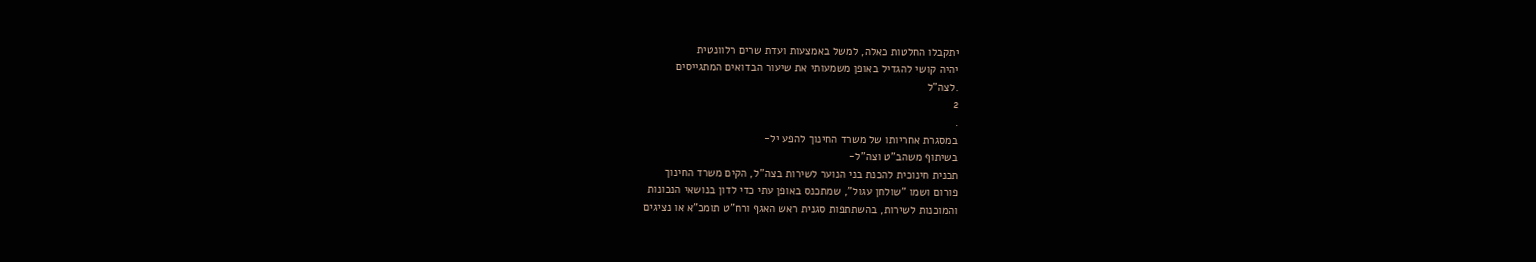יתקבלו החלטות כאלה, למשל באמצעות ועדת שרים רלוונטית
יהיה קושי להגדיל באופן משמעותי את שיעור הבדואים המתגייסים
.לצה"ל
2
.
במסגרת אחריותו של משרד החינוך להפע יל-
בשיתוף משהב"ט וצה"ל-
תכנית חינוכית להכנת בני הנוער לשירות בצה"ל, הקים משרד החינוך
פורום ושמו "שולחן עגול", שמתכנס באופן עתי כדי לדון בנושאי הנכונות
והמוכנות לשירות, בהשתתפות סגנית ראש האגף ורח"ט תומכ"א או נציגים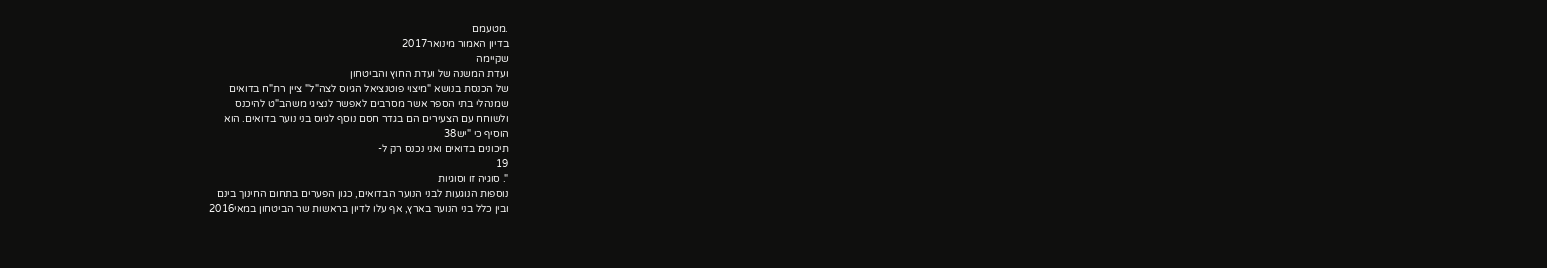.מטעמם
בדיון האמור מינואר2017
שקיימה
ועדת המשנה של ועדת החוץ והביטחון
של הכנסת בנושא "מיצוי פוטנציאל הגיוס לצה"ל" ציין רת"ח בדואים
שמנהלי בתי הספר אשר מסרבים לאפשר לנציגי משהב"ט להיכנס
ולשוחח עם הצעירים הם בגדר חסם נוסף לגיוס בני נוער בדואים. הוא
הוסיף כי "יש38
תיכונים בדואים ואני נכנס רק ל-
19
". סוגיה זו וסוגיות
נוספות הנוגעות לבני הנוער הבדואים, כגון הפערים בתחום החינוך בינם
ובין כלל בני הנוער בארץ, אף עלו לדיון בראשות שר הביטחון במאי2016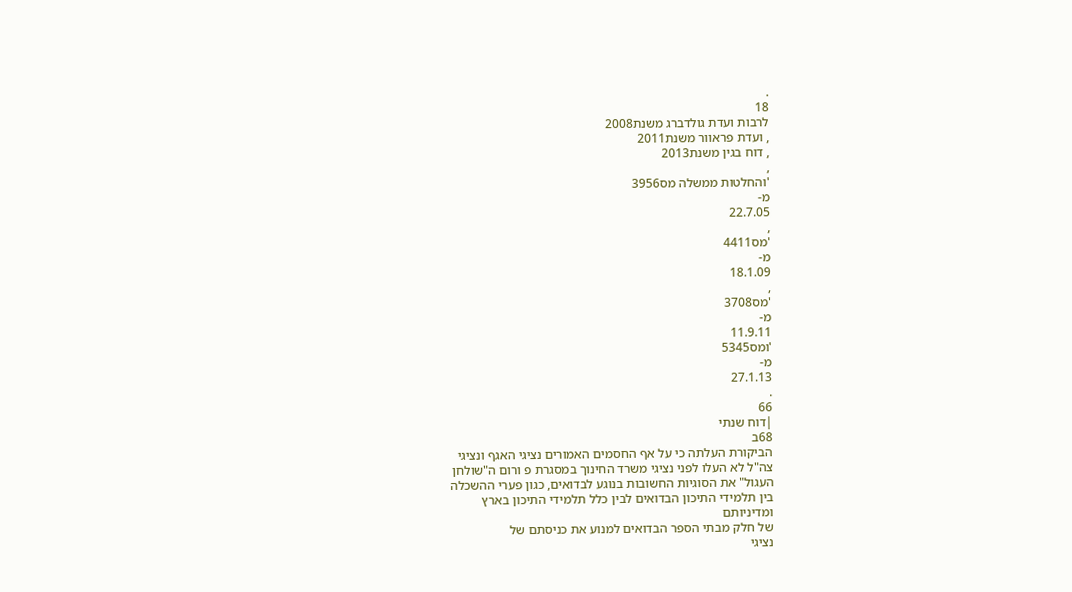.
18
לרבות ועדת גולדברג משנת2008
, ועדת פראוור משנת2011
, דוח בגין משנת2013
,
'והחלטות ממשלה מס3956
מ-
22.7.05
,
'מס4411
מ-
18.1.09
,
'מס3708
מ-
11.9.11
'ומס5345
מ-
27.1.13
.
66
|דוח שנתי
68ב
הביקורת העלתה כי על אף החסמים האמורים נציגי האגף ונציגי
צה"ל לא העלו לפני נציגי משרד החינוך במסגרת פ ורום ה"שולחן
העגול" את הסוגיות החשובות בנוגע לבדואים, כגון פערי ההשכלה
בין תלמידי התיכון הבדואים לבין כלל תלמידי התיכון בארץ
ומדיניותם
של חלק מבתי הספר הבדואים למנוע את כניסתם של
נציגי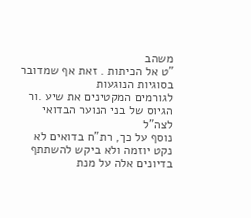משהב
"ט אל הכיתות . זאת אף שמדובר בסוגיות הנוגעות
לגורמים המקטינים את שיע .ור הגיוס של בני הנוער הבדואי לצה"ל
נוסף על כך, רת"ח בדואים לא נקט יוזמה ולא ביקש להשתתף
בדיונים אלה על מנת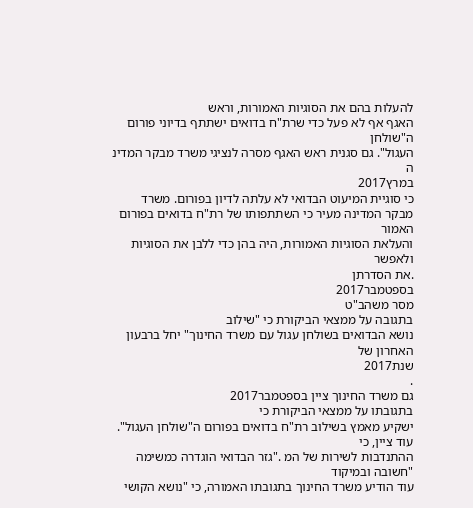להעלות בהם את הסוגיות האמורות, וראש
האגף אף לא פעל כדי שרת"ח בדואים ישתתף בדיוני פורום ה"שולחן
העגול". גם סגנית ראש האגף מסרה לנציגי משרד מבקר המדינ ה
במרץ2017
כי סוגיית המיעוט הבדואי לא עלתה לדיון בפורום. משרד
מבקר המדינה מעיר כי השתתפותו של רת"ח בדואים בפורום האמור
והעלאת הסוגיות האמורות, היה בהן כדי ללבן את הסוגיות ולאפשר
.את הסדרתן
בספטמבר2017
מסר משהב"ט
בתגובה על ממצאי הביקורת כי "שילוב
נושא הבדואים בשולחן עגול עם משרד החינוך" יחל ברבעון האחרון של
שנת2017
.
גם משרד החינוך ציין בספטמבר2017
בתגובתו על ממצאי הביקורת כי
ישקיע מאמץ בשילוב רת"ח בדואים בפורום ה"שולחן העגול". עוד ציין, כי
ההתנדבות לשירות של המ ."גזר הבדואי הוגדרה כמשימה "חשובה ובמיקוד
עוד הודיע משרד החינוך בתגובתו האמורה, כי "נושא הקושי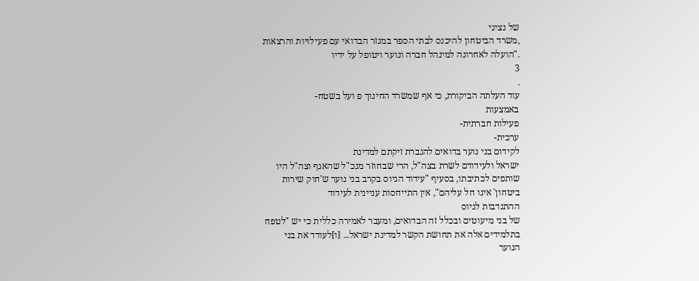של נציגי
,משרד הביטחון להיכנס לבתי הספר במגזר הבדואי עם פעילויות והרצאות
."הועלה לאחרונה למינהל חברה ונוער ויטופל על ידיו
3
.
עוד העלתה הביקורת, כי אף שמשרד החינוך פ ועל בשטח-
באמצעות
פעילות חברתית-
ערכית-
לקידום בני נוער בדואים להגברת זיקתם למדינת
ישראל ולעידודם לשרת בצה"ל, הרי שבחוזר מנכ"ל שהאגף וצה"ל היו
שותפים לכתיבתו, בסעיף "עידוד הגיוס בקרב בני נוער ש'חוק שירות
ביטחון' אינו חל עליהם", אין התייחסות עניינית לעידוד
ההתנדבות לגיוס
של בני מיעוטים ובכלל זה הבדואים, ומעבר לאמירה כללית כי יש "לטפח
בתלמידים אלה את תחושת הקשר למדינת ישראל... [ו]לעודד את בני
הנוער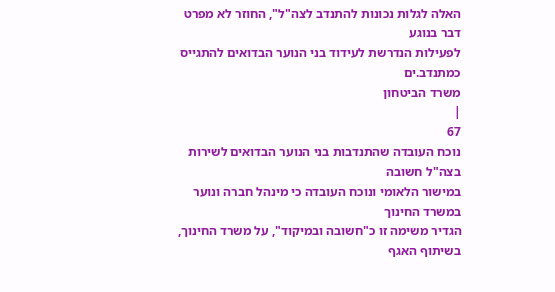האלה לגלות נכונות להתנדב לצה"ל", החוזר לא מפרט דבר בנוגע
לפעילות הנדרשת לעידוד בני הנוער הבדואים להתגייס כמתנדב.ים
משרד הביטחון
|
67
נוכח העובדה שהתנדבות בני הנוער הבדואים לשירות בצה"ל חשובה
במישור הלאומי ונוכח העובדה כי מינהל חברה ונוער במשרד החינוך
הגדיר משימה זו כ"חשובה ובמיקוד", על משרד החינוך, בשיתוף האגף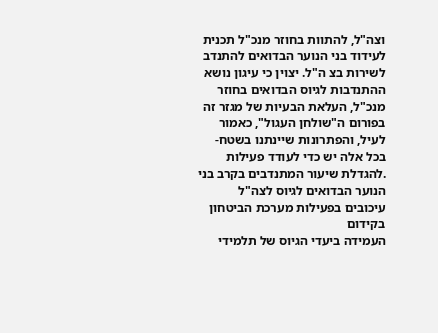וצה"ל, להתוות בחוזר מנכ"ל תכנית לעידוד בני הנוער הבדואים להתנדב
לשירות בצ ה"ל. יצוין כי עיגון נושא ההתנדבות לגיוס הבדואים בחוזר
מנכ"ל, העלאת הבעיות של מגזר זה בפורום ה"שולחן העגול", כאמור
לעיל, והפתרונות שיינתנו בשטח-
בכל אלה יש כדי לעודד פעילות
.להגדלת שיעור המתנדבים בקרב בני הנוער הבדואים לגיוס לצה"ל
עיכובים בפעילות מערכת הביטחון בקידום
העמידה ביעדי הגיוס של תלמידי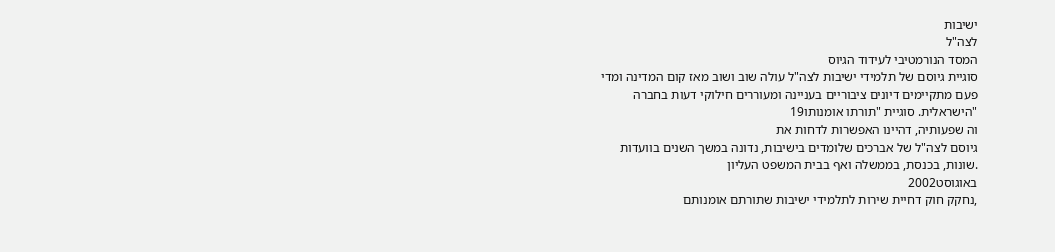ישיבות
לצה"ל
המסד הנורמטיבי לעידוד הגיוס
סוגיית גיוסם של תלמידי ישיבות לצה"ל עולה שוב ושוב מאז קום המדינה ומדי
פעם מתקיימים דיונים ציבוריים בעניינה ומעוררים חילוקי דעות בחברה
"הישראלית. סוגיית "תורתו אומנותו19
וה שפעותיה, דהיינו האפשרות לדחות את
גיוסם לצה"ל של אברכים שלומדים בישיבות, נדונה במשך השנים בוועדות
.שונות, בכנסת, בממשלה ואף בבית המשפט העליון
באוגוסט2002
,נחקק חוק דחיית שירות לתלמידי ישיבות שתורתם אומנותם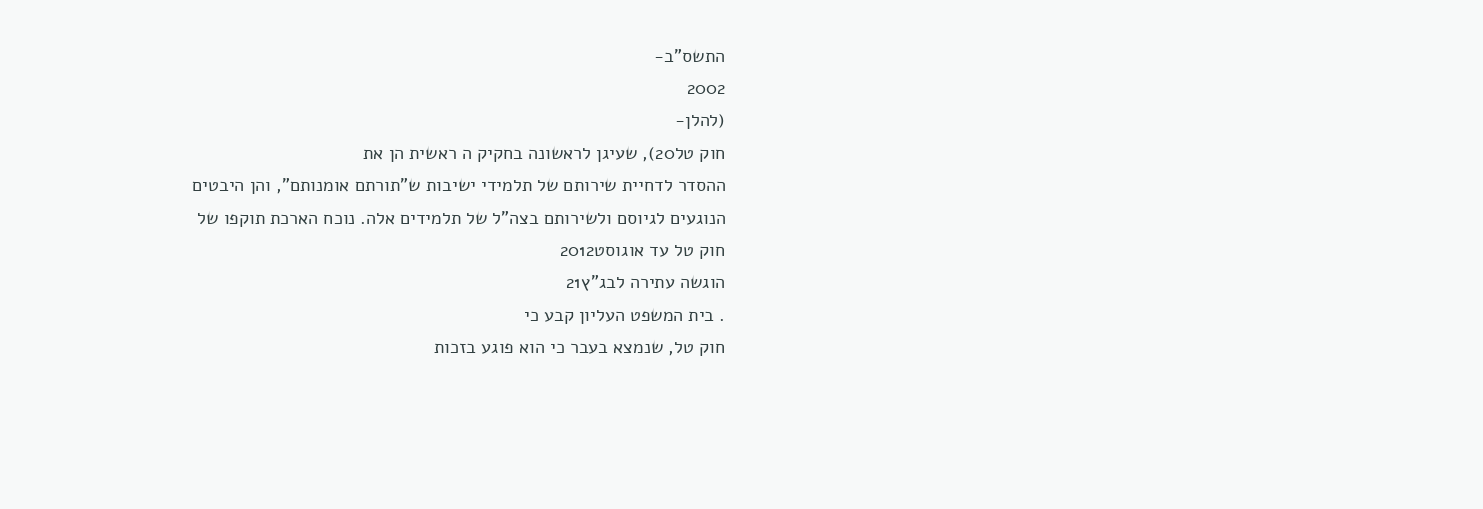התשס"ב-
2002
(להלן-
חוק טל20), שעיגן לראשונה בחקיק ה ראשית הן את
ההסדר לדחיית שירותם של תלמידי ישיבות ש"תורתם אומנותם", והן היבטים
הנוגעים לגיוסם ולשירותם בצה"ל של תלמידים אלה. נוכח הארכת תוקפו של
חוק טל עד אוגוסט2012
הוגשה עתירה לבג"ץ21
. בית המשפט העליון קבע כי
חוק טל, שנמצא בעבר כי הוא פוגע בזכות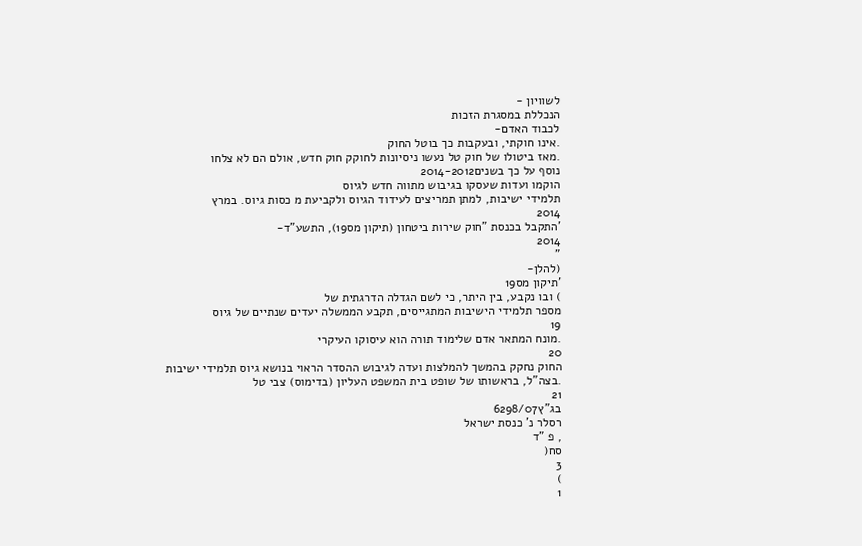לשוויון -
הנכללת במסגרת הזכות
לכבוד האדם-
.אינו חוקתי, ובעקבות כך בוטל החוק
.מאז ביטולו של חוק טל נעשו ניסיונות לחוקק חוק חדש, אולם הם לא צלחו
נוסף על כך בשנים2014-2012
הוקמו ועדות שעסקו בגיבוש מתווה חדש לגיוס
תלמידי ישיבות, למתן תמריצים לעידוד הגיוס ולקביעת מ כסות גיוס. במרץ
2014
'התקבל בכנסת "חוק שירות ביטחון (תיקון מס19), התשע"ד-
2014
"
(להלן-
'תיקון מס19
) ובו נקבע, בין היתר, כי לשם הגדלה הדרגתית של
מספר תלמידי הישיבות המתגייסים, תקבע הממשלה יעדים שנתיים של גיוס
19
.מונח המתאר אדם שלימוד תורה הוא עיסוקו העיקרי
20
החוק נחקק בהמשך להמלצות ועדה לגיבוש ההסדר הראוי בנושא גיוס תלמידי ישיבות
.בצה"ל, בראשותו של שופט בית המשפט העליון (בדימוס) צבי טל
21
בג"ץ6298/07
רסלר נ' כנסת ישראל
, פ "ד
סח(
3
)
1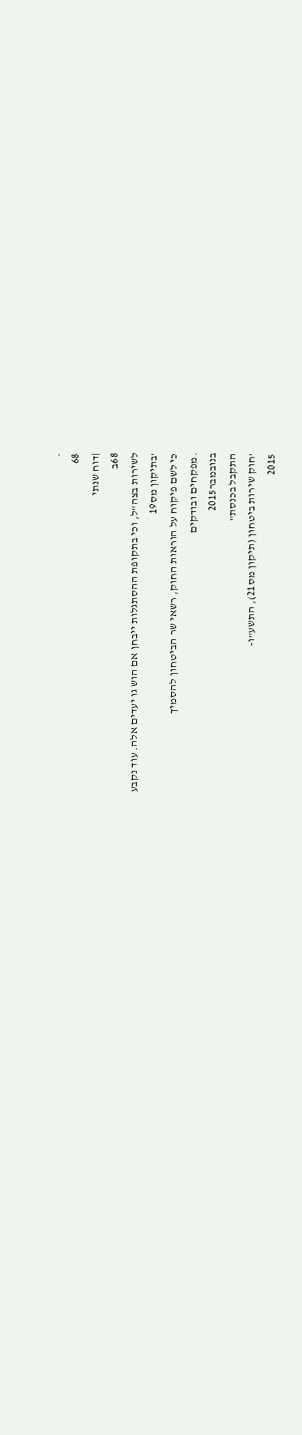.
68
|דוח שנתי
68ב
לשירות בצה"ל, וכי בתקופת ההסתגלות ייבחן אם הוש גו יעדים אלה. עוד נקבע
'בתיקון מס19
כי לשם פיקוח על הוראות החוק, רשאי שר הביטחון להסמיך
.מפקחים ובודקים
בנובמבר2015
התקבל בכנסת"
'חוק שירות ביטחון (תיקון מס21), התשע"ו-
2015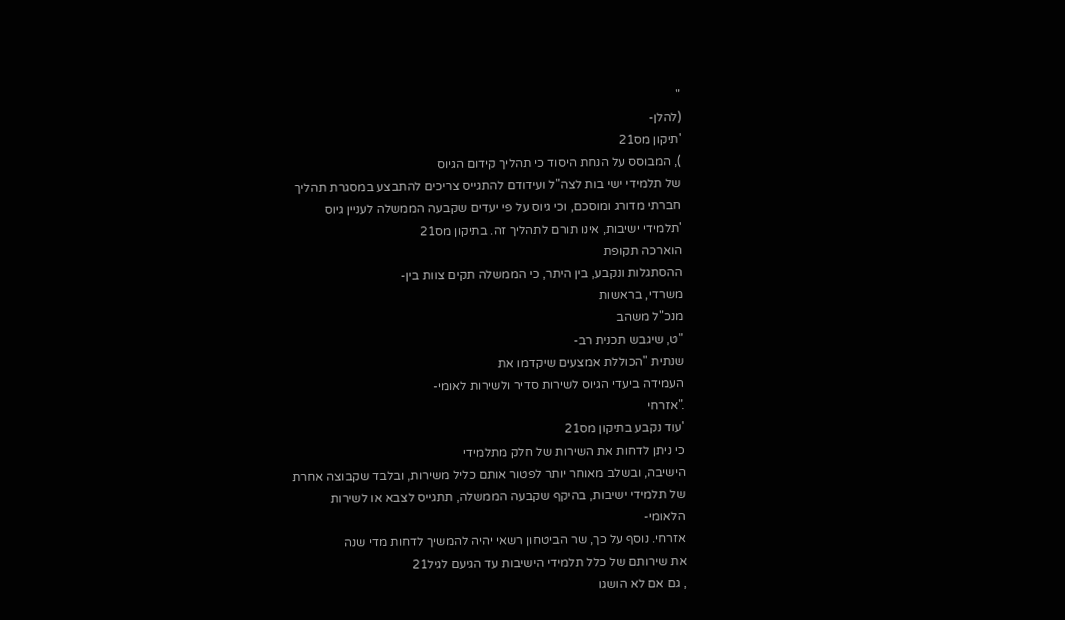"
(להלן-
'תיקון מס21
), המבוסס על הנחת היסוד כי תהליך קידום הגיוס
של תלמידי ישי בות לצה"ל ועידודם להתגייס צריכים להתבצע במסגרת תהליך
חברתי מדורג ומוסכם, וכי גיוס על פי יעדים שקבעה הממשלה לעניין גיוס
'תלמידי ישיבות, אינו תורם לתהליך זה. בתיקון מס21
הוארכה תקופת
ההסתגלות ונקבע, בין היתר, כי הממשלה תקים צוות בין-
משרדי, בראשות
מנכ"ל משהב
"ט, שיגבש תכנית רב-
שנתית "הכוללת אמצעים שיקדמו את
העמידה ביעדי הגיוס לשירות סדיר ולשירות לאומי-
."אזרחי
'עוד נקבע בתיקון מס21
כי ניתן לדחות את השירות של חלק מתלמידי
הישיבה, ובשלב מאוחר יותר לפטור אותם כליל משירות, ובלבד שקבוצה אחרת
של תלמידי ישיבות, בהיקף שקבעה הממשלה, תתגייס לצבא או לשירות
הלאומי-
אזרחי. נוסף על כך, שר הביטחון רשאי יהיה להמשיך לדחות מדי שנה
את שירותם של כלל תלמידי הישיבות עד הגיעם לגיל21
, גם אם לא הושגו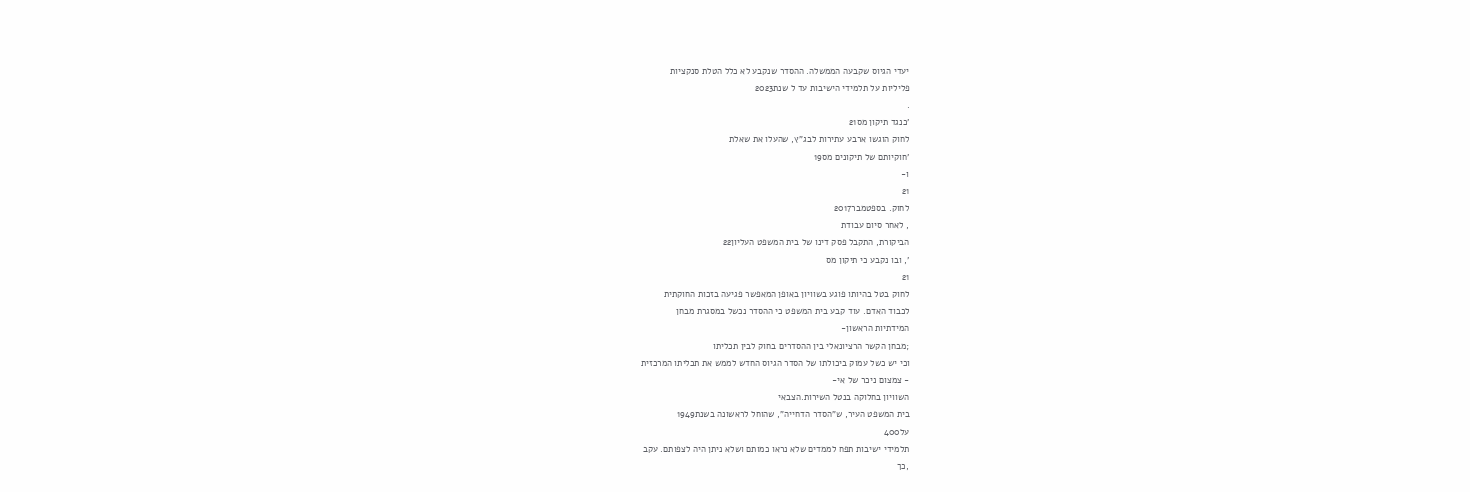יעדי הגיוס שקבעה הממשלה. ההסדר שנקבע לא כלל הטלת סנקציות
פליליות על תלמידי הישיבות עד ל שנת2023
.
'כנגד תיקון מס21
לחוק הוגשו ארבע עתירות לבג"ץ, שהעלו את שאלת
'חוקיותם של תיקונים מס19
ו-
21
לחוק. בספטמבר2017
, לאחר סיום עבודת
הביקורת, התקבל פסק דינו של בית המשפט העליון22
', ובו נקבע כי תיקון מס
21
לחוק בטל בהיותו פוגע בשוויון באופן המאפשר פגיעה בזכות החוקתית
לכבוד האדם. עוד קבע בית המשפט כי ההסדר נכשל במסגרת מבחן
המידתיות הראשון-
;מבחן הקשר הרציונאלי בין ההסדרים בחוק לבין תכליתו
וכי יש כשל עמוק ביכולתו של הסדר הגיוס החדש לממש את תכליתו המרכזית
- צמצום ניכר של אי-
השוויון בחלוקה בנטל השירות.הצבאי
בית המשפט העיר, ש"הסדר הדחייה", שהוחל לראשונה בשנת1949
על400
תלמידי ישיבות תפח לממדים שלא נראו כמותם ושלא ניתן היה לצפותם. עקב
,כך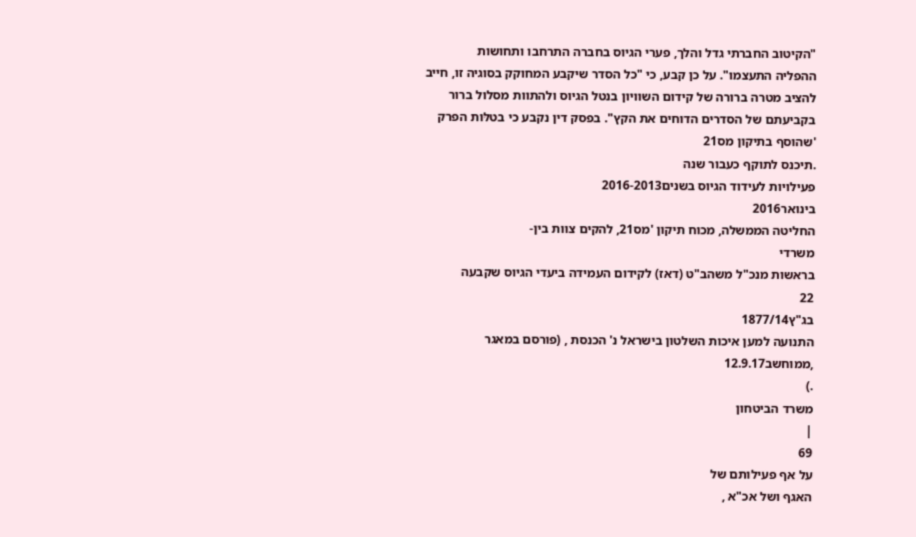"הקיטוב החברתי גדל והלך, פערי הגיוס בחברה התרחבו ותחושות
ההפליה התעצמו". על כן קבע, כי "כל הסדר שיקבע המחוקק בסוגיה זו, חייב
להציב מטרה ברורה של קידום השוויון בנטל הגיוס ולהתוות מסלול ברור
בקביעתם של הסדרים הדוחים את הקץ". בפסק דין נקבע כי בטלּות הפרק
'שהוסף בתיקון מס21
.תיכנס לתוקף כעבור שנה
פעילויות לעידוד הגיוס בשנים2016-2013
בינואר2016
החליטה הממשלה, מכוח תיקון 'מס21, להקים צוות בין-
משרדי
בראשות מנכ"ל משהב"ט (דאז) לקידום העמידה ביעדי הגיוס שקבעה
22
בג"ץ1877/14
התנועה למען איכות השלטון בישראל נ' הכנסת , (פורסם במאגר
,ממוחשב12.9.17
.)
משרד הביטחון
|
69
על אף פעילותם של
האגף ושל אכ"א ,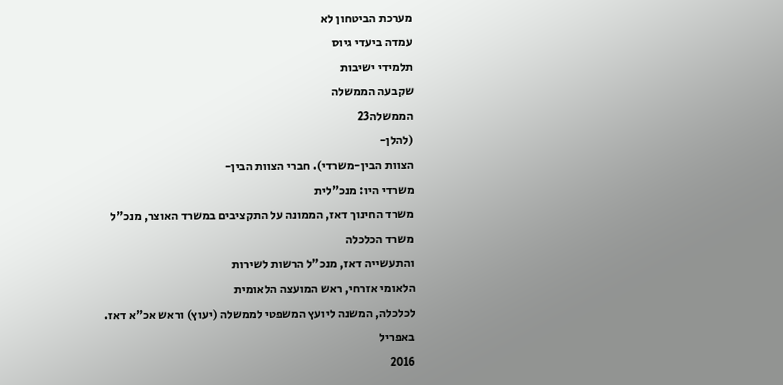מערכת הביטחון לא
עמדה ביעדי גיוס
תלמידי ישיבות
שקבעה הממשלה
הממשלה23
(להלן-
הצוות הבין-משרדי). חברי הצוות הבין-
משרדי היו: מנכ"לית
משרד החינוך דאז, הממונה על התקציבים במשרד האוצר, מנכ"ל משרד הכלכלה
והתעשייה דאז, מנכ"ל הרשות לשירות
הלאומי אזרחי, ראש המועצה הלאומית
לכלכלה, המשנה ליועץ המשפטי לממשלה (יעוץ) וראש אכ"א דאז. באפריל
2016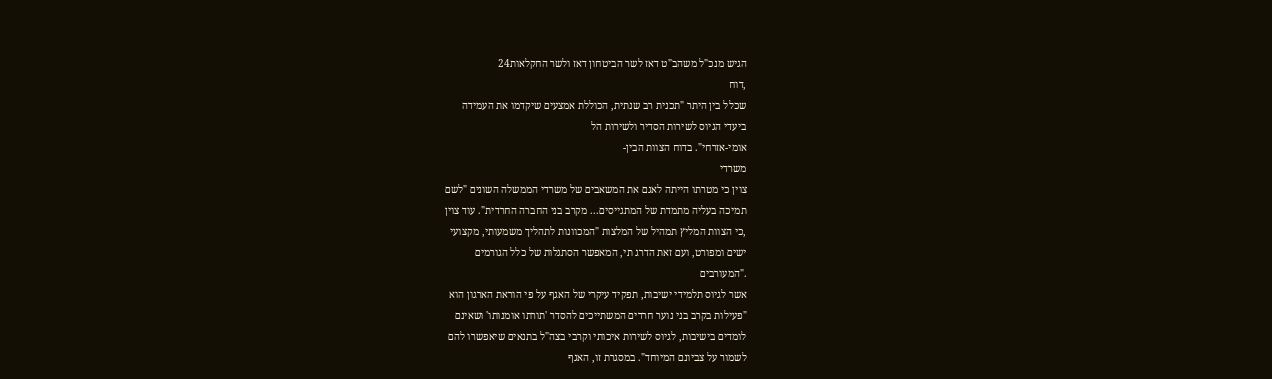הגיש מנכ"ל משהב"ט דאז לשר הביטחון דאז ולשר החקלאות24
,דוח
שכלל בין היתר "תכנית רב שנתית, הכוללת אמצעים שיקדמו את העמידה
ביעדי הגיוס לשירות הסדיר ולשירות הל
אומי-אזרחי". בדוח הצוות הבין-
משרדי
צוין כי מטרתו הייתה לאגם את המשאבים של משרדי הממשלה השונים "לשם
תמיכה בעליה מתמדת של המתגייסים... מקרב בני החברה החרדית". עוד צוין
,כי הצוות המליץ תמהיל של המלצות "המכוונות לתהליך משמעותי, מקצועי
ישים ומפורט, ועם זאת הדרג תי, המאפשר הסתגלות של כלל הגורמים
."המעורבים
אשר לגיוס תלמידי ישיבות, תפקיד עיקרי של האגף על פי הוראת הארגון הוא
"פעילות בקרב בני נוער חרדים המשתייכים להסדר 'תורתו אומנותו' ושאינם
לומדים בישיבות, לגיוס לשירות איכותי וקרבי בצה"ל בתנאים שיאפשרו להם
לשמור על צביונם המיוחד". במסגרת זו, האגף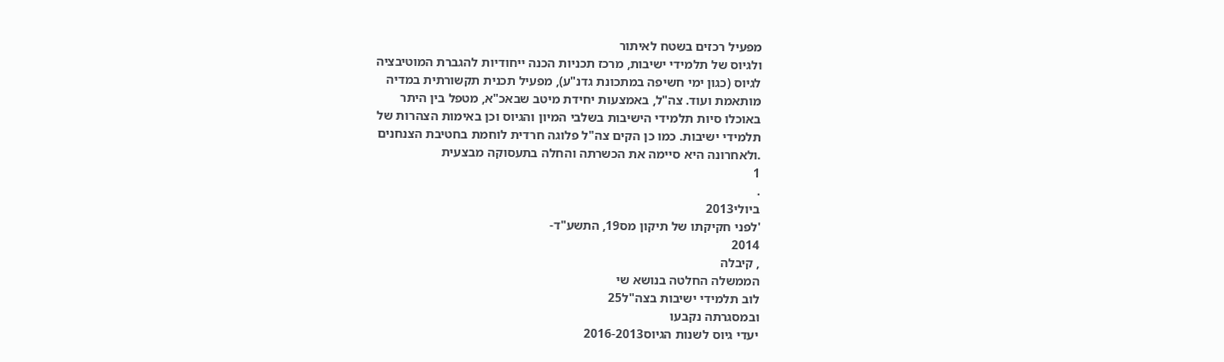מפעיל רכזים בשטח לאיתור
ולגיוס של תלמידי ישיבות, מרכז תכניות הכנה ייחודיות להגברת המוטיבציה
לגיוס (כגון ימי חשיפה במתכונת גדנ"ע), מפעיל תכנית תקשורתית במדיה
מּותאמת ועוד. צה"ל, באמצעות יחידת מיטב שבאכ"א, מטפל בין היתר
באוכלו סיות תלמידי הישיבות בשלבי המיון והגיוס וכן באימות הצהרות של
תלמידי ישיבות. כמו כן הקים צה"ל פלוגה חרדית לוחמת בחטיבת הצנחנים
.ולאחרונה היא סיימה את הכשרתה והחלה בתעסוקה מבצעית
1
.
ביולי2013
'לפני חקיקתו של תיקון מס19, התשע"ד-
2014
, קיבלה
הממשלה החלטה בנושא שי
לוב תלמידי ישיבות בצה"ל25
ובמסגרתה נקבעו
יעדי גיוס לשנות הגיוס2016-2013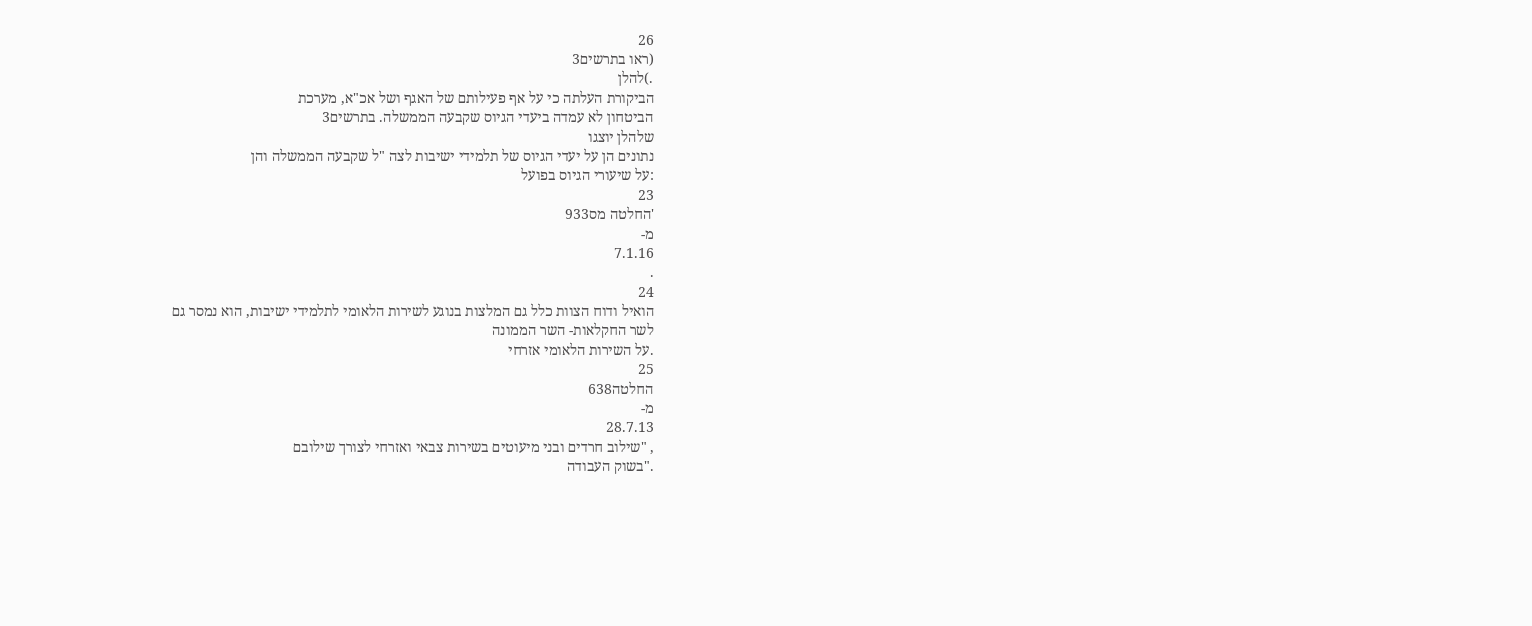26
(ראו בתרשים3
.)להלן
הביקורת העלתה כי על אף פעילותם של האגף ושל אכ"א, מערכת
הביטחון לא עמדה ביעדי הגיוס שקבעה הממשלה. בתרשים3
שלהלן יוצגו
נתונים הן על יעדי הגיוס של תלמידי ישיבות לצה "ל שקבעה הממשלה והן
:על שיעורי הגיוס בפועל
23
'החלטה מס933
מ-
7.1.16
.
24
הואיל ודוח הצוות כלל גם המלצות בנוגע לשירות הלאומי לתלמידי ישיבות, הוא נמסר גם
לשר החקלאות- השר הממונה
.על השירות הלאומי אזרחי
25
החלטה638
מ-
28.7.13
, "שילוב חרדים ובני מיעוטים בשירות צבאי ואזרחי לצורך שילובם
."בשוק העבודה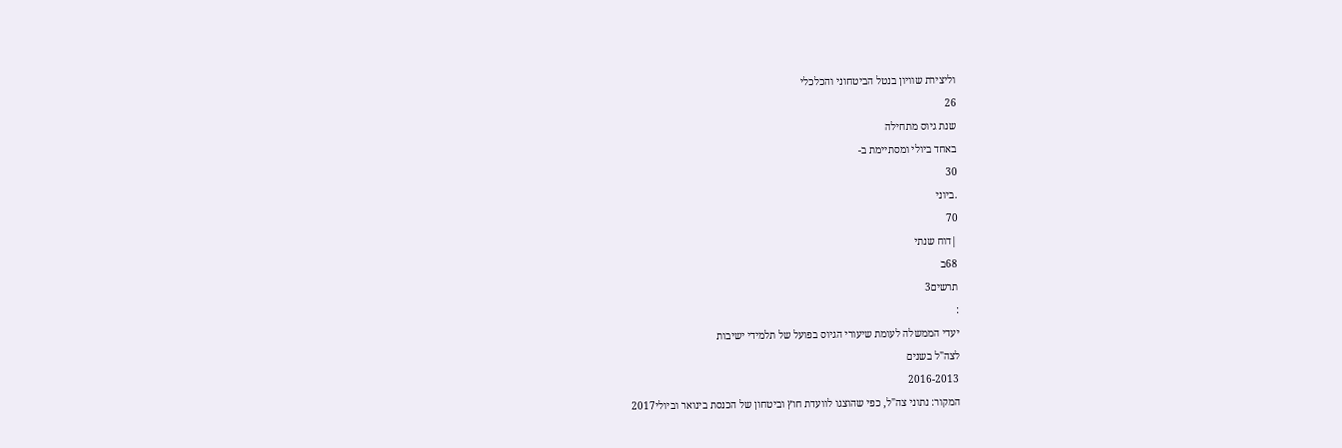וליצירת שוויון בנטל הביטחוני והכלכלי
26
שנת גיוס מתחילה
באחד ביולי ומסתיימת ב-
30
.ביוני
70
|דוח שנתי
68ב
תרשים3
:
יעדי הממשלה לעומת שיעורי הגיוס בפועל של תלמידי ישיבות
לצה"ל בשנים
2016-2013
המקור: נתוני צה"ל, כפי שהוצגו לוועדת חוץ וביטחון של הכנסת בינואר וביולי2017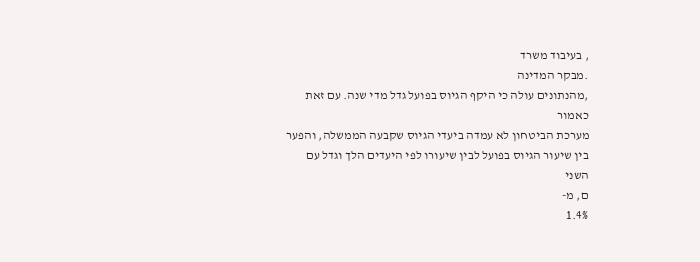, בעיבוד משרד
.מבקר המדינה
,מהנתונים עולה כי היקף הגיוס בפועל גדל מדי שנה. עם זאת
כאמור
מערכת הביטחון לא עמדה ביעדי הגיוס שקבעה הממשלה, והפער
בין שיעור הגיוס בפועל לבין שיעורו לפי היעדים הלך וגדל עם
השני
ם, מ-
1.4%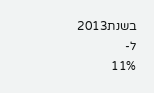בשנת2013
ל-
11%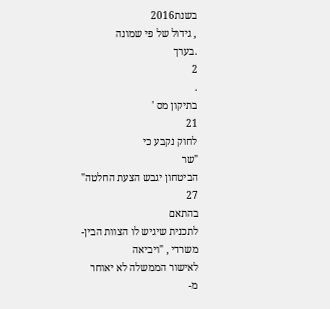בשנת2016
, גידול של פי שמונה
.בערך
2
.
בתיקון מס '
21
לחוק נקבע כי
"שר
הביטחון יגבש הצעת החלטה"
27
בהתאם
לתכנית שיגיש לו הצוות הבין-משרדי , "ויביאה
לאישור הממשלה לא יאוחר
מ-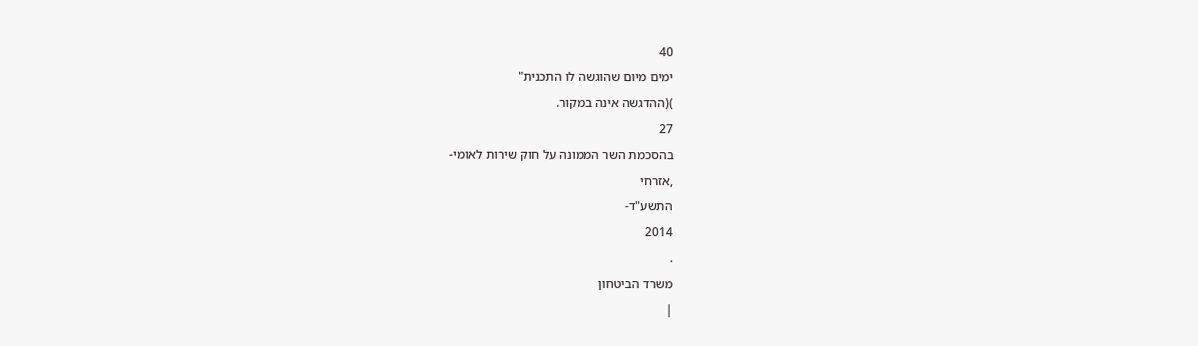40
ימים מיום שהוגשה לו התכנית"
)(ההדגשה אינה במקור.
27
בהסכמת השר הממונה על חוק שירות לאומי-
,אזרחי
התשע"ד-
2014
.
משרד הביטחון
|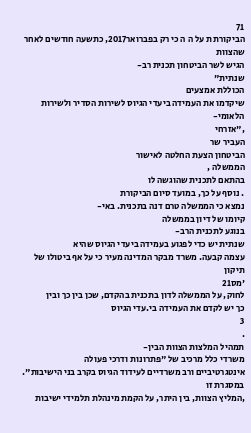71
הביקורת ת על ה ה כי רק בפברואר2017, כתשעה חודשים לאחר
שהצוות
הגיש לשר הביטחון תכנית רב-
שנתית"
הכוללת אמצעים
שיקדמו את העמידה ביעדי הגיוס לשירות הסדיר ולשירות הלאומי-
,"אזרחי
העביר שר
הביטחון הצעת החלטה לאישור
הממשלה ,
בהתאם לתכנית שהוגשה לו
. נוסף על כך, במועד סיום הביקורת
נמצא כי הממשלה טרם דנה בתכנית. באי-
קיומו של דיון בממשלה
בנוגע לתכנית הרב-
שנתית יש כדי לפגוע בעמידה ביעדי הגיוס שהיא
עצמה קבעה. משרד מבקר המדינה מעיר כי על אף ביטולו של תיקון
'מס21
לחוק, על הממשלה לדון בתכנית בהקדם, שכן בין כך ובין
כך יש לקדם את העמידה בי.עדי הגיוס
3
.
תמהיל המלצות הצוות הבין-
משרדי כלל מרכיב של "פתרונות ודרכי פעולה
אינטגרטיביים ורב משרדיים לעידוד הגיוס בקרב בני הישיבות". במסגרת זו
,המליץ הצוות, בין היתר, על הקמת מינהלת תלמידי ישיבות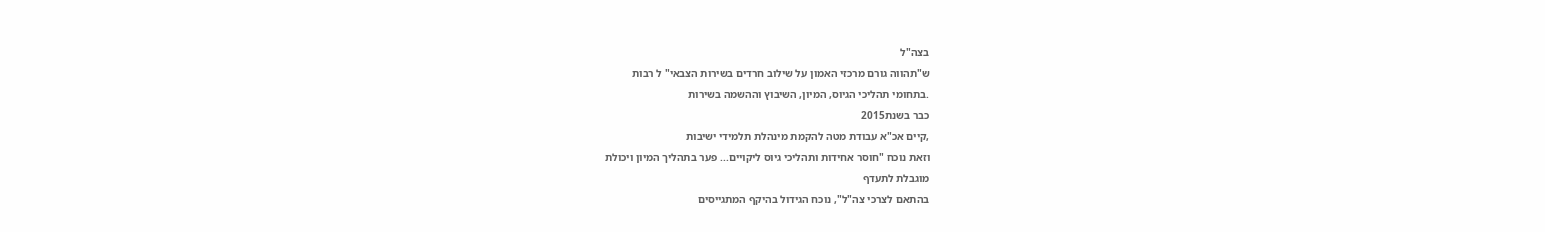בצה"ל
ש"תהווה גורם מרכזי האמון על שילוב חרדים בשירות הצבאי" ל רבות
.בתחומי תהליכי הגיוס, המיון, השיבוץ וההשמה בשירות
כבר בשנת2015
,קיים אכ"א עבודת מטה להקמת מינהלת תלמידי ישיבות
וזאת נוכח "חוסר אחידות ותהליכי גיוס ליקויים... פער בתהליך המיון ויכולת
מוגבלת לתעדף
בהתאם לצרכי צה"ל", נוכח הגידול בהיקף המתגייסים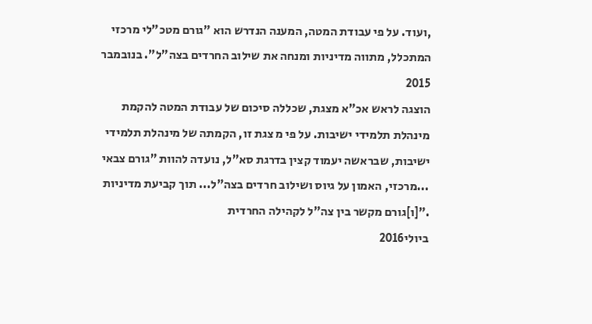,ועוד. על פי עבודת המטה, המענה הנדרש הוא "גורם מטכ"לי מרכזי
המתכלל, מתווה מדיניות ומנחה את שילוב החרדים בצה"ל". בנובמבר
2015
הוצגה לראש אכ"א מצגת, שכללה סיכום של עבודת המטה להקמת
מינהלת תלמידי ישיבות. על פי מ צגת זו, הקמתה של מינהלת תלמידי
ישיבות, שבראשה יעמוד קצין בדרגת סא"ל, נועדה להוות "גורם צבאי
...מרכזי, האמון על גיוס ושילוב חרדים בצה"ל... תוך קביעת מדיניות
."[ו]גורם מקשר בין צה"ל לקהילה החרדית
ביולי2016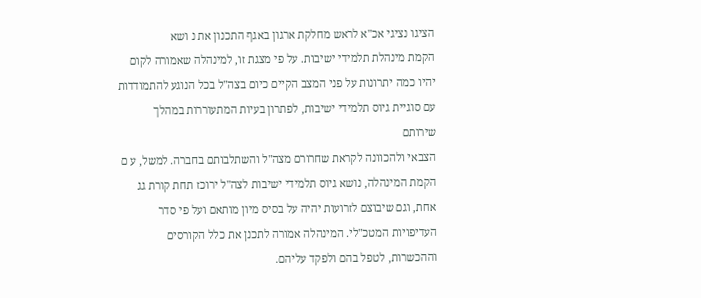הציגו נציגי אכ"א לראש מחלקת ארגון באגף התכנון את נ ושא
הקמת מינהלת תלמידי ישיבות. על פי מצגת זו, למינהלה שאמורה לקום
יהיו כמה יתרונות על פני המצב הקיים כיום בצה"ל בכל הנוגע להתמודדות
עם סוגיית גיוס תלמידי ישיבות, לפתרון בעיות המתעוררות במהלך שירותם
הצבאי ולהכוונה לקראת שחרורם מצה"ל והשתלבותם בחברה. למשל, ע ם
הקמת המינהלה, נושא גיוס תלמידי ישיבות לצה"ל ירוכז תחת קורת גג
אחת, וגם שיבוצם לזרועות יהיה על בסיס מיון מותאם ועל פי סדר
העדיפויות המטכ"לי. המינהלה אמורה לתכנן את כלל הקורסים
וההכשרות, לטפל בהם ולפקד עליהם.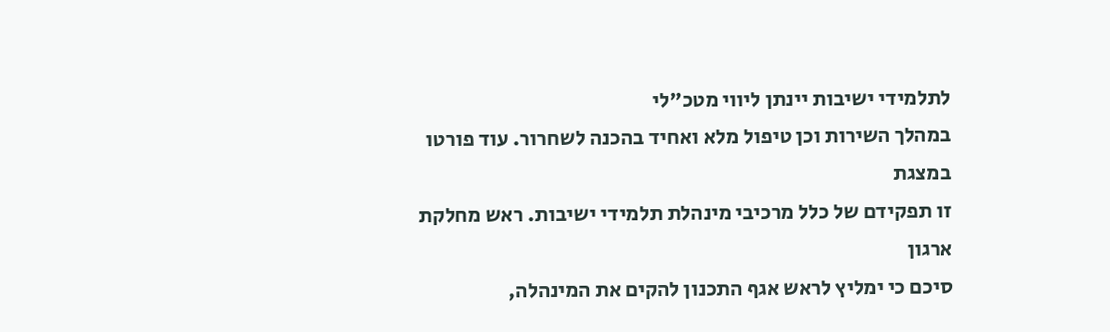לתלמידי ישיבות יינתן ליווי מטכ"לי
במהלך השירות וכן טיפול מלא ואחיד בהכנה לשחרור. עוד פורטו במצגת
זו תפקידם של כלל מרכיבי מינהלת תלמידי ישיבות. ראש מחלקת ארגון
סיכם כי ימליץ לראש אגף התכנון להקים את המינהלה,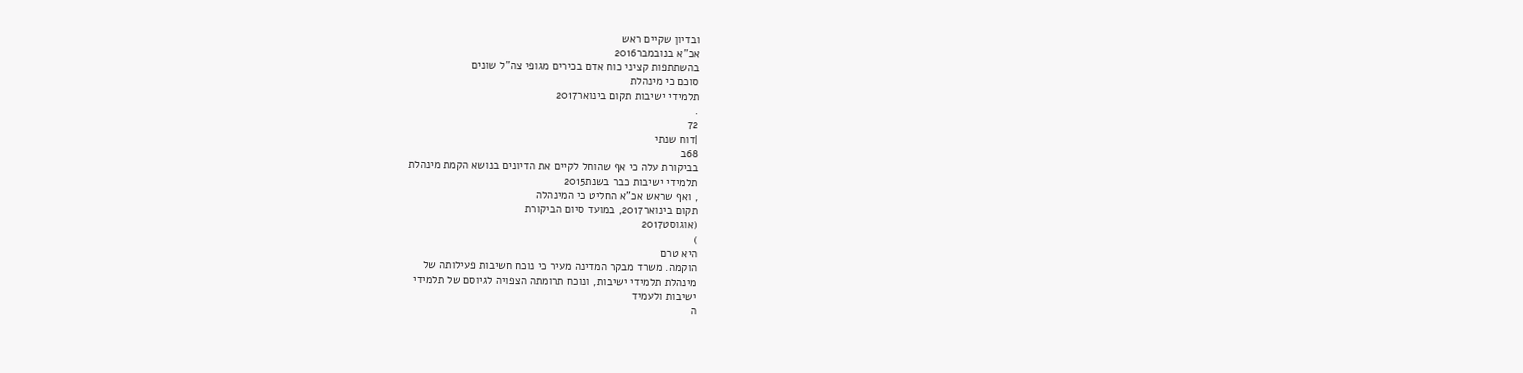ובדיון שקיים ראש
אכ"א בנובמבר2016
בהשתתפות קציני כוח אדם בכירים מגופי צה"ל שונים
סוכם כי מינהלת
תלמידי ישיבות תקום בינואר2017
.
72
|דוח שנתי
68ב
בביקורת עלה כי אף שהוחל לקיים את הדיונים בנושא הקמת מינהלת
תלמידי ישיבות כבר בשנת2015
, ואף שראש אכ"א החליט כי המינהלה
תקום בינואר2017, במועד סיום הביקורת
(אוגוסט2017
)
היא טרם
הוקמה. משרד מבקר המדינה מעיר כי נוכח חשיבות פעילותה של
מינהלת תלמידי ישיבות, ונוכח תרומתה הצפויה לגיוסם של תלמידי
ישיבות ולעמיד
ה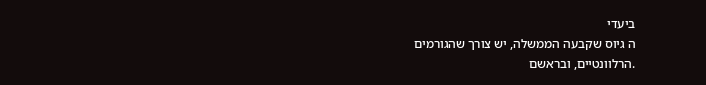ביעדי
ה גיוס שקבעה הממשלה, יש צורך שהגורמים
.הרלוונטיים, ובראשם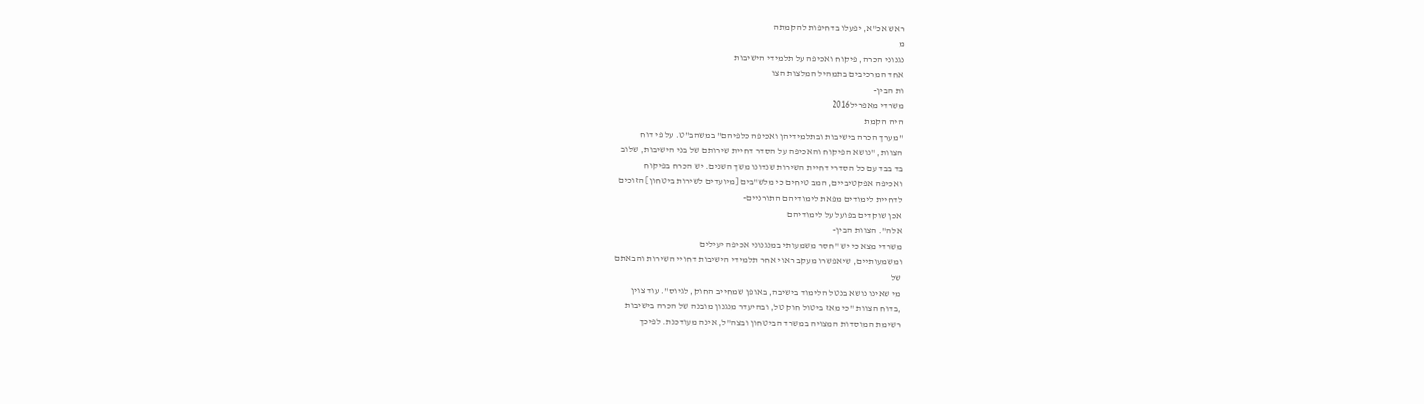ראש אכ"א, יפעלו בדחיפות להקמתה
מ
נגנוני הכרה, פיקוח ואכיפה על תלמידי הישיבות
אחד המרכיבים בתמהיל המלצות הצו
ות הבין-
משרדי מאפריל2016
היה הקמת
"מערך הכרה בישיבות ובתלמידיהן ואכיפה כלפיהם" במשהב"ט. על פי דוח
הצוות, "נושא הפיקוח והאכיפה על הסדר דחיית שירותם של בני הישיבות, שלּוב
בד בבד עם כל הסדרי דחיית השירות שנדונו משך השנים. יש הכרח בפיקוח
ואכיפה אפקטיביים, המב טיחים כי מלש"בים [מיועדים לשירות ביטחון] הזוכים
לדחיית לימודים מפאת לימודיהם התורניים-
אכן שוקדים בפועל על לימודיהם
אלה". הצוות הבין-
משרדי מצא כי יש "חסר משמעותי במנגנוני אכיפה יעילים
ומשמעותיים, שיאפשרו מעקב ראוי אחר תלמידי הישיבות דחויי השירות והבאתם
של
מי שאינו נושא בנטל הלימוד בישיבה, באופן שמחייב החוק, לגיוס". עוד צוין
,בדוח הצוות "כי מאז ביטול חוק טל, ובהיעדר מנגנון מובנה של הכרה בישיבות
רשימת המוסדות המצויה במשרד הביטחון ובצה"ל, אינה מעודכנת. לפיכך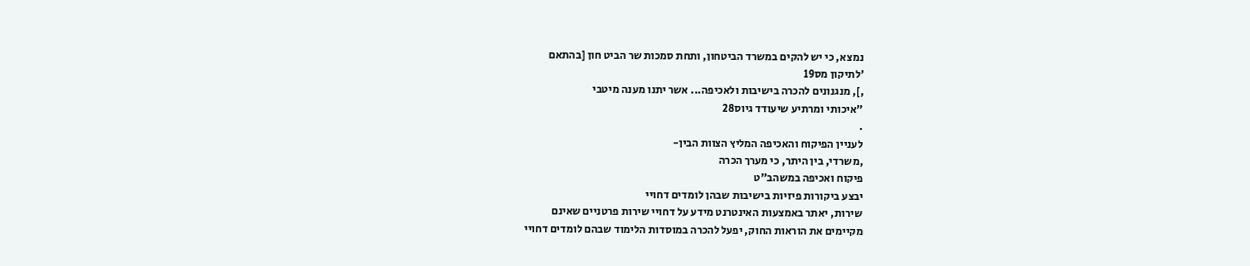נמצא, כי יש להקים במשרד הביטחון, ותחת סמכות שר הביט חון [בהתאם
'לתיקון מס19
,], מנגנונים להכרה בישיבות ולאכיפה... אשר יתנו מענה מיטבי
"איכותי ומרתיע שיעודד גיוס28
.
לעניין הפיקוח והאכיפה המליץ הצוות הבין-
,משרדי, בין היתר, כי מערך הכרה
פיקוח ואכיפה במשהב"ט
יבצע ביקורות פיזיות בישיבות שבהן לומדים דחויי
שירות, יאתר באמצעות האינטרנט מידע על דחויי שירות פרטניים שאינם
מקיימים את הוראות החוק, יפעל להכרה במוסדות הלימוד שבהם לומדים דחויי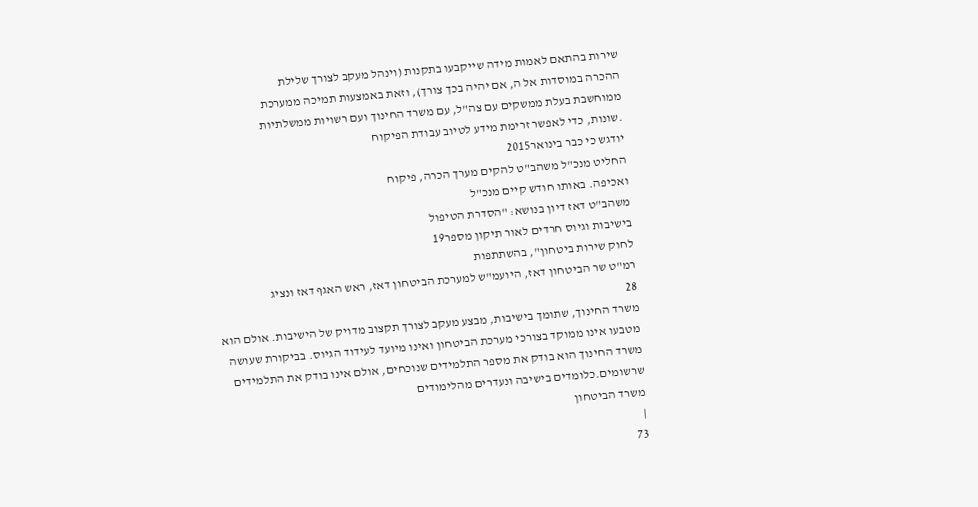שירות בהתאם לאמות מידה שייקבעו בתקנות (וינהל מעקב לצורך שלילת
ההכרה במוסדות אל ה, אם יהיה בכך צורך), וזאת באמצעות תמיכה ממערכת
ממוחשבת בעלת ממשקים עם צה"ל, עם משרד החינוך ועם רשויות ממשלתיות
.שונות, כדי לאפשר זרימת מידע לטיוב עבודת הפיקוח
יודגש כי כבר בינואר2015
החליט מנכ"ל משהב"ט להקים מערך הכרה, פיקוח
ואכיפה. באותו חודש קיים מנכ"ל
משהב"ט דאז דיון בנושא: "הסדרת הטיפול
בישיבות וגיוס חרדים לאור תיקון מספר19
לחוק שירות ביטחון", בהשתתפות
רמ"ט שר הביטחון דאז, היועמ"ש למערכת הביטחון דאז, ראש האגף דאז ונציג
28
משרד החינוך, שתומך בישיבות, מבצע מעקב לצורך תקצוב מדויק של הישיבות. אולם הוא
מטבעו אינו ממוקד בצורכי מערכת הביטחון ואינו מיועד לעידוד הגיוס. בביקורת שעושה
משרד החינוך הוא בודק את מספר התלמידים שנוכחים, אולם אינו בודק את התלמידים
שרשומים.כלומדים בישיבה ונעדרים מהלימודים
משרד הביטחון
|
73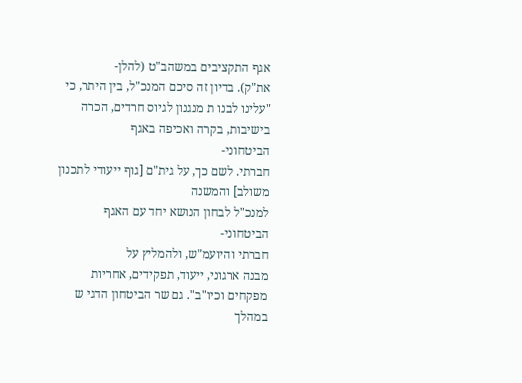אגף התקציבים במשהב"ט (להלן-
את"ק). בדיון זה סיכם המנכ"ל, בין היתר, כי
"עלינו לבנו ת מנגנון לגיוס חרדים, הכרה בישיבות, בקרה ואכיפה באגף
הביטחוני-
חברתי. לשם כך, על גית"ם [גוף ייעודי לתכנון משולב] והמשנה
למנכ"ל לבחון הנושא יחד עם האגף הביטחוני-
חברתי והיועמ"ש, ולהמליץ על
מבנה ארגוני, ייעוד, תפקידים, אחריות מפקחים וכיו"ב". גם שר הביטחון הדגי ש
במהלך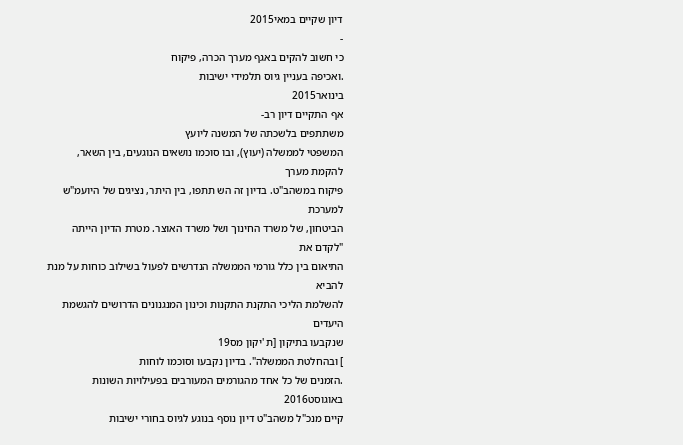דיון שקיים במאי2015
-
כי חשוב להקים באגף מערך הכרה, פיקוח
.ואכיפה בעניין גיוס תלמידי ישיבות
בינואר2015
אף התקיים דיון רב-
משתתפים בלשכתה של המשנה ליועץ
המשפטי לממשלה (יעוץ), ובו סוכמו נושאים הנוגעים, בין השאר, להקמת מערך
פיקוח במשהב"ט. בדיון זה הש תתפו, בין היתר, נציגים של היועמ"ש למערכת
הביטחון, של משרד החינוך ושל משרד האוצר. מטרת הדיון הייתה "לקדם את
התיאום בין כלל גורמי הממשלה הנדרשים לפעול בשילוב כוחות על מנת להביא
להשלמת הליכי התקנת התקנות וכינון המנגנונים הדרושים להגשמת היעדים
שנקבעו בתיקון [ת 'יקון מס19
] ובהחלטת הממשלה". בדיון נקבעו וסוכמו לוחות
.הזמנים של כל אחד מהגורמים המעורבים בפעילויות השונות
באוגוסט2016
קיים מנכ"ל משהב"ט דיון נוסף בנוגע לגיוס בחורי ישיבות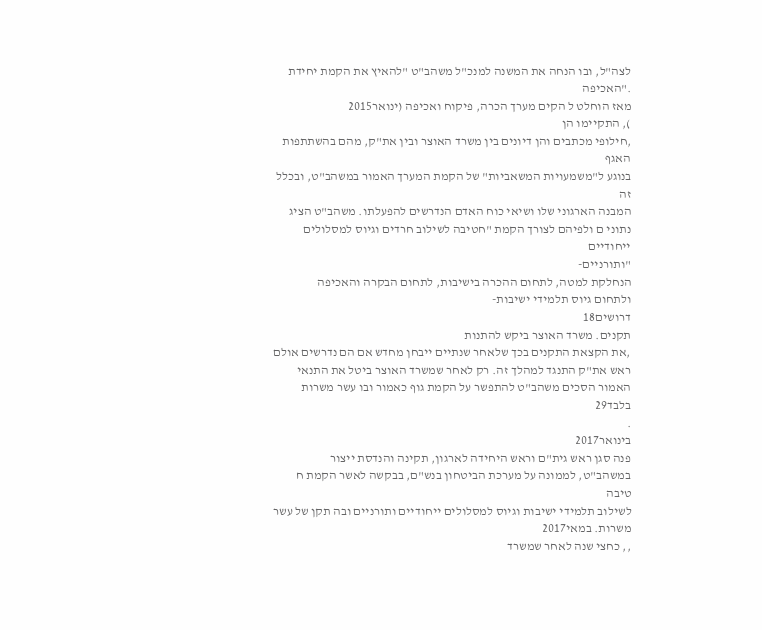לצה"ל, ובו הנחה את המשנה למנכ"ל משהב"ט "להאיץ את הקמת יחידת
."האכיפה
מאז הוחלט ל הקים מערך הכרה, פיקוח ואכיפה (ינואר2015
), התקיימו הן
,חילופי מכתבים והן דיונים בין משרד האוצר ובין את"ק, מהם בהשתתפות האגף
בנוגע ל"משמעויות המשאביות" של הקמת המערך האמור במשהב"ט, ובכלל זה
המבנה הארגוני שלו ושיאי כוח האדם הנדרשים להפעלתו. משהב"ט הציג
נתוני ם ולפיהם לצורך הקמת "חטיבה לשילוב חרדים וגיוס למסלולים ייחודיים
"ותורניים-
הנחלקת למטה, לתחום ההכרה בישיבות, לתחום הבקרה והאכיפה
ולתחום גיוס תלמידי ישיבות-
דרושים18
תקנים. משרד האוצר ביקש להתנות
,את הקצאת התקנים בכך שלאחר שנתיים ייבחן מחדש אם הם נדרשים אולם
ראש את"ק התנגד למהלך זה. רק לאחר שמשרד האוצר ביטל את התנאי
האמור הסכים משהב"ט להתפשר על הקמת גוף כאמור ובו עשר משרות
בלבד29
.
בינואר2017
פנה סגן ראש גית"ם וראש היחידה לארגון, תקינה והנדסת ייצור
במשהב"ט, לממונה על מערכת הביטחון בנש"ם, בבקשה לאשר הקמת ח טיבה
לשילוב תלמידי ישיבות וגיוס למסלולים ייחודיים ותורניים ובה תקן של עשר
משרות. במאי2017
,, כחצי שנה לאחר שמשרד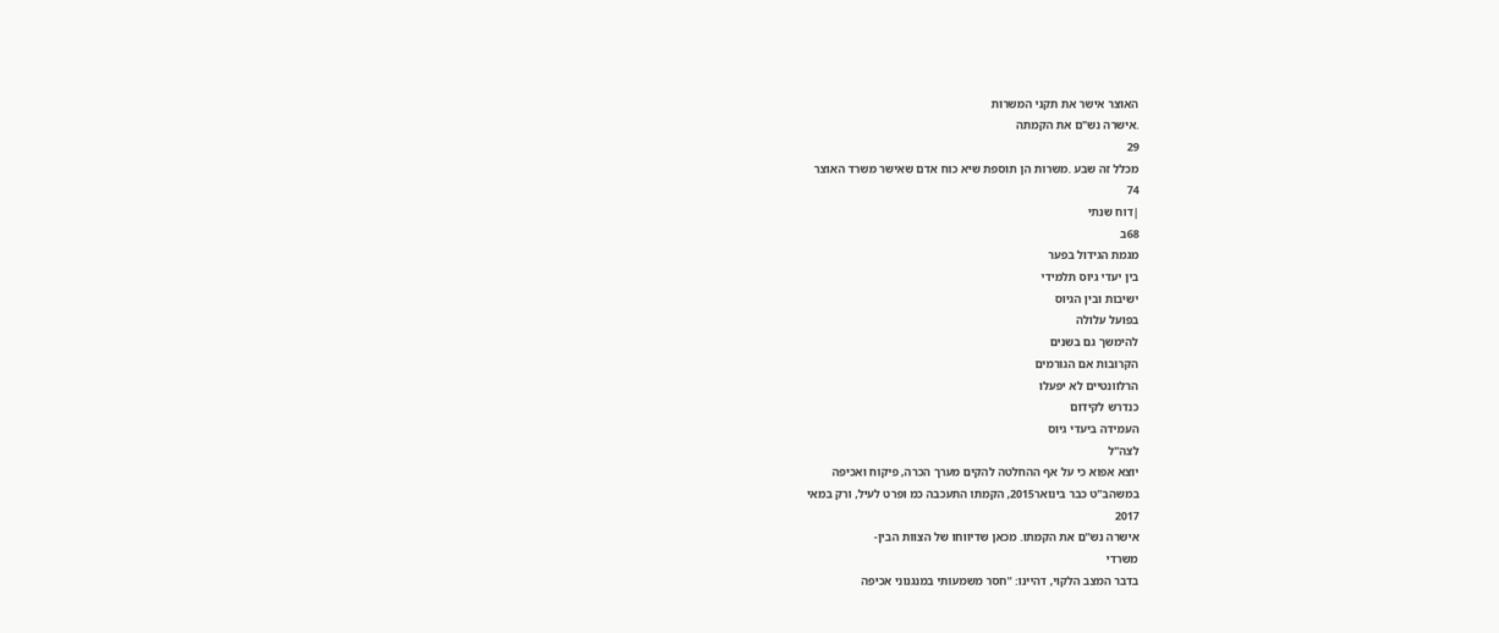האוצר אישר את תקני המשרות
.אישרה נש"ם את הקמתה
29
מכלל זה שבע .משרות הן תוספת שיא כוח אדם שאישר משרד האוצר
74
|דוח שנתי
68ב
מגמת הגידול בפער
בין יעדי גיוס תלמידי
ישיבות ובין הגיוס
בפועל עלולה
להימשך גם בשנים
הקרובות אם הגורמים
הרלוונטיים לא יפעלו
כנדרש לקידום
העמידה ביעדי גיוס
לצה"ל
יוצא אפוא כי על אף ההחלטה להקים מערך הכרה, פיקוח ואכיפה
במשהב"ט כבר בינואר2015, הקמתו התעכבה כמ ופרט לעיל, ורק במאי
2017
אישרה נש"ם את הקמתו. מכאן שדיווחו של הצוות הבין-
משרדי
בדבר המצב הלקוי, דהיינו: "חסר משמעותי במנגנוני אכיפה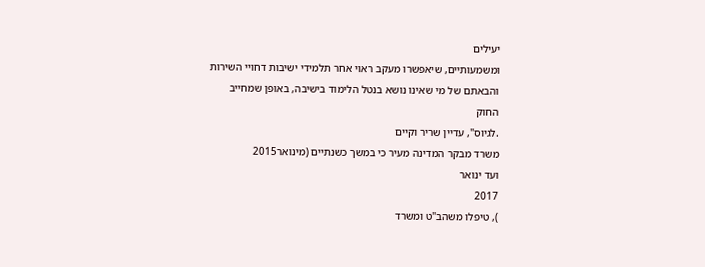יעילים
ומשמעותיים, שיאפשרו מעקב ראוי אחר תלמידי ישיבות דחויי השירות
והבאתם של מי שאינו נושא בנטל הלימוד בישיבה, באופן שמחייב
החוק
.לגיוס", עדיין שריר וקיים
משרד מבקר המדינה מעיר כי במשך כשנתיים (מינואר2015
ועד ינואר
2017
), טיפלו משהב"ט ומשרד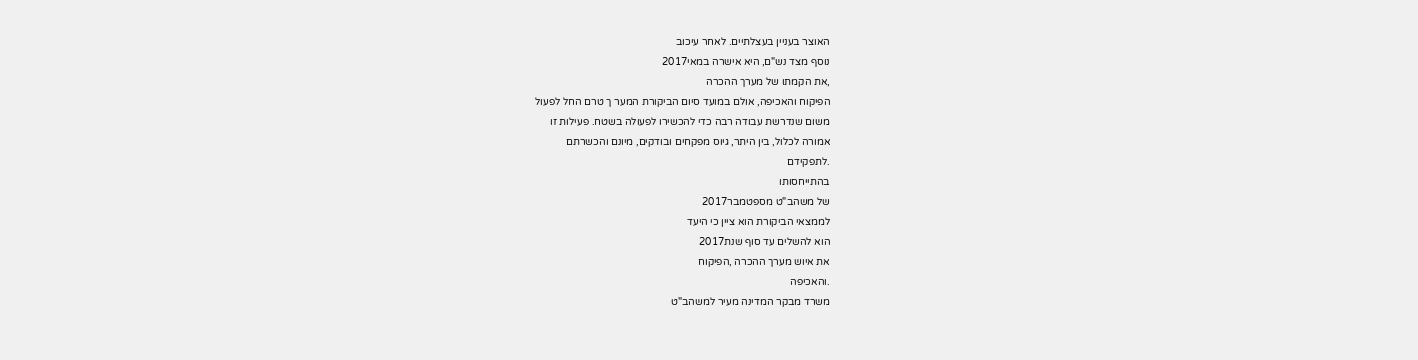האוצר בעניין בעצלתיים. לאחר עיכוב
נוסף מצד נש"ם, היא אישרה במאי2017
,את הקמתו של מערך ההכרה
הפיקוח והאכיפה, אולם במועד סיום הביקורת המער ך טרם החל לפעול
משום שנדרשת עבודה רבה כדי להכשירו לפעולה בשטח. פעילות זו
אמורה לכלול, בין היתר, גיוס מפקחים ובודקים, מיונם והכשרתם
.לתפקידם
בהתייחסותו
של משהב"ט מספטמבר2017
לממצאי הביקורת הוא ציין כי היעד
הוא להשלים עד סוף שנת2017
את איוש מערך ההכרה ,הפיקוח
.והאכיפה
משרד מבקר המדינה מעיר למשהב"ט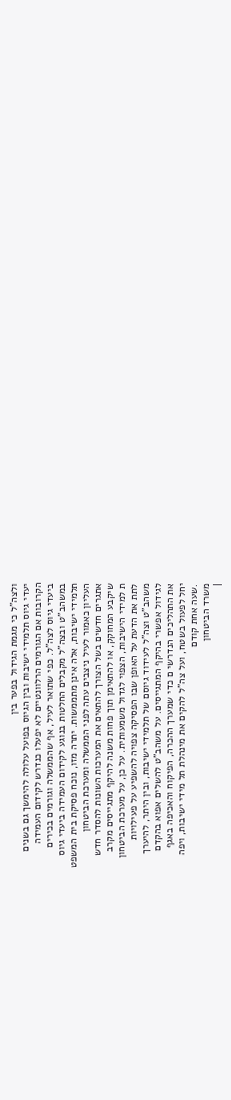ולצה"ל כי מגמת הגידול בפער בין
יעדי גיוס תלמידי ישיבות ובין הגיוס בפועל עלולה להימשך גם בשנים
הקרובות אם הגורמים הרלוונטיים לא יפעלו כנדרש לקידום העמידה
ביעדי גיוס לצה"ל. כפי שתואר לעיל, אף שהממשלה וגורמים בכירים
במשהב"ט ובצה"ל מקבלים החלטות בנוגע לקידום העמידה ביעדי גיוס
תלמידי ישיבות, אלה אינן מתממשות. יתרה מזו, נוכח פסיקת בית המשפט
העליון כאמור לעיל ניצבים עתה לפני הממשלה ומערכת הביטחון
אתגרים חדשים בשל הצורך להתאים את המערכות השונות להסדר חדש
שיקבע המחוקק, או להתאימן תוך פחות משנה להיקף מתגייסים מקרב
ת למידי הישיבות, הצפוי לגדול משמעותית. על כן, על מערכת הביטחון
לתת את הדעת על האופן שבו הפסיקה צפויה להשפיע על פעילויות
משהב"ט וצה"ל לעידוד גיוסם של תלמידי ישיבות, ובין היתר, להיערך
לגידול אפשרי בהיקף המתגייסים. על משהב"ט להשלים אפוא בהקדם
את התהליכים הנדרשי ם כדי שמערך ההכרה, הפיקוח והאכיפה באגף
יחל לפעול בשטח, ועל צה"ל להקים את מינהלת תל מידי ישיבות, ויפה
.שעה אחת קודם
משרד הביטחון
|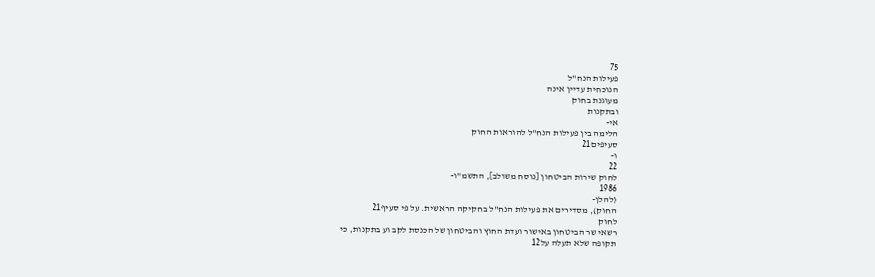75
פעילות הנח"ל
הנוכחית עדיין אינה
מעוגנת בחוק
ובתקנות
אי-
הלימה בין פעילות הנח"ל להוראות החוק
סעיפים21
ו-
22
לחוק שירות הביטחון [נוסח משולב], התשמ"ו-
1986
(להלן-
החוק), מסדירים את פעילות הנח"ל בחקיקה הראשית. על פי סעיף21
לחוק
רשאי שר הביטחון באישור ועדת החוץ והביטחון של הכנסת לקב וע בתקנות, כי
תקופה שלא תעלה על12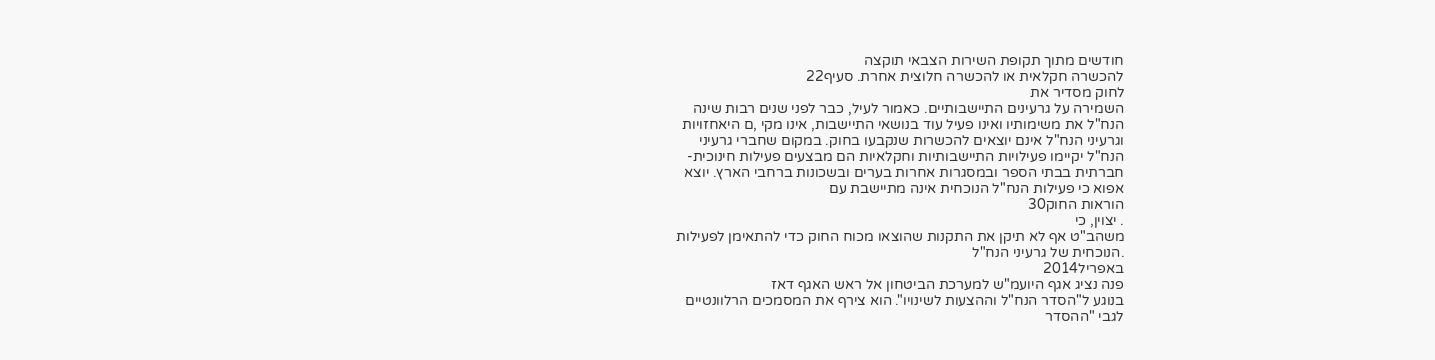חודשים מתוך תקופת השירות הצבאי תוקצה
להכשרה חקלאית או להכשרה חלוצית אחרת. סעיף22
לחוק מסדיר את
השמירה על גרעינים התיישבותיים. כאמור לעיל, כבר לפני שנים רבות שינה
הנח"ל את משימותיו ואינו פעיל עוד בנושאי התיישבות, אינו מקי ,ם היאחזויות
וגרעיני הנח"ל אינם יוצאים להכשרות שנקבעו בחוק. במקום שחברי גרעיני
הנח"ל יקיימו פעילויות התיישבותיות וחקלאיות הם מבצעים פעילות חינוכית-
חברתית בבתי הספר ובמסגרות אחרות בערים ובשכונות ברחבי הארץ. יוצא
אפוא כי פעילות הנח"ל הנוכחית אינה מתיישבת עם
הוראות החוק30
. יצוין, כי
משהב"ט אף לא תיקן את התקנות שהוצאו מכוח החוק כדי להתאימן לפעילות
.הנוכחית של גרעיני הנח"ל
באפריל2014
פנה נציג אגף היועמ"ש למערכת הביטחון אל ראש האגף דאז
בנוגע ל"הסדר הנח"ל וההצעות לשינויו". הוא צירף את המסמכים הרלוונטיים
לגבי "ההסדר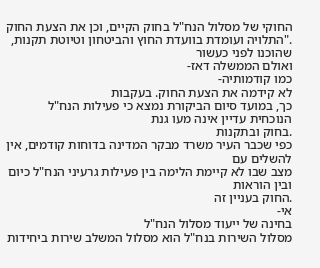החוקי של מסלול הנח"ל בחוק הקיים, וכן את הצעת החוק
."התלויה ועומדת בוועדת החוץ והביטחון וטיוטת תקנות, שהוכנו לפני כעשור
ואולם הממשלה דאז-
כמו קודמותיה-
לא קידמה את הצעת החוק. בעקבות
כך, במועד סיום הביקורת נמצא כי פעילות הנח"ל הנוכחית עדיין אינה מעו גנת
.בחוק ובתקנות
כפי שכבר העיר משרד מבקר המדינה בדוחות קודמים, אין להשלים עם
מצב שבו לא קיימת הלימה בין פעילות גרעיני הנח"ל כיום ובין הוראות
.החוק בעניין זה
אי-
בחינה של ייעוד מסלול הנח"ל
מסלול השירות בנח"ל הוא מסלול המשלב שירות ביחידות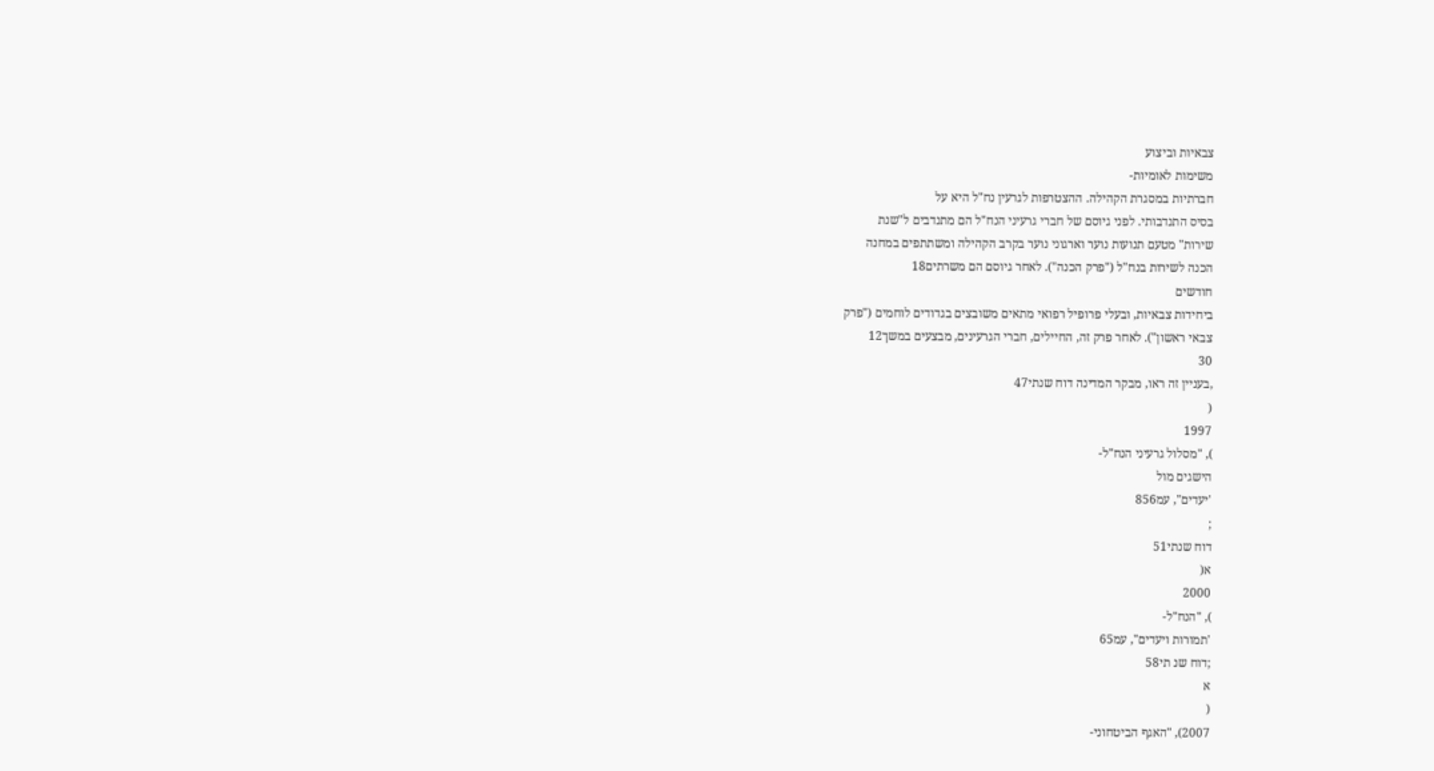צבאיות וביצוע
משימות לאומיות-
חברתיות במסגרת הקהילה. ההצטרפות לגרעין נח"ל היא על
בסיס התנדבותי. לפני גיוסם של חברי גרעיני הנח"ל הם מתנדבים ל"שנת
שירות" מטעם תנועות נוער וארגוני נוער בקרב הקהילה ומשתתפים במחנה
הכנה לשירות בנח"ל ("פרק הכנה"). לאחר גיוסם הם משרתים18
חודשים
ביחידות צבאיות, ובעלי פרופיל רפואי מתאים משובצים בגדודים לוחמים ("פרק
צבאי ראשון"). לאחר פרק זה, החיילים, חברי הגרעינים, מבצעים במשך12
30
,בעניין זה ראו, מבקר המדינה דוח שנתי47
(
1997
), "מסלול גרעיני הנח"ל-
הישגים מול
'יעדים", עמ856
;
דוח שנתי51
א(
2000
), "הנח"ל-
'תמורות ויעדים", עמ65
;דוח שנ תי58
א
(
2007), "האגף הביטחוני-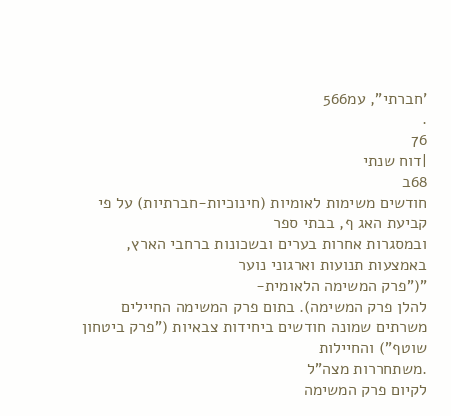'חברתי", עמ566
.
76
|דוח שנתי
68ב
חודשים משימות לאומיות (חינוכיות-חברתיות) על פי קביעת האג ף, בבתי ספר
ובמסגרות אחרות בערים ובשכונות ברחבי הארץ, באמצעות תנועות וארגוני נוער
"("פרק המשימה הלאומית-
להלן פרק המשימה). בתום פרק המשימה החיילים
משרתים שמונה חודשים ביחידות צבאיות ("פרק ביטחון שוטף") והחיילות
.משתחררות מצה"ל
לקיום פרק המשימה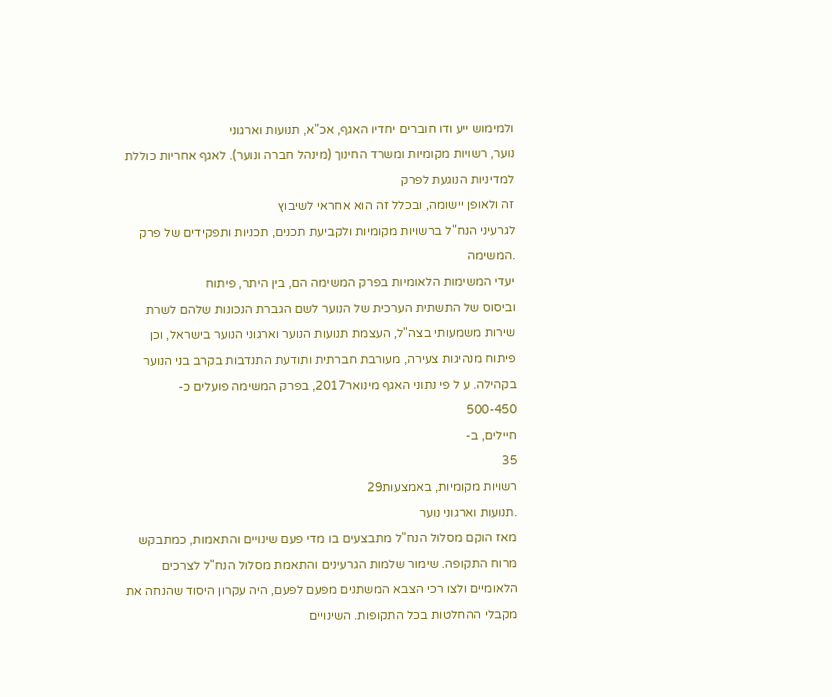ולמימוש ייע ודו חוברים יחדיו האגף, אכ"א, תנועות וארגוני
נוער, רשויות מקומיות ומשרד החינוך (מינהל חברה ונוער). לאגף אחריות כוללת
למדיניות הנוגעת לפרק
זה ולאופן יישומה, ובכלל זה הוא אחראי לשיבוץ
לגרעיני הנח"ל ברשויות מקומיות ולקביעת תכנים, תכניות ותפקידים של פרק
.המשימה
יעדי המשימות הלאומיות בפרק המשימה הם, בין היתר, פיתוח
וביסוס של התשתית הערכית של הנוער לשם הגברת הנכונות שלהם לשרת
שירות משמעותי בצה"ל, העצמת תנועות הנוער וארגוני הנוער בישראל, וכן
פיתוח מנהיגות צעירה, מעורבת חברתית ותודעת התנדבות בקרב בני הנוער
בקהילה. ע ל פי נתוני האגף מינואר2017, בפרק המשימה פועלים כ-
500-450
חיילים, ב-
35
רשויות מקומיות, באמצעות29
.תנועות וארגוני נוער
מאז הוקם מסלול הנח"ל מתבצעים בו מדי פעם שינויים והתאמות, כמתבקש
מרוח התקופה. שימור שלמות הגרעינים והתאמת מסלול הנח"ל לצרכים
הלאומיים ולצו רכי הצבא המשתנים מפעם לפעם, היה עקרון היסוד שהנחה את
מקבלי ההחלטות בכל התקופות. השינויים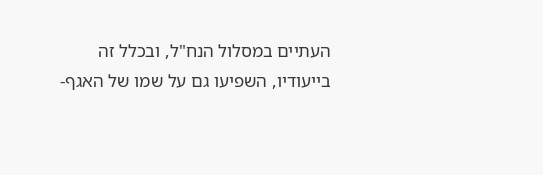העתיים במסלול הנח"ל, ובכלל זה
בייעודיו, השפיעו גם על שמו של האגף-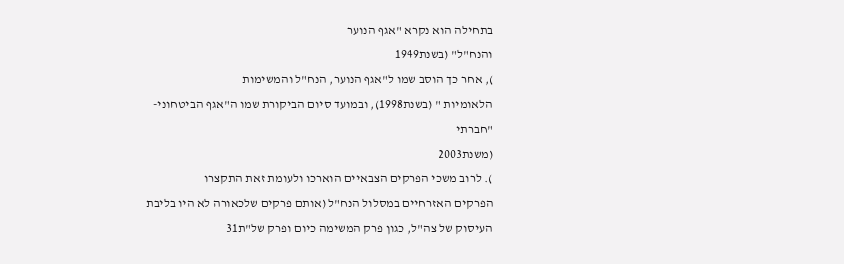בתחילה הוא נקרא "אגף הנוער
והנח"ל" (בשנת1949
), אחר כך הוסב שמו ל"אגף הנוער, הנח"ל והמשימות
הלאומיות " (בשנת1998), ובמועד סיום הביקורת שמו ה"אגף הביטחוני-
"חברתי
(משנת2003
). לרוב משכי הפרקים הצבאיים הוארכו ולעומת זאת התקצרו
הפרקים האזרחיים במסלול הנח"ל (אותם פרקים שלכאורה לא היו בליבת
העיסוק של צה"ל, כגון פרק המשימה כיום ופרק של"ת31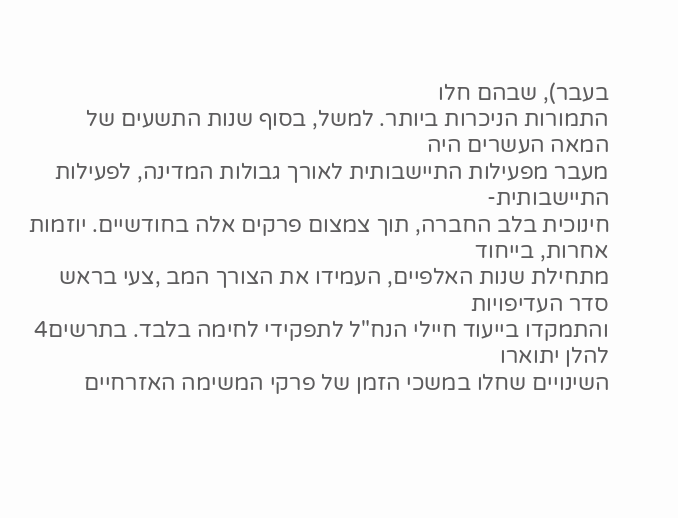בעבר), שבהם חלו
התמורות הניכרות ביותר. למשל, בסוף שנות התשעים של המאה העשרים היה
מעבר מפעילות התיישבותית לאורך גבולות המדינה, לפעילות התיישבותית-
חינוכית בלב החברה, תוך צמצום פרקים אלה בחודשיים. יוזמות אחרות, בייחוד
מתחילת שנות האלפיים, העמידו את הצורך המב ,צעי בראש סדר העדיפויות
והתמקדו בייעוד חיילי הנח"ל לתפקידי לחימה בלבד. בתרשים4
להלן יתוארו
השינויים שחלו במשכי הזמן של פרקי המשימה האזרחיים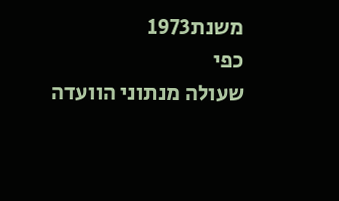משנת1973
כפי
שעולה מנתוני הוועדה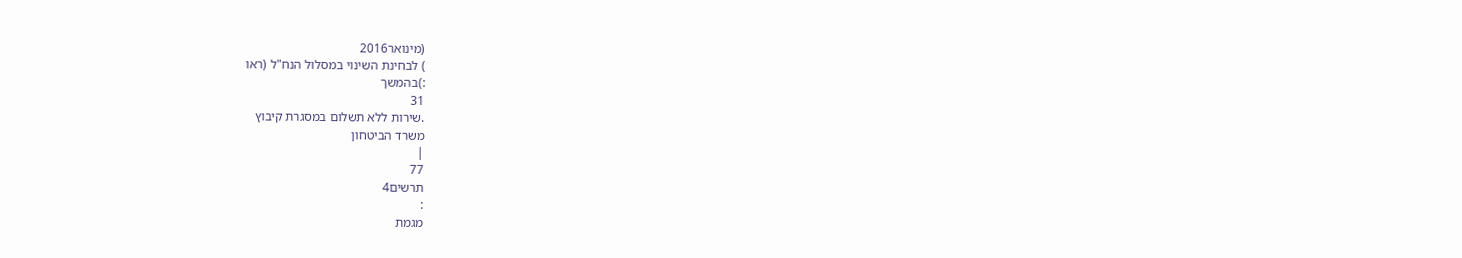(מינואר2016
) לבחינת השינוי במסלול הנח"ל (ראו
:)בהמשך
31
.שירות ללא תשלום במסגרת קיבוץ
משרד הביטחון
|
77
תרשים4
:
מגמת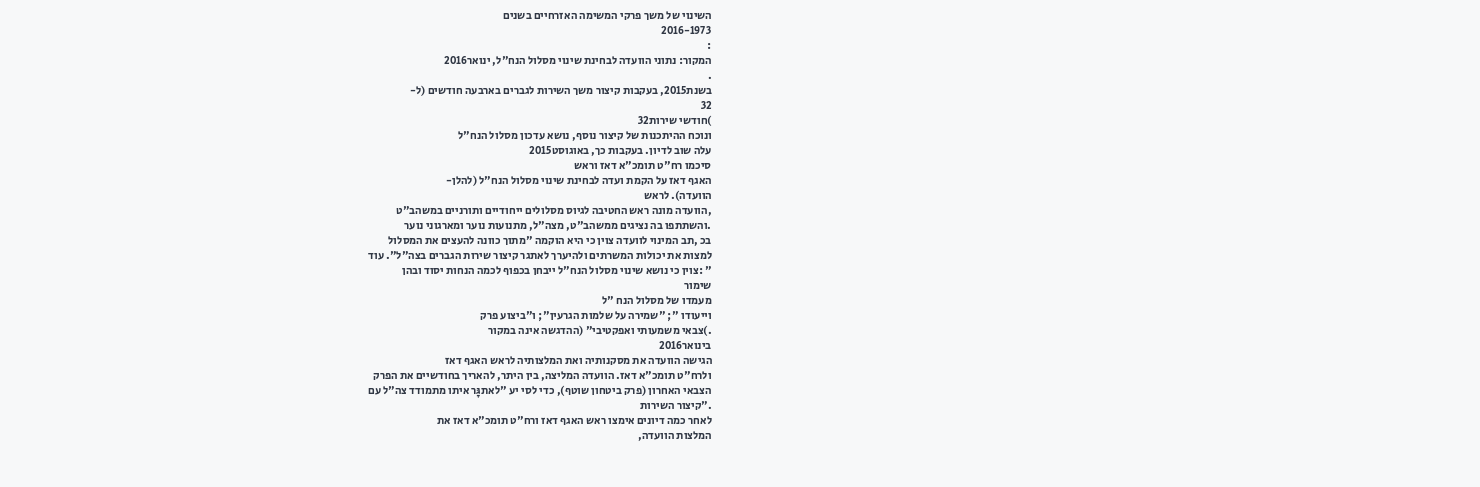השינוי של משך פרקי המשימה האזרחיים בשנים
2016-1973
:
המקור: נתוני הוועדה לבחינת שינוי מסלול הנח"ל, ינואר2016
.
בשנת2015, בעקבות קיצור משך השירות לגברים בארבעה חודשים (ל-
32
)חודשי שירות32
ונוכח ההיתכנות של קיצור נוסף, נושא עדכון מסלול הנח"ל
עלה שוב לדיון. בעקבות כך, באוגוסט2015
סיכמו רח"ט תומכ"א דאז וראש
האגף דאז על הקמת ועדה לבחינת שינוי מסלול הנח"ל (להלן-
הוועדה). לראש
,הוועדה מונה ראש החטיבה לגיוס מסלולים ייחודיים ותורניים במשהב"ט
.והשתתפו בה נציגים ממשהב"ט, מצה"ל, מתנועות נוער ומארגוני נוער
בכ ,תב המינוי לוועדה צוין כי היא הוקמה "מתוך כוונה להעצים את המסלול
למצות את יכולות המשרתים ולהיערך לאתגר קיצור שירות הגברים בצה"ל". עוד
" :צוין כי נושא שינוי מסלול הנח"ל ייבחן בכפוף לכמה הנחות יסוד ובהן
שימור
מעמדו של מסלול הנח "ל
וייעודו "; "שמירה על שלמות הגרעין"; ו"ביצוע פרק
.)צבאי משמעותי ואפקטיבי" (ההדגשה אינה במקור
בינואר2016
הגישה הוועדה את מסקנותיה ואת המלצותיה לראש האגף דאז
ולרח"ט תומכ"א דאז. הוועדה המליצה, בין היתר, להאריך בחודשיים את הפרק
הצבאי האחרון (פרק ביטחון שוטף), כדי לסי יע "לאתגָּר איתו מתמודד צה"ל עם
."קיצור השירות
לאחר כמה דיונים אימצו ראש האגף דאז ורח"ט תומכ"א דאז את
המלצות הוועדה,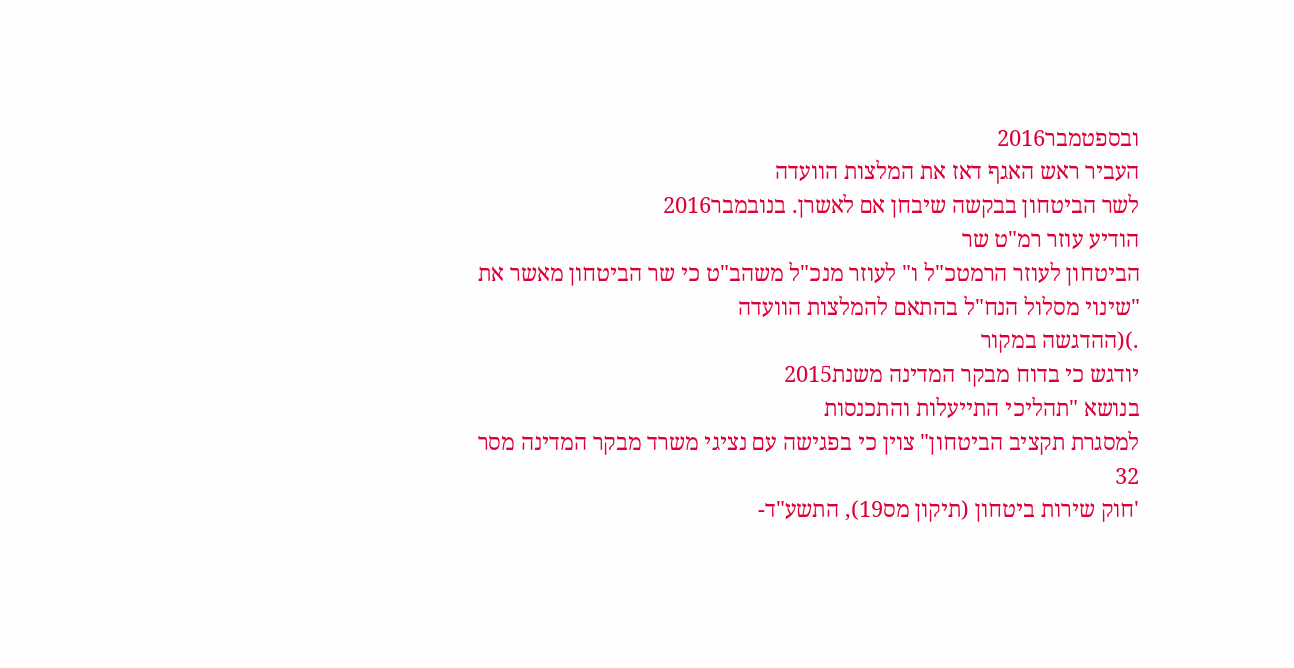ובספטמבר2016
העביר ראש האגף דאז את המלצות הוועדה
לשר הביטחון בבקשה שיבחן אם לאשרן. בנובמבר2016
הודיע עוזר רמ"ט שר
הביטחון לעוזר הרמטכ"ל ו" לעוזר מנכ"ל משהב"ט כי שר הביטחון מאשר את
"שינוי מסלול הנח"ל בהתאם להמלצות הוועדה
.)(ההדגשה במקור
יודגש כי בדוח מבקר המדינה משנת2015
בנושא "תהליכי התייעלות והתכנסות
למסגרת תקציב הביטחון" צוין כי בפגישה עם נציגי משרד מבקר המדינה מסר
32
'חוק שירות ביטחון (תיקון מס19), התשע"ד-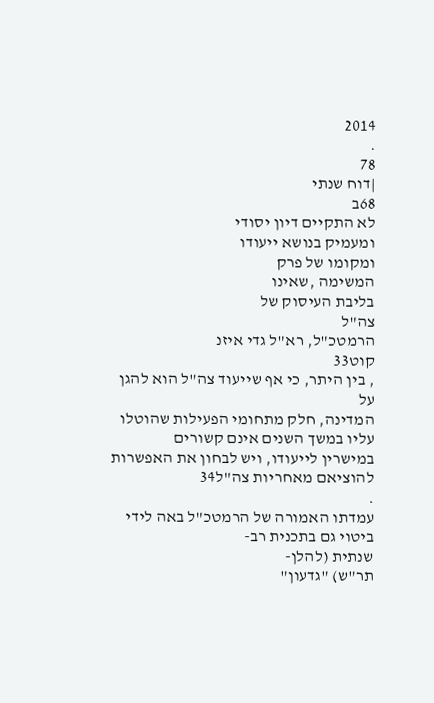2014
.
78
|דוח שנתי
68ב
לא התקיים דיון יסודי
ומעמיק בנושא ייעודו
ומקומו של פרק
המשימה ,שאינו
בליבת העיסוק של
צה"ל
הרמטכ"ל, רא"ל גדי איזנ
קוט33
, בין היתר, כי אף שייעוד צה"ל הוא להגן על
המדינה, חלק מתחומי הפעילות שהוטלו עליו במשך השנים אינם קשורים
במישרין לייעודו, ויש לבחון את האפשרות להוציאם מאחריות צה"ל34
.
עמדתו האמורה של הרמטכ"ל באה לידי ביטוי גם בתכנית רב-
שנתית (להלן-
תר"ש) "גדעון"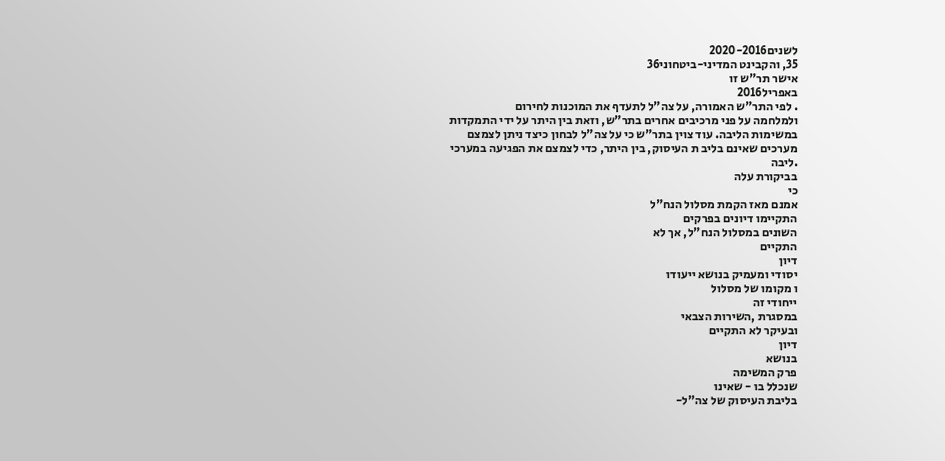לשנים2020-2016
35, והקבינט המדיני-ביטחוני36
אישר תר"ש זו
באפריל2016
. לפי התר"ש האמורה, על צה"ל לתעדף את המוכנות לחירום
ולמלחמה על פני מרכיבים אחרים בתר"ש, וזאת בין היתר על ידי התמקדות
במשימות הליבה. עוד צוין בתר"ש כי על צה"ל לבחון כיצד ניתן לצמצם
מערכים שאינם בליב ת העיסוק, בין היתר, כדי לצמצם את הפגיעה במערכי
.ליבה
בביקורת עלה
כי
אמנם מאז הקמת מסלול הנח"ל
התקיימו דיונים בפרקים
השונים במסלול הנח"ל, אך לא
התקיים
דיון
יסודי ומעמיק בנושא ייעודו
ו מקומו של מסלול
ייחודי זה
במסגרת ,השירות הצבאי
ובעיקר לא התקיים
דיון
בנושא
פרק המשימה
שנכלל בו - שאינו
בליבת העיסוק של צה"ל-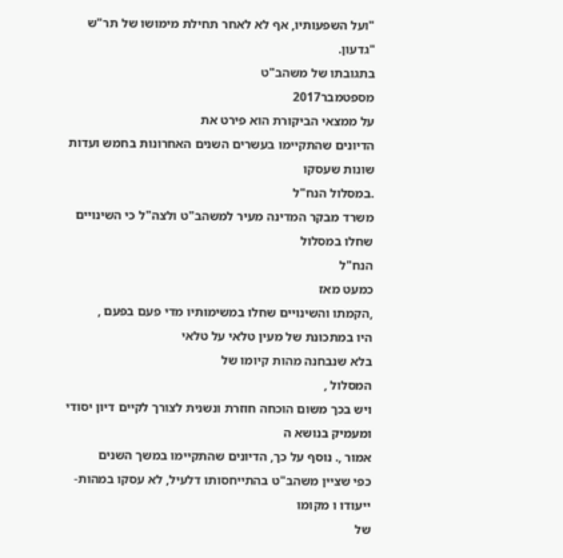"ועל השפעותיו, אף לא לאחר תחילת מימושו של תר"ש "גדעון.
בתגובתו של משהב"ט
מספטמבר2017
על ממצאי הביקורת הוא פירט את
הדיונים שהתקיימו בעשרים השנים האחרונות בחמש ועדות שונות שעסקו
.במסלול הנח"ל
משרד מבקר המדינה מעיר למשהב"ט ולצה"ל כי השינויים
שחלו במסלול
הנח"ל
כמעט מאז
,הקמתו והשינויים שחלו במשימותיו מדי פעם בפעם ,
היו במתכונת של מעין טלאי על טלאי
בלא שנבחנה מהות קיומו של
המסלול ,
ויש בכך משום הוכחה חוזרת ונשנית לצורך לקיים דיון יסודי
ומעמיק בנושא ה
אמור ,. נוסף על כך, הדיונים שהתקיימו במשך השנים
כפי שציין משהב"ט בהתייחסותו דלעיל, לא עסקו במהות- ייעודו ו מקומו
של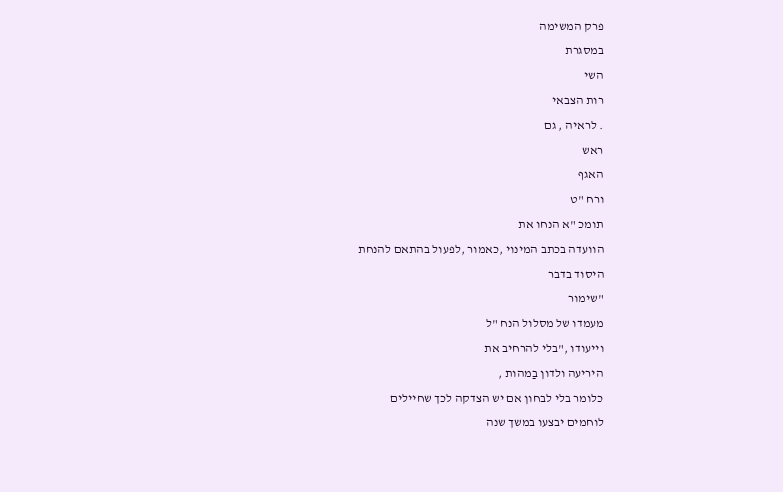פרק המשימה
במסגרת
השי
רות הצבאי
. לראיה , גם
ראש
האגף
ורח "ט
תומכ "א הנחו את
הוועדה בכתב המינוי ,כאמור ,לפעול בהתאם להנחת
היסוד בדבר
"שימור
מעמדו של מסלול הנח "ל
וייעודו ,"בלי להרחיב את
היריעה ולדון בַמהות ,
כלומר בלי לבחון אם יש הצדקה לכך שחיילים
לוחמים יבצעו במשך שנה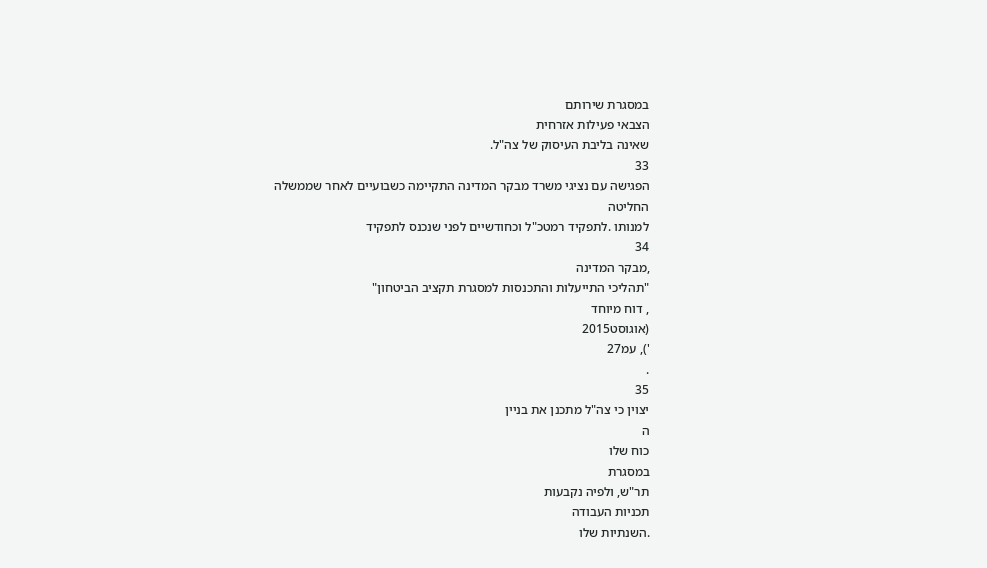במסגרת שירותם
הצבאי פעילות אזרחית
שאינה בליבת העיסוק של צה"ל.
33
הפגישה עם נציגי משרד מבקר המדינה התקיימה כשבועיים לאחר שממשלה החליטה
למנותו .לתפקיד רמטכ"ל וכחודשיים לפני שנכנס לתפקיד
34
,מבקר המדינה
"תהליכי התייעלות והתכנסות למסגרת תקציב הביטחון"
, דוח מיוחד
(אוגוסט2015
'), עמ27
.
35
יצוין כי צה"ל מתכנן את בניין
ה
כוח שלו
במסגרת
תר"ש, ולפיה נקבעות
תכניות העבודה
.השנתיות שלו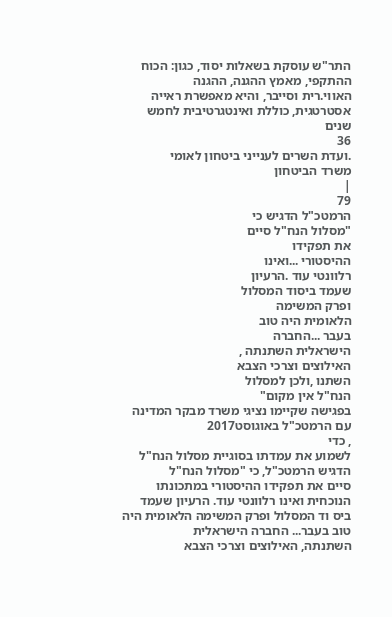התר"ש עוסקת בשאלות יסוד, כגון: הכוח ההתקפי, מאמץ ההגנה, ההגנה
האווי.רית וסייבר, והיא מאפשרת ראייה אסטרטגית, כוללת ואינטגרטיבית לחמש שנים
36
.ועדת השרים לענייני ביטחון לאומי
משרד הביטחון
|
79
הרמטכ"ל הדגיש כי
"מסלול הנח"ל סיים
את תפקידו
ההיסטורי ...ואינו
רלוונטי עוד .הרעיון
שעמד ביסוד המסלול
ופרק המשימה
הלאומית היה טוב
בעבר ...החברה
הישראלית השתנתה ,
האילוצים וצרכי הצבא
השתנו ,ולכן למסלול
הנח"ל אין מקום"
בפגישה שקיימו נציגי משרד מבקר המדינה עם הרמטכ"ל באוגוסט2017
, כדי
לשמוע את עמדתו בסוגיית מסלול הנח"ל הדגיש הרמטכ"ל, כי "מסלול הנח"ל
סיים את תפקידו ההיסטורי במתכונתו הנוכחית ואינו רלוונטי עוד. הרעיון שעמד
ביס וד המסלול ופרק המשימה הלאומית היה טוב בעבר... החברה הישראלית
השתנתה, האילוצים וצרכי הצבא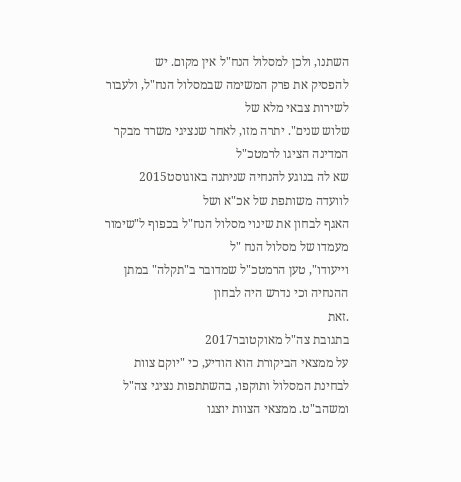השתנו, ולכן למסלול הנח"ל אין מקום. יש
להפסיק את פרק המשימה שבמסלול הנח"ל, ולעבור לשירות צבאי מלא של
שלוש שנים". יתרה מזו, לאחר שנציגי משרד מבקר המדינה הציגו לרמטכ"ל
שא לה בנוגע להנחיה שניתנה באוגוסט2015
לוועדה משותפת של אכ"א ושל
האגף לבחון את שינוי מסלול הנח"ל בכפוף ל"שימור מעמדו של מסלול הנח "ל
וייעודו", טען הרמטכ"ל שמדובר ב"תקלה" במתן ההנחיה וכי נדרש היה לבחון
.זאת
בתגובת צה"ל מאוקטובר2017
על ממצאי הביקורת הוא הודיע, כי "יוקם צוות
לבחינת המסלול ותוקפו, בהשתתפות נציגי צה"ל ומשהב"ט. ממצאי הצוות יוצגו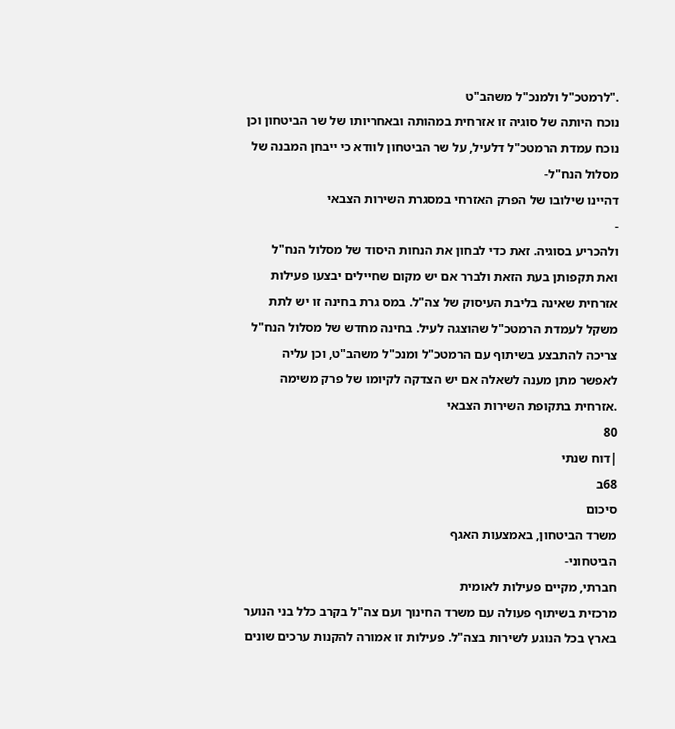."לרמטכ"ל ולמנכ"ל משהב"ט
נוכח היותה של סוגיה זו אזרחית במהותה ובאחריותו של שר הביטחון וכן
נוכח עמדת הרמטכ"ל דלעיל, על שר הביטחון לוודא כי ייבחן המבנה של
מסלול הנח"ל-
דהיינו שילובו של הפרק האזרחי במסגרת השירות הצבאי
-
ולהכריע בסוגיה. זאת כדי לבחון את הנחות היסוד של מסלול הנח"ל
ואת תקפותן בעת הזאת ולברר אם יש מקום שחיילים יבצעו פעילות
אזרחית שאינה בליבת העיסוק של צה"ל. במס גרת בחינה זו יש לתת
משקל לעמדת הרמטכ"ל שהוצגה לעיל. בחינה מחדש של מסלול הנח"ל
צריכה להתבצע בשיתוף עם הרמטכ"ל ומנכ"ל משהב"ט, וכן עליה
לאפשר מתן מענה לשאלה אם יש הצדקה לקיומו של פרק משימה
.אזרחית בתקופת השירות הצבאי
80
|דוח שנתי
68ב
סיכום
משרד הביטחון, באמצעות האגף
הביטחוני-
חברתי, מקיים פעילות לאומית
מרכזית בשיתוף פעולה עם משרד החינוך ועם צה"ל בקרב כלל בני הנוער
בארץ בכל הנוגע לשירות בצה"ל. פעילות זו אמורה להקנות ערכים שונים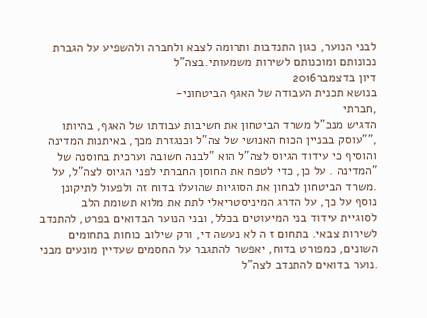לבני הנוער, כגון התנדבות ותרומה לצבא ולחברה ולהשפיע על הגברת
נכונותם ומוכנותם לשירות משמעותי.בצה"ל
דיון בדצמבר2016
בנושא תכנית העבודה של האגף הביטחוני-
,חברתי
הדגיש מנכ"ל משרד הביטחון את חשיבות עבודתו של האגף, בהיותו
,""עוסק בבניין הכוח האנושי של צה"ל וכנגזרת מכך, באיתנות המדינה
והוסיף כי עידוד הגיוס לצה"ל הוא "לבנה חשובה וערכית בחוסנה של
"המדינה . על כן, כדי לטפח את החוסן החברתי לפני הגיוס לצה"ל, על
.משרד הביטחון לבחון את הסוגיות שהועלו בדוח זה ולפעול לתיקונן
נוסף על כך, על הדרג המיניסטריאלי לתת את מלוא תשומת הלב
לסוגיית עידוד בני המיעוטים בכלל, ובני הנוער הבדואים בפרט, להתנדב
לשירות צבאי. בתחום ז ה לא נעשה די, ורק שילוב כוחות בתחומים
השונים, כמפורט בדוח, יאפשר להתגבר על החסמים שעדיין מונעים מבני
.נוער בדואים להתנדב לצה"ל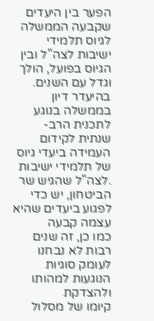הפער בין היעדים שקבעה הממשלה לגיוס תלמידי ישיבות לצה"ל ובין
הגיוס בפועל, הולך וגדל עם השנים. בהיעדר דיון בממשלה בנוגע
לתכנית הרב-
שנתית לקידום העמידה ביעדי גיוס של תלמידי ישיבות
.לצה"ל שהגיש שר הביטחון, יש כדי לפגוע ביעדים שהיא עצמה קבעה
כמו כן, זה שנים רבות לא נבחנו לעומק סוגיות הנוגעות למהותו
ולהצדקת
קיומו של מסלול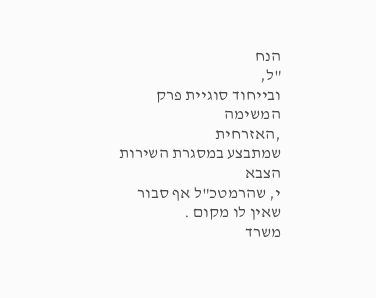הנח
"ל,
ובייחוד סוגיית פרק המשימה
,האזרחית
שמתבצע במסגרת השירות הצבא
י, שהרמטכ"ל אף סבור שאין לו מקום .
משרד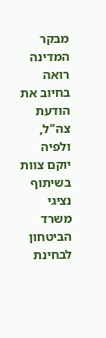מבקר המדינה רואה בחיוב את הודעת צה"ל, ולפיה יוקם צוות
בשיתוף נציגי משרד הביטחון לבחינת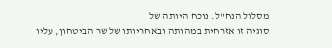מסלול הנח"ל. נוכח היותה של
סוגיה זו אזרחית במהותה ובאחריותו של שר הביטחון, עליו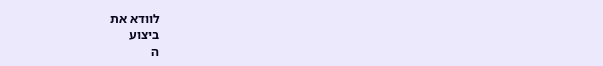לוודא את
ביצוע
ה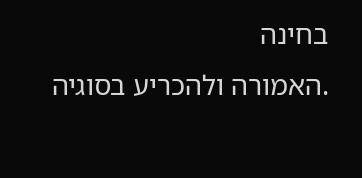בחינה
.האמורה ולהכריע בסוגיה